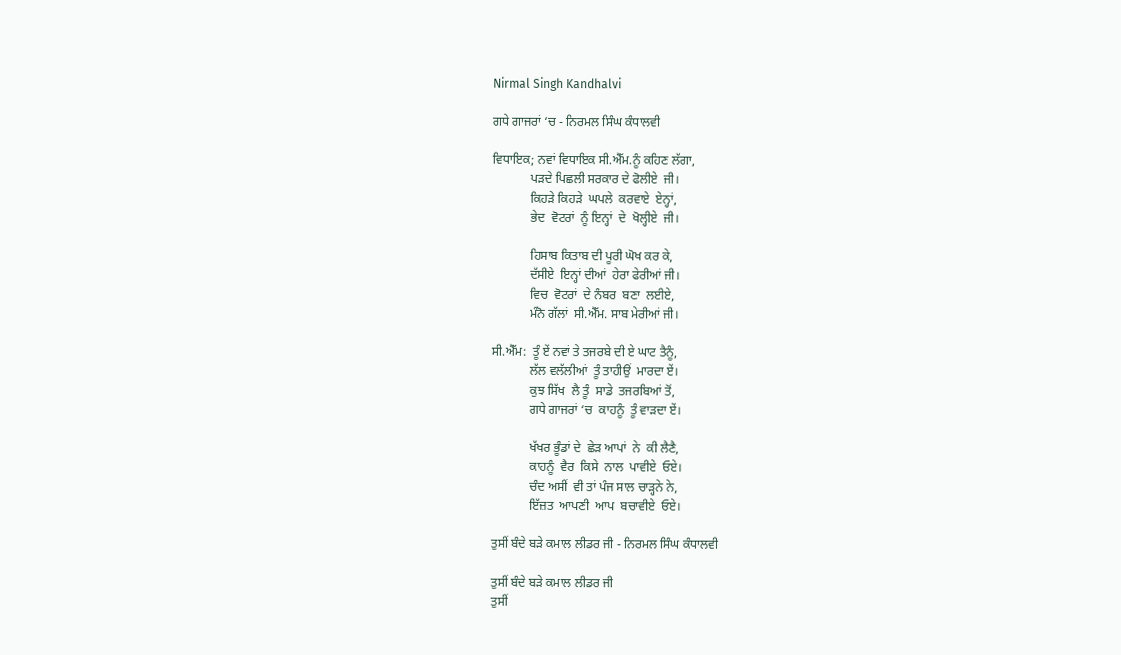Nirmal Singh Kandhalvi

ਗਧੇ ਗਾਜਰਾਂ ‘ਚ - ਨਿਰਮਲ ਸਿੰਘ ਕੰਧਾਲਵੀ

ਵਿਧਾਇਕ; ਨਵਾਂ ਵਿਧਾਇਕ ਸੀ.ਐੱਮ.ਨੂੰ ਕਹਿਣ ਲੱਗਾ,
            ਪੜਦੇ ਪਿਛਲੀ ਸਰਕਾਰ ਦੇ ਫੋਲੀਏ  ਜੀ।
            ਕਿਹੜੇ ਕਿਹੜੇ  ਘਪਲੇ  ਕਰਵਾਏ  ਏਨ੍ਹਾਂ,
            ਭੇਦ  ਵੋਟਰਾਂ  ਨੂੰ ਇਨ੍ਹਾਂ  ਦੇ  ਖੋਲ੍ਹੀਏ  ਜੀ।

            ਹਿਸਾਬ ਕਿਤਾਬ ਦੀ ਪੂਰੀ ਘੋਖ ਕਰ ਕੇ,
            ਦੱਸੀਏ  ਇਨ੍ਹਾਂ ਦੀਆਂ  ਹੇਰਾ ਫੇਰੀਆਂ ਜੀ।
            ਵਿਚ  ਵੋਟਰਾਂ  ਦੇ ਨੰਬਰ  ਬਣਾ  ਲਈਏ,
            ਮੰਨੋ ਗੱਲਾਂ  ਸੀ.ਐੱਮ. ਸਾਬ ਮੇਰੀਆਂ ਜੀ।

ਸੀ.ਐੱਮ:  ਤੂੰ ਏਂ ਨਵਾਂ ਤੇ ਤਜਰਬੇ ਦੀ ਏ ਘਾਟ ਤੈਨੂੰ,
            ਲੱਲ ਵਲੱਲੀਆਂ  ਤੂੰ ਤਾਹੀਉਂ  ਮਾਰਦਾ ਏਂ।
            ਕੁਝ ਸਿੱਖ  ਲੈ ਤੂੰ  ਸਾਡੇ  ਤਜਰਬਿਆਂ ਤੋਂ,
            ਗਧੇ ਗਾਜਰਾਂ ‘ਚ  ਕਾਹਨੂੰ  ਤੂੰ ਵਾੜਦਾ ਏਂ।

            ਖੱਖਰ ਭੂੰਡਾਂ ਦੇ  ਛੇੜ ਆਪਾਂ  ਨੇ  ਕੀ ਲੈਣੈ,
            ਕਾਹਨੂੰ  ਵੈਰ  ਕਿਸੇ  ਨਾਲ  ਪਾਵੀਏ  ਓਏ।
            ਚੰਦ ਅਸੀਂ  ਵੀ ਤਾਂ ਪੰਜ ਸਾਲ ਚਾੜ੍ਹਨੇ ਨੇ,
            ਇੱਜ਼ਤ  ਆਪਣੀ  ਆਪ  ਬਚਾਵੀਏ  ਓਏ।

ਤੁਸੀਂ ਬੰਦੇ ਬੜੇ ਕਮਾਲ ਲੀਡਰ ਜੀ - ਨਿਰਮਲ ਸਿੰਘ ਕੰਧਾਲਵੀ

ਤੁਸੀਂ ਬੰਦੇ ਬੜੇ ਕਮਾਲ ਲੀਡਰ ਜੀ
ਤੁਸੀਂ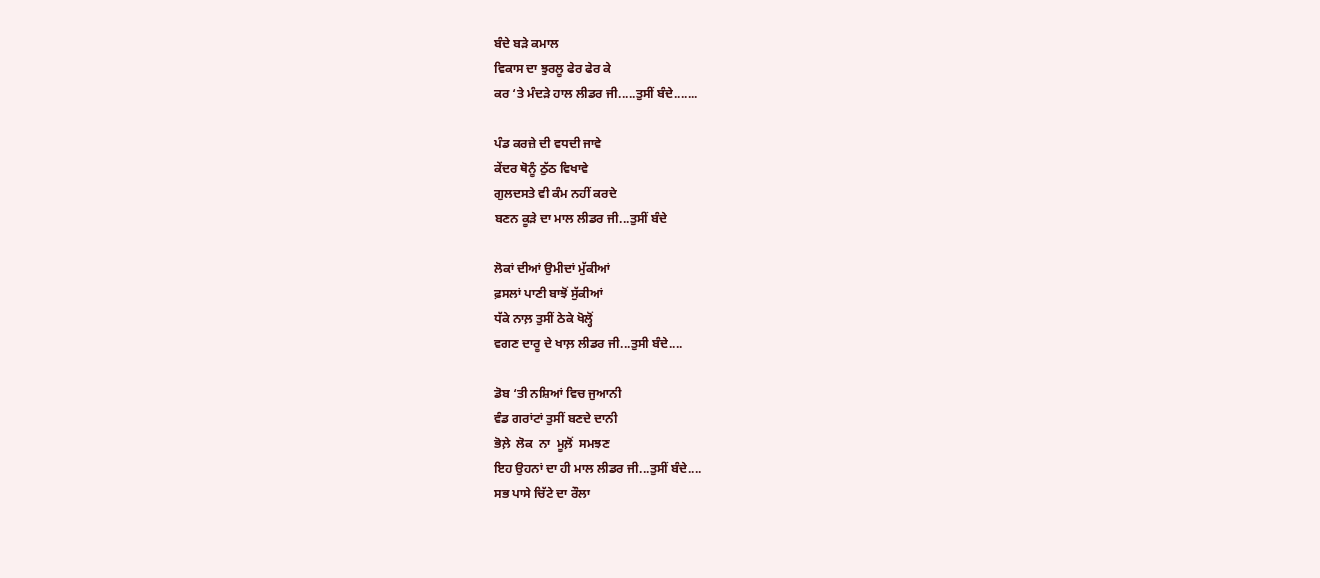ਬੰਦੇ ਬੜੇ ਕਮਾਲ
ਵਿਕਾਸ ਦਾ ਝੁਰਲੂ ਫੇਰ ਫੇਰ ਕੇ
ਕਰ ‘ਤੇ ਮੰਦੜੇ ਹਾਲ ਲੀਡਰ ਜੀ.....ਤੁਸੀਂ ਬੰਦੇ.......

ਪੰਡ ਕਰਜ਼ੇ ਦੀ ਵਧਦੀ ਜਾਵੇ
ਕੇਂਦਰ ਥੋਨੂੰ ਠੁੱਠ ਵਿਖਾਵੇ
ਗੁਲਦਸਤੇ ਵੀ ਕੰਮ ਨਹੀਂ ਕਰਦੇ
ਬਣਨ ਕੂੜੇ ਦਾ ਮਾਲ ਲੀਡਰ ਜੀ...ਤੁਸੀਂ ਬੰਦੇ

ਲੋਕਾਂ ਦੀਆਂ ਉਮੀਦਾਂ ਮੁੱਕੀਆਂ
ਫ਼ਸਲਾਂ ਪਾਣੀ ਬਾਝੋਂ ਸੁੱਕੀਆਂ
ਧੱਕੇ ਨਾਲ਼ ਤੁਸੀਂ ਠੇਕੇ ਖੋਲ੍ਹੋਂ
ਵਗਣ ਦਾਰੂ ਦੇ ਖਾਲ਼ ਲੀਡਰ ਜੀ...ਤੁਸੀ ਬੰਦੇ....

ਡੋਬ ‘ਤੀ ਨਸ਼ਿਆਂ ਵਿਚ ਜੁਆਨੀ
ਵੰਡ ਗਰਾਂਟਾਂ ਤੁਸੀਂ ਬਣਦੇ ਦਾਨੀ
ਭੋਲ਼ੇ  ਲੋਕ  ਨਾ  ਮੂਲ਼ੋਂ  ਸਮਝਣ
ਇਹ ਉਹਨਾਂ ਦਾ ਹੀ ਮਾਲ ਲੀਡਰ ਜੀ...ਤੁਸੀਂ ਬੰਦੇ....
ਸਭ ਪਾਸੇ ਚਿੱਟੇ ਦਾ ਰੌਲਾ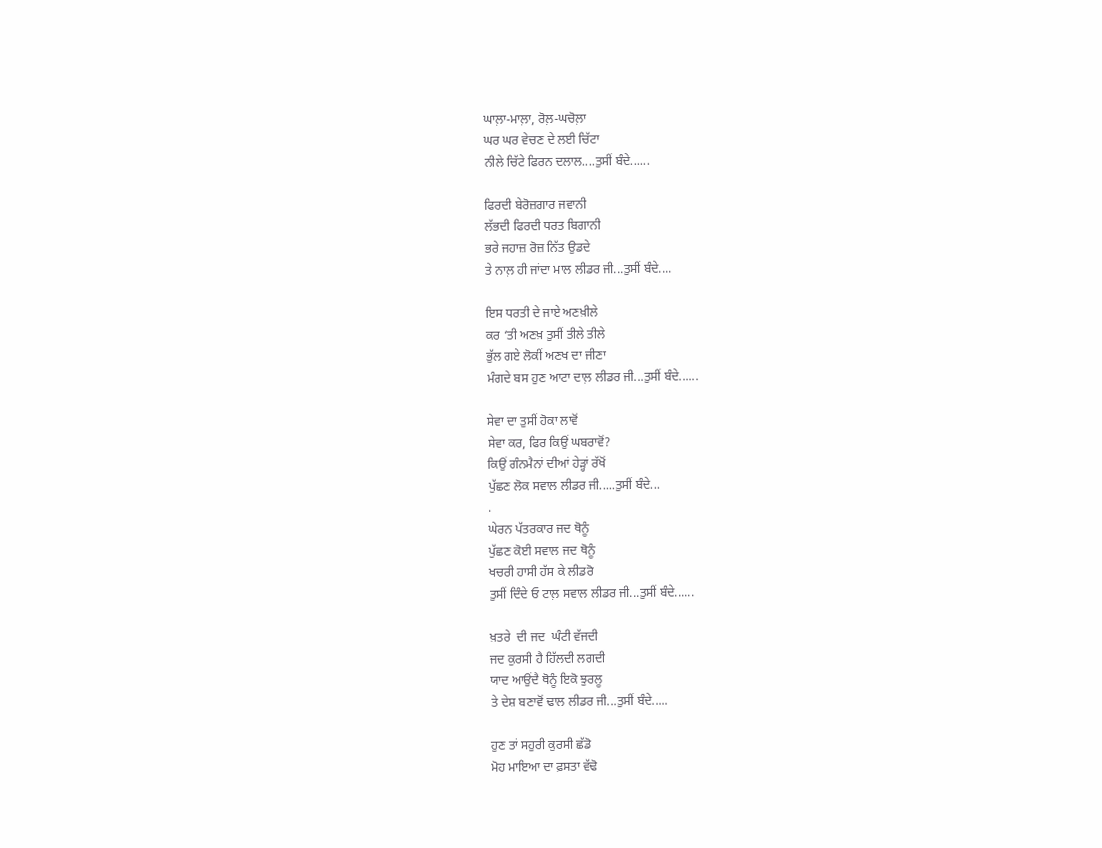ਘਾਲ਼ਾ-ਮਾਲ਼ਾ, ਰੋਲ਼-ਘਚੋਲ਼ਾ
ਘਰ ਘਰ ਵੇਚਣ ਦੇ ਲਈ ਚਿੱਟਾ
ਨੀਲੇ ਚਿੱਟੇ ਫਿਰਨ ਦਲਾਲ....ਤੁਸੀਂ ਬੰਦੇ......

ਫਿਰਦੀ ਬੇਰੋਜ਼ਗਾਰ ਜਵਾਨੀ
ਲੱਭਦੀ ਫਿਰਦੀ ਧਰਤ ਬਿਗਾਨੀ
ਭਰੇ ਜਹਾਜ਼ ਰੋਜ਼ ਨਿੱਤ ਉਡਦੇ
ਤੇ ਨਾਲ਼ ਹੀ ਜਾਂਦਾ ਮਾਲ ਲੀਡਰ ਜੀ...ਤੁਸੀਂ ਬੰਦੇ....

ਇਸ ਧਰਤੀ ਦੇ ਜਾਏ ਅਣਖ਼ੀਲੇ
ਕਰ ‘ਤੀ ਅਣਖ਼ ਤੁਸੀਂ ਤੀਲੇ ਤੀਲੇ
ਭੁੱਲ ਗਏ ਲੋਕੀਂ ਅਣਖ ਦਾ ਜੀਣਾ
ਮੰਗਦੇ ਬਸ ਹੁਣ ਆਟਾ ਦਾਲ਼ ਲੀਡਰ ਜੀ...ਤੁਸੀਂ ਬੰਦੇ......

ਸੇਵਾ ਦਾ ਤੁਸੀਂ ਹੋਕਾ ਲਾਵੋਂ
ਸੇਵਾ ਕਰ, ਫਿਰ ਕਿਉਂ ਘਬਰਾਵੋਂ?
ਕਿਉਂ ਗੰਨਮੈਨਾਂ ਦੀਆਂ ਹੇੜ੍ਹਾਂ ਰੱਖੋਂ
ਪੁੱਛਣ ਲੋਕ ਸਵਾਲ ਲੀਡਰ ਜੀ.....ਤੁਸੀਂ ਬੰਦੇ...
.
ਘੇਰਨ ਪੱਤਰਕਾਰ ਜਦ ਥੋਨੂੰ
ਪੁੱਛਣ ਕੋਈ ਸਵਾਲ ਜਦ ਥੋਨੂੰ
ਖਚਰੀ ਹਾਸੀ ਹੱਸ ਕੇ ਲੀਡਰੋ
ਤੁਸੀਂ ਦਿੰਦੇ ਓ ਟਾਲ਼ ਸਵਾਲ ਲੀਡਰ ਜੀ...ਤੁਸੀਂ ਬੰਦੇ......

ਖ਼ਤਰੇ  ਦੀ ਜਦ  ਘੰਟੀ ਵੱਜਦੀ
ਜਦ ਕੁਰਸੀ ਹੈ ਹਿੱਲਦੀ ਲਗਦੀ
ਯਾਦ ਆਉਂਦੈ ਥੋਨੂੰ ਇਕੋ ਝੁਰਲੂ
ਤੇ ਦੇਸ਼ ਬਣਾਵੋਂ ਢਾਲ ਲੀਡਰ ਜੀ...ਤੁਸੀਂ ਬੰਦੇ.....

ਹੁਣ ਤਾਂ ਸਹੁਰੀ ਕੁਰਸੀ ਛੱਡੋ
ਮੋਹ ਮਾਇਆ ਦਾ ਫ਼ਸਤਾ ਵੱਢੋ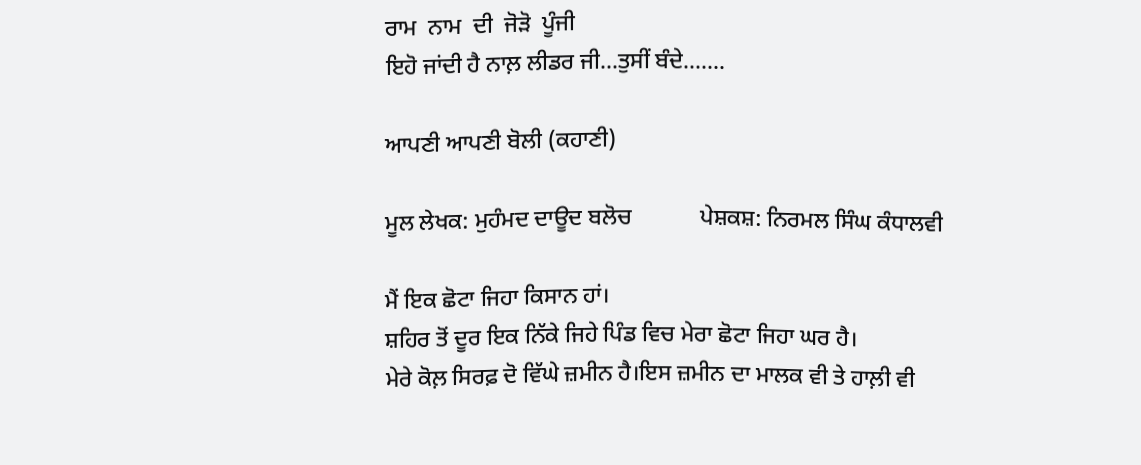ਰਾਮ  ਨਾਮ  ਦੀ  ਜੋੜੋ  ਪੂੰਜੀ
ਇਹੋ ਜਾਂਦੀ ਹੈ ਨਾਲ਼ ਲੀਡਰ ਜੀ...ਤੁਸੀਂ ਬੰਦੇ.......

ਆਪਣੀ ਆਪਣੀ ਬੋਲੀ (ਕਹਾਣੀ)

ਮੂਲ ਲੇਖਕ: ਮੁਹੰਮਦ ਦਾਊਦ ਬਲੋਚ            ਪੇਸ਼ਕਸ਼: ਨਿਰਮਲ ਸਿੰਘ ਕੰਧਾਲਵੀ

ਮੈਂ ਇਕ ਛੋਟਾ ਜਿਹਾ ਕਿਸਾਨ ਹਾਂ।
ਸ਼ਹਿਰ ਤੋਂ ਦੂਰ ਇਕ ਨਿੱਕੇ ਜਿਹੇ ਪਿੰਡ ਵਿਚ ਮੇਰਾ ਛੋਟਾ ਜਿਹਾ ਘਰ ਹੈ।
ਮੇਰੇ ਕੋਲ਼ ਸਿਰਫ਼ ਦੋ ਵਿੱਘੇ ਜ਼ਮੀਨ ਹੈ।ਇਸ ਜ਼ਮੀਨ ਦਾ ਮਾਲਕ ਵੀ ਤੇ ਹਾਲ਼ੀ ਵੀ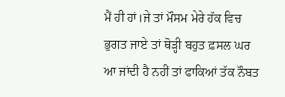ਮੈਂ ਹੀ ਹਾਂ।ਜੇ ਤਾਂ ਮੌਸਮ ਮੇਰੇ ਹੱਕ ਵਿਚ ਭੁਗਤ ਜਾਏ ਤਾਂ ਥੋੜ੍ਹੀ ਬਹੁਤ ਫ਼ਸਲ ਘਰ ਆ ਜਾਂਦੀ ਹੈ ਨਹੀਂ ਤਾਂ ਫਾਕਿਆਂ ਤੱਕ ਨੌਬਤ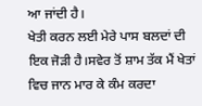ਆ ਜਾਂਦੀ ਹੈ।
ਖੇਤੀ ਕਰਨ ਲਈ ਮੇਰੇ ਪਾਸ ਬਲਦਾਂ ਦੀ ਇਕ ਜੋੜੀ ਹੈ।ਸਵੇਰ ਤੋਂ ਸ਼ਾਮ ਤੱਕ ਮੈਂ ਖੇਤਾਂ ਵਿਚ ਜਾਨ ਮਾਰ ਕੇ ਕੰਮ ਕਰਦਾ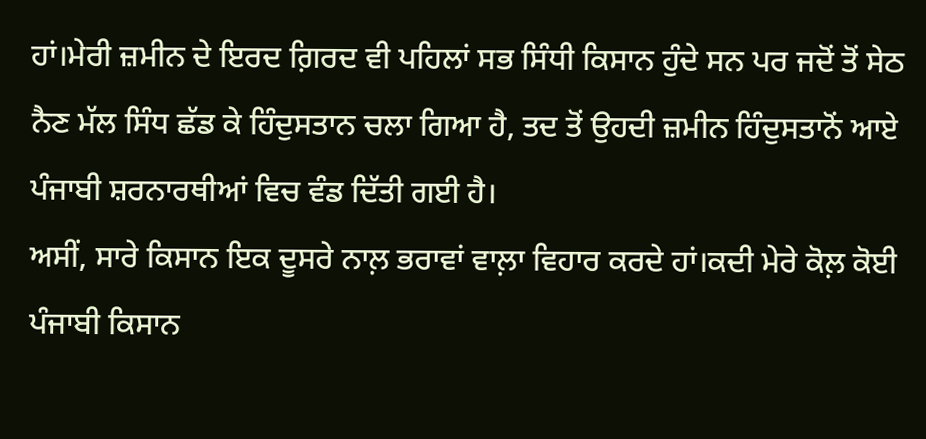ਹਾਂ।ਮੇਰੀ ਜ਼ਮੀਨ ਦੇ ਇਰਦ ਗ਼ਿਰਦ ਵੀ ਪਹਿਲਾਂ ਸਭ ਸਿੰਧੀ ਕਿਸਾਨ ਹੁੰਦੇ ਸਨ ਪਰ ਜਦੋਂ ਤੋਂ ਸੇਠ ਨੈਣ ਮੱਲ ਸਿੰਧ ਛੱਡ ਕੇ ਹਿੰਦੁਸਤਾਨ ਚਲਾ ਗਿਆ ਹੈ, ਤਦ ਤੋਂ ਉਹਦੀ ਜ਼ਮੀਨ ਹਿੰਦੁਸਤਾਨੋਂ ਆਏ ਪੰਜਾਬੀ ਸ਼ਰਨਾਰਥੀਆਂ ਵਿਚ ਵੰਡ ਦਿੱਤੀ ਗਈ ਹੈ।
ਅਸੀਂ, ਸਾਰੇ ਕਿਸਾਨ ਇਕ ਦੂਸਰੇ ਨਾਲ਼ ਭਰਾਵਾਂ ਵਾਲ਼ਾ ਵਿਹਾਰ ਕਰਦੇ ਹਾਂ।ਕਦੀ ਮੇਰੇ ਕੋਲ਼ ਕੋਈ ਪੰਜਾਬੀ ਕਿਸਾਨ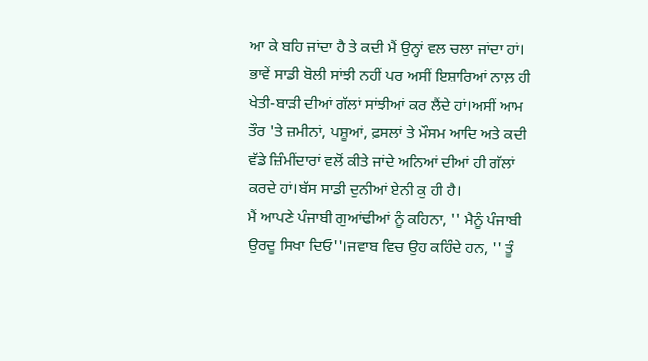ਆ ਕੇ ਬਹਿ ਜਾਂਦਾ ਹੈ ਤੇ ਕਦੀ ਮੈਂ ਉਨ੍ਹਾਂ ਵਲ ਚਲਾ ਜਾਂਦਾ ਹਾਂ। ਭਾਵੇਂ ਸਾਡੀ ਬੋਲੀ ਸਾਂਝੀ ਨਹੀਂ ਪਰ ਅਸੀਂ ਇਸ਼ਾਰਿਆਂ ਨਾਲ਼ ਹੀ ਖੇਤੀ-ਬਾੜੀ ਦੀਆਂ ਗੱਲਾਂ ਸਾਂਝੀਆਂ ਕਰ ਲੈਂਦੇ ਹਾਂ।ਅਸੀਂ ਆਮ ਤੌਰ 'ਤੇ ਜ਼ਮੀਨਾਂ, ਪਸ਼ੂਆਂ, ਫ਼ਸਲਾਂ ਤੇ ਮੌਸਮ ਆਦਿ ਅਤੇ ਕਦੀ ਵੱਡੇ ਜ਼ਿੰਮੀਂਦਾਰਾਂ ਵਲੋਂ ਕੀਤੇ ਜਾਂਦੇ ਅਨਿਆਂ ਦੀਆਂ ਹੀ ਗੱਲਾਂ ਕਰਦੇ ਹਾਂ।ਬੱਸ ਸਾਡੀ ਦੁਨੀਆਂ ਏਨੀ ਕੁ ਹੀ ਹੈ।
ਮੈਂ ਆਪਣੇ ਪੰਜਾਬੀ ਗੁਆਂਢੀਆਂ ਨੂੰ ਕਹਿਨਾ, '' ਮੈਨੂੰ ਪੰਜਾਬੀ ਉਰਦੂ ਸਿਖਾ ਦਿਓ''।ਜਵਾਬ ਵਿਚ ਉਹ ਕਹਿੰਦੇ ਹਨ, '' ਤੂੰ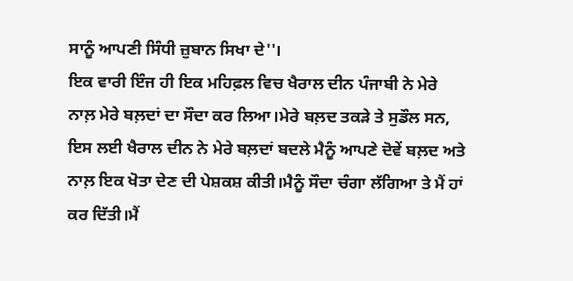ਸਾਨੂੰ ਆਪਣੀ ਸਿੰਧੀ ਜ਼ੁਬਾਨ ਸਿਖਾ ਦੇ''।
ਇਕ ਵਾਰੀ ਇੰਜ ਹੀ ਇਕ ਮਹਿਫ਼ਲ ਵਿਚ ਖੈਰਾਲ ਦੀਨ ਪੰਜਾਬੀ ਨੇ ਮੇਰੇ ਨਾਲ਼ ਮੇਰੇ ਬਲ਼ਦਾਂ ਦਾ ਸੌਦਾ ਕਰ ਲਿਆ।ਮੇਰੇ ਬਲ਼ਦ ਤਕੜੇ ਤੇ ਸੁਡੌਲ ਸਨ, ਇਸ ਲਈ ਖੈਰਾਲ ਦੀਨ ਨੇ ਮੇਰੇ ਬਲ਼ਦਾਂ ਬਦਲੇ ਮੈਨੂੰ ਆਪਣੇ ਦੋਵੇਂ ਬਲ਼ਦ ਅਤੇ ਨਾਲ਼ ਇਕ ਖੋਤਾ ਦੇਣ ਦੀ ਪੇਸ਼ਕਸ਼ ਕੀਤੀ।ਮੈਨੂੰ ਸੌਦਾ ਚੰਗਾ ਲੱਗਿਆ ਤੇ ਮੈਂ ਹਾਂ ਕਰ ਦਿੱਤੀ।ਮੈਂ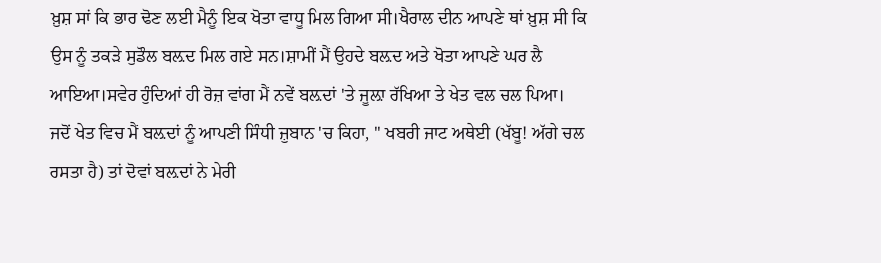ਖ਼ੁਸ਼ ਸਾਂ ਕਿ ਭਾਰ ਢੋਣ ਲਈ ਮੈਨੂੰ ਇਕ ਖੋਤਾ ਵਾਧੂ ਮਿਲ ਗਿਆ ਸੀ।ਖੈਰਾਲ ਦੀਨ ਆਪਣੇ ਥਾਂ ਖ਼ੁਸ਼ ਸੀ ਕਿ ਉਸ ਨੂੰ ਤਕੜੇ ਸੁਡੌਲ ਬਲ਼ਦ ਮਿਲ ਗਏ ਸਨ।ਸ਼ਾਮੀਂ ਮੈਂ ਉਹਦੇ ਬਲ਼ਦ ਅਤੇ ਖੋਤਾ ਆਪਣੇ ਘਰ ਲੈ ਆਇਆ।ਸਵੇਰ ਹੁੰਦਿਆਂ ਹੀ ਰੋਜ਼ ਵਾਂਗ ਮੈਂ ਨਵੇਂ ਬਲ਼ਦਾਂ 'ਤੇ ਜੂਲ਼ਾ ਰੱਖਿਆ ਤੇ ਖੇਤ ਵਲ ਚਲ ਪਿਆ।
ਜਦੋਂ ਖੇਤ ਵਿਚ ਮੈਂ ਬਲ਼ਦਾਂ ਨੂੰ ਆਪਣੀ ਸਿੰਧੀ ਜ਼ੁਬਾਨ 'ਚ ਕਿਹਾ, '' ਖਬਰੀ ਜਾਟ ਅਥੇਈ (ਖੱਬੂ! ਅੱਗੇ ਚਲ ਰਸਤਾ ਹੈ) ਤਾਂ ਦੋਵਾਂ ਬਲ਼ਦਾਂ ਨੇ ਮੇਰੀ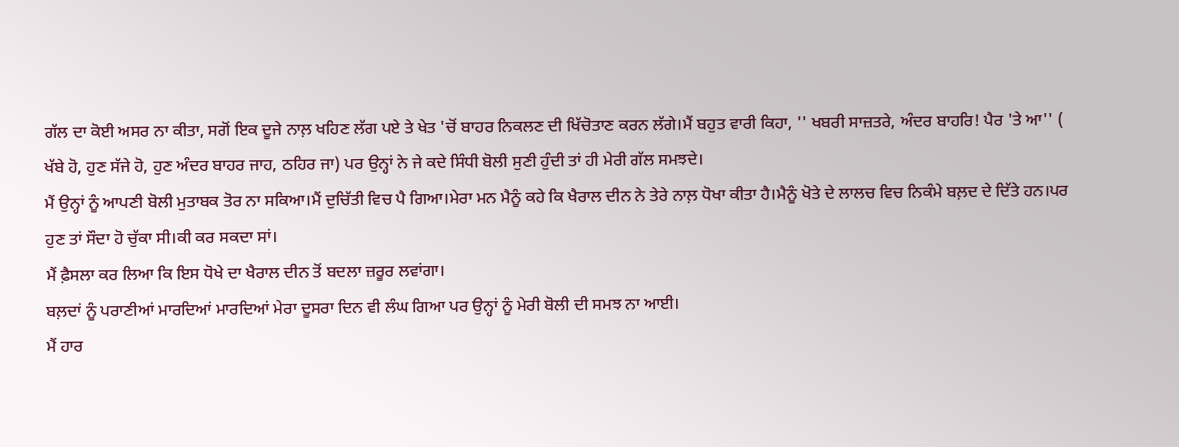ਗੱਲ ਦਾ ਕੋਈ ਅਸਰ ਨਾ ਕੀਤਾ, ਸਗੋਂ ਇਕ ਦੂਜੇ ਨਾਲ਼ ਖਹਿਣ ਲੱਗ ਪਏ ਤੇ ਖੇਤ 'ਚੋਂ ਬਾਹਰ ਨਿਕਲਣ ਦੀ ਖਿੱਚੋਤਾਣ ਕਰਨ ਲੱਗੇ।ਮੈਂ ਬਹੁਤ ਵਾਰੀ ਕਿਹਾ, '' ਖਬਰੀ ਸਾਜ਼ਤਰੇ, ਅੰਦਰ ਬਾਹਰਿ! ਪੈਰ 'ਤੇ ਆ'' ( ਖੱਬੇ ਹੋ, ਹੁਣ ਸੱਜੇ ਹੋ, ਹੁਣ ਅੰਦਰ ਬਾਹਰ ਜਾਹ, ਠਹਿਰ ਜਾ) ਪਰ ਉਨ੍ਹਾਂ ਨੇ ਜੇ ਕਦੇ ਸਿੰਧੀ ਬੋਲੀ ਸੁਣੀ ਹੁੰਦੀ ਤਾਂ ਹੀ ਮੇਰੀ ਗੱਲ ਸਮਝਦੇ।
ਮੈਂ ਉਨ੍ਹਾਂ ਨੂੰ ਆਪਣੀ ਬੋਲੀ ਮੁਤਾਬਕ ਤੋਰ ਨਾ ਸਕਿਆ।ਮੈਂ ਦੁਚਿੱਤੀ ਵਿਚ ਪੈ ਗਿਆ।ਮੇਰਾ ਮਨ ਮੈਨੂੰ ਕਹੇ ਕਿ ਖੈਰਾਲ ਦੀਨ ਨੇ ਤੇਰੇ ਨਾਲ਼ ਧੋਖਾ ਕੀਤਾ ਹੈ।ਮੈਨੂੰ ਖੋਤੇ ਦੇ ਲਾਲਚ ਵਿਚ ਨਿਕੰਮੇ ਬਲ਼ਦ ਦੇ ਦਿੱਤੇ ਹਨ।ਪਰ ਹੁਣ ਤਾਂ ਸੌਦਾ ਹੋ ਚੁੱਕਾ ਸੀ।ਕੀ ਕਰ ਸਕਦਾ ਸਾਂ।
ਮੈਂ ਫ਼ੈਸਲਾ ਕਰ ਲਿਆ ਕਿ ਇਸ ਧੋਖੇ ਦਾ ਖੈਰਾਲ ਦੀਨ ਤੋਂ ਬਦਲਾ ਜ਼ਰੂਰ ਲਵਾਂਗਾ।
ਬਲ਼ਦਾਂ ਨੂੰ ਪਰਾਣੀਆਂ ਮਾਰਦਿਆਂ ਮਾਰਦਿਆਂ ਮੇਰਾ ਦੂਸਰਾ ਦਿਨ ਵੀ ਲੰਘ ਗਿਆ ਪਰ ਉਨ੍ਹਾਂ ਨੂੰ ਮੇਰੀ ਬੋਲੀ ਦੀ ਸਮਝ ਨਾ ਆਈ।
ਮੈਂ ਹਾਰ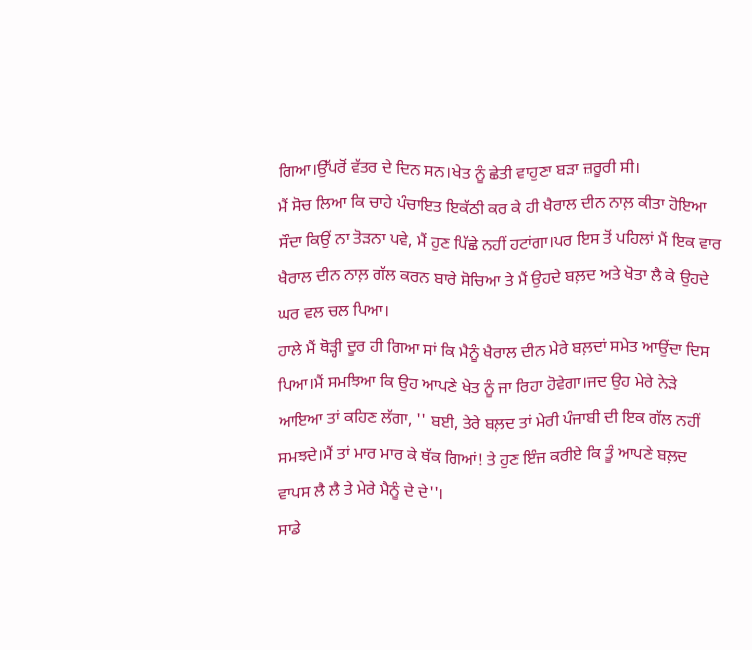ਗਿਆ।ਉੱਪਰੋਂ ਵੱਤਰ ਦੇ ਦਿਨ ਸਨ।ਖੇਤ ਨੂੰ ਛੇਤੀ ਵਾਹੁਣਾ ਬੜਾ ਜ਼ਰੂਰੀ ਸੀ।
ਮੈਂ ਸੋਚ ਲਿਆ ਕਿ ਚਾਹੇ ਪੰਚਾਇਤ ਇਕੱਠੀ ਕਰ ਕੇ ਹੀ ਖੈਰਾਲ ਦੀਨ ਨਾਲ਼ ਕੀਤਾ ਹੋਇਆ ਸੌਦਾ ਕਿਉਂ ਨਾ ਤੋੜਨਾ ਪਵੇ, ਮੈਂ ਹੁਣ ਪਿੱਛੇ ਨਹੀਂ ਹਟਾਂਗਾ।ਪਰ ਇਸ ਤੋਂ ਪਹਿਲਾਂ ਮੈਂ ਇਕ ਵਾਰ ਖੈਰਾਲ ਦੀਨ ਨਾਲ਼ ਗੱਲ ਕਰਨ ਬਾਰੇ ਸੋਚਿਆ ਤੇ ਮੈਂ ਉਹਦੇ ਬਲ਼ਦ ਅਤੇ ਖੋਤਾ ਲੈ ਕੇ ਉਹਦੇ ਘਰ ਵਲ ਚਲ ਪਿਆ।
ਹਾਲੇ ਮੈਂ ਥੋੜ੍ਹੀ ਦੂਰ ਹੀ ਗਿਆ ਸਾਂ ਕਿ ਮੈਨੂੰ ਖੈਰਾਲ ਦੀਨ ਮੇਰੇ ਬਲ਼ਦਾਂ ਸਮੇਤ ਆਉਂਦਾ ਦਿਸ ਪਿਆ।ਮੈਂ ਸਮਝਿਆ ਕਿ ਉਹ ਆਪਣੇ ਖੇਤ ਨੂੰ ਜਾ ਰਿਹਾ ਹੋਵੇਗਾ।ਜਦ ਉਹ ਮੇਰੇ ਨੇੜੇ ਆਇਆ ਤਾਂ ਕਹਿਣ ਲੱਗਾ, '' ਬਈ, ਤੇਰੇ ਬਲ਼ਦ ਤਾਂ ਮੇਰੀ ਪੰਜਾਬੀ ਦੀ ਇਕ ਗੱਲ ਨਹੀਂ ਸਮਝਦੇ।ਮੈਂ ਤਾਂ ਮਾਰ ਮਾਰ ਕੇ ਥੱਕ ਗਿਆਂ! ਤੇ ਹੁਣ ਇੰਜ ਕਰੀਏ ਕਿ ਤੂੰ ਆਪਣੇ ਬਲ਼ਦ ਵਾਪਸ ਲੈ ਲੈ ਤੇ ਮੇਰੇ ਮੈਨੂੰ ਦੇ ਦੇ''।
ਸਾਡੇ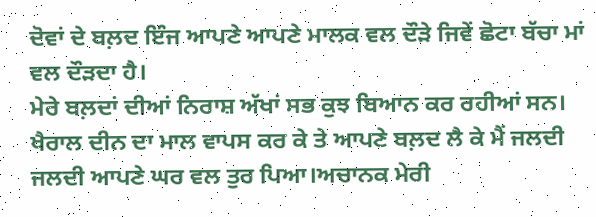ਦੋਵਾਂ ਦੇ ਬਲ਼ਦ ਇੰਜ ਆਪਣੇ ਆਪਣੇ ਮਾਲਕ ਵਲ ਦੌੜੇ ਜਿਵੇਂ ਛੋਟਾ ਬੱਚਾ ਮਾਂ ਵਲ ਦੌੜਦਾ ਹੈ।
ਮੇਰੇ ਬਲ਼ਦਾਂ ਦੀਆਂ ਨਿਰਾਸ਼ ਅੱਖਾਂ ਸਭ ਕੁਝ ਬਿਆਨ ਕਰ ਰਹੀਆਂ ਸਨ।
ਖੈਰਾਲ ਦੀਨ ਦਾ ਮਾਲ ਵਾਪਸ ਕਰ ਕੇ ਤੇ ਆਪਣੇ ਬਲ਼ਦ ਲੈ ਕੇ ਮੈਂ ਜਲਦੀ ਜਲਦੀ ਆਪਣੇ ਘਰ ਵਲ ਤੁਰ ਪਿਆ।ਅਚਾਨਕ ਮੇਰੀ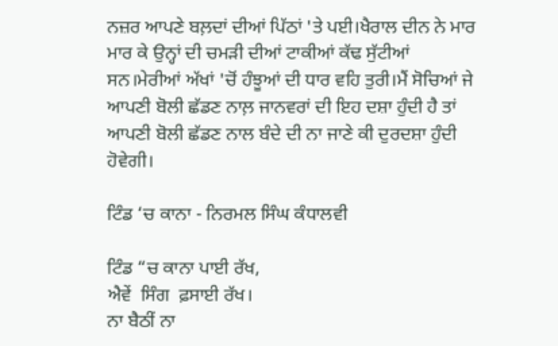ਨਜ਼ਰ ਆਪਣੇ ਬਲ਼ਦਾਂ ਦੀਆਂ ਪਿੱਠਾਂ 'ਤੇ ਪਈ।ਖੈਰਾਲ ਦੀਨ ਨੇ ਮਾਰ ਮਾਰ ਕੇ ਉਨ੍ਹਾਂ ਦੀ ਚਮੜੀ ਦੀਆਂ ਟਾਕੀਆਂ ਕੱਢ ਸੁੱਟੀਆਂ ਸਨ।ਮੇਰੀਆਂ ਅੱਖਾਂ 'ਚੋਂ ਹੰਝੂਆਂ ਦੀ ਧਾਰ ਵਹਿ ਤੁਰੀ।ਮੈਂ ਸੋਚਿਆਂ ਜੇ ਆਪਣੀ ਬੋਲੀ ਛੱਡਣ ਨਾਲ਼ ਜਾਨਵਰਾਂ ਦੀ ਇਹ ਦਸ਼ਾ ਹੁੰਦੀ ਹੈ ਤਾਂ ਆਪਣੀ ਬੋਲੀ ਛੱਡਣ ਨਾਲ ਬੰਦੇ ਦੀ ਨਾ ਜਾਣੇ ਕੀ ਦੁਰਦਸ਼ਾ ਹੁੰਦੀ ਹੋਵੇਗੀ।

ਟਿੰਡ ‘ਚ ਕਾਨਾ - ਨਿਰਮਲ ਸਿੰਘ ਕੰਧਾਲਵੀ

ਟਿੰਡ “ਚ ਕਾਨਾ ਪਾਈ ਰੱਖ,
ਐਵੇਂ  ਸਿੰਗ  ਫ਼ਸਾਈ ਰੱਖ।
ਨਾ ਬੈਠੀਂ ਨਾ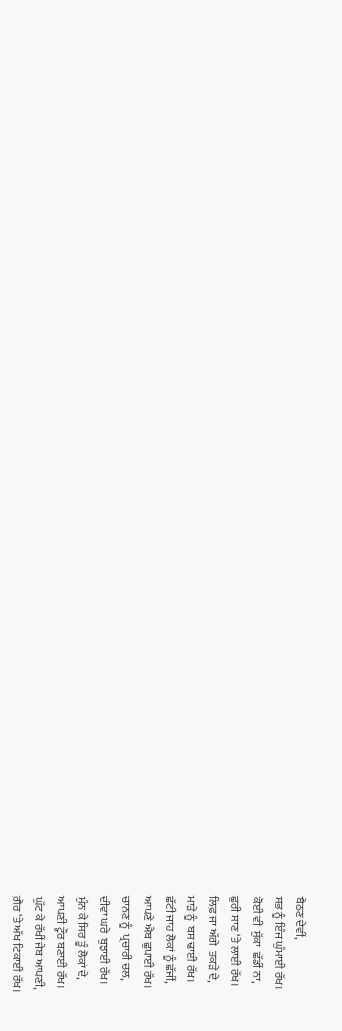ਬੈਠਣ ਦੇਵੀਂ,
ਸਭ ਨੂੰ ਇੰਜ ਘੁੰਮਾਈ ਰੱਖ।
ਕੋਈ ਵੀ  ਸੁੱਕਾ  ਛੱਡੀਂ ਨਾ,
ਛੁਰੀ ਸਾਣ ‘ਤੇ ਲਾਈ ਰੱਖ।
ਲਿਫ਼ ਜਾ ਅੱਗੇ  ਤਕੜੇ ਦੇ,
ਮਾੜੇ ਨੂੰ  ਬਸ ਢਾਈ ਰੱਖ।
ਛੱਟੀ ਜਾਹ ਲੋਕਾਂ ਨੂੰ ਛੱਜੀਂ,
ਆਪਣੇ ਐਬ ਛੁਪਾਈ ਰੱਖ।
ਚਾਨਣ ਨੂੰ  ਪ੍ਰਚਾਰੀ ਚਲ,
ਦੀਵਾ ਘਰੇ  ਬੁਝਾਈ ਰੱਖ।
ਮੁੰਨ ਕੇ ਸਿਰ ਤੂੰ ਲੋਕਾਂ ਦੇ,
ਆਪਣੀ ਟ੍ਹੌਰ ਬਣਾਈ ਰੱਖ।
ਘੁੱਟ ਕੇ ਰੱਖੀਂ ਜੇਬ ਆਪਣੀ,
ਗ਼ੈਰ ‘ਤੇ ਅੱਖ ਟਿਕਾਈ ਰੱਖ।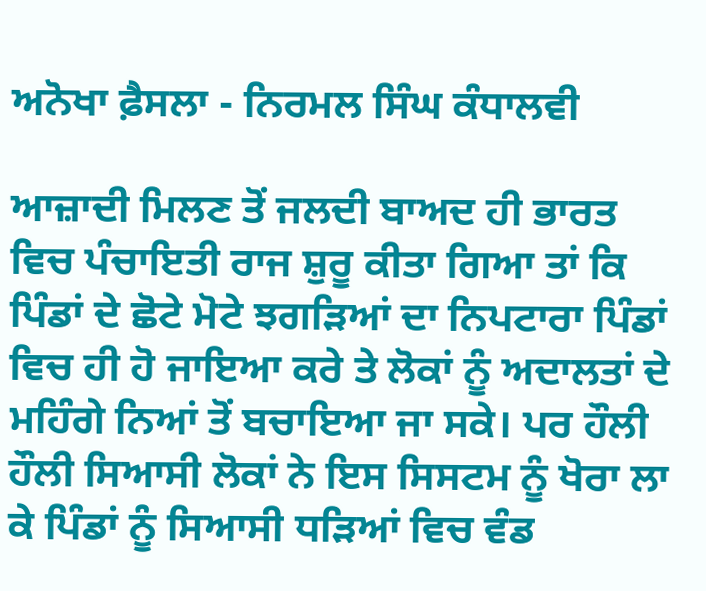ਅਨੋਖਾ ਫ਼ੈਸਲਾ - ਨਿਰਮਲ ਸਿੰਘ ਕੰਧਾਲਵੀ

ਆਜ਼ਾਦੀ ਮਿਲਣ ਤੋਂ ਜਲਦੀ ਬਾਅਦ ਹੀ ਭਾਰਤ ਵਿਚ ਪੰਚਾਇਤੀ ਰਾਜ ਸ਼ੁਰੂ ਕੀਤਾ ਗਿਆ ਤਾਂ ਕਿ ਪਿੰਡਾਂ ਦੇ ਛੋਟੇ ਮੋਟੇ ਝਗੜਿਆਂ ਦਾ ਨਿਪਟਾਰਾ ਪਿੰਡਾਂ ਵਿਚ ਹੀ ਹੋ ਜਾਇਆ ਕਰੇ ਤੇ ਲੋਕਾਂ ਨੂੰ ਅਦਾਲਤਾਂ ਦੇ ਮਹਿੰਗੇ ਨਿਆਂ ਤੋਂ ਬਚਾਇਆ ਜਾ ਸਕੇ। ਪਰ ਹੌਲੀ ਹੌਲੀ ਸਿਆਸੀ ਲੋਕਾਂ ਨੇ ਇਸ ਸਿਸਟਮ ਨੂੰ ਖੋਰਾ ਲਾ ਕੇ ਪਿੰਡਾਂ ਨੂੰ ਸਿਆਸੀ ਧੜਿਆਂ ਵਿਚ ਵੰਡ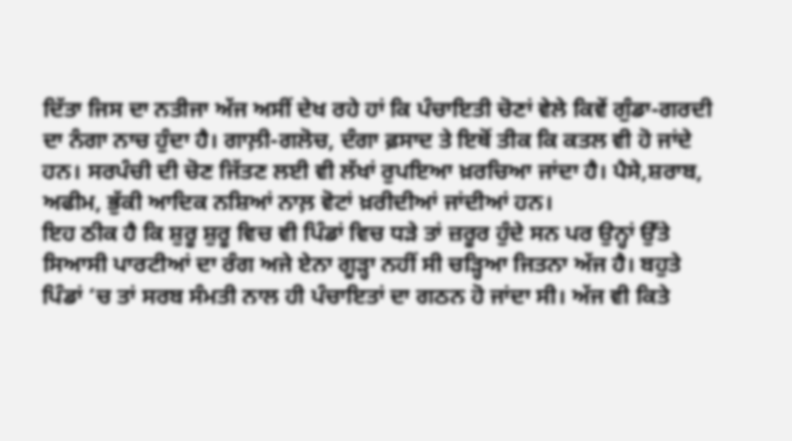ਦਿੱਤਾ ਜਿਸ ਦਾ ਨਤੀਜਾ ਅੱਜ ਅਸੀਂ ਦੇਖ ਰਹੇ ਹਾਂ ਕਿ ਪੰਚਾਇਤੀ ਚੋਣਾਂ ਵੇਲੇ ਕਿਵੇਂ ਗੁੰਡਾ-ਗਰਦੀ ਦਾ ਨੰਗਾ ਨਾਚ ਹੁੰਦਾ ਹੈ। ਗਾਲ਼ੀ-ਗਲੋਚ, ਦੰਗਾ ਫ਼ਸਾਦ ਤੇ ਇਥੋਂ ਤੀਕ ਕਿ ਕਤਲ ਵੀ ਹੋ ਜਾਂਦੇ ਹਨ। ਸਰਪੰਚੀ ਦੀ ਚੋਣ ਜਿੱਤਣ ਲਈ ਵੀ ਲੱਖਾਂ ਰੁਪਇਆ ਖ਼ਰਚਿਆ ਜਾਂਦਾ ਹੈ। ਪੈਸੇ,ਸ਼ਰਾਬ, ਅਫੀਮ, ਭੁੱਕੀ ਆਦਿਕ ਨਸ਼ਿਆਂ ਨਾਲ਼ ਵੋਟਾਂ ਖ਼ਰੀਦੀਆਂ ਜਾਂਦੀਆਂ ਹਨ।
ਇਹ ਠੀਕ ਹੈ ਕਿ ਸ਼ੁਰੂ ਸ਼ੁਰੂ ਵਿਚ ਵੀ ਪਿੰਡਾਂ ਵਿਚ ਧੜੇ ਤਾਂ ਜ਼ਰੂਰ ਹੁੰਦੇ ਸਨ ਪਰ ਉਨ੍ਹਾਂ ਉੱਤੇ ਸਿਆਸੀ ਪਾਰਟੀਆਂ ਦਾ ਰੰਗ ਅਜੇ ਏਨਾ ਗੂੜ੍ਹਾ ਨਹੀਂ ਸੀ ਚੜ੍ਹਿਆ ਜਿਤਨਾ ਅੱਜ ਹੈ। ਬਹੁਤੇ ਪਿੰਡਾਂ ‘ਚ ਤਾਂ ਸਰਬ ਸੰਮਤੀ ਨਾਲ ਹੀ ਪੰਚਾਇਤਾਂ ਦਾ ਗਠਨ ਹੋ ਜਾਂਦਾ ਸੀ। ਅੱਜ ਵੀ ਕਿਤੇ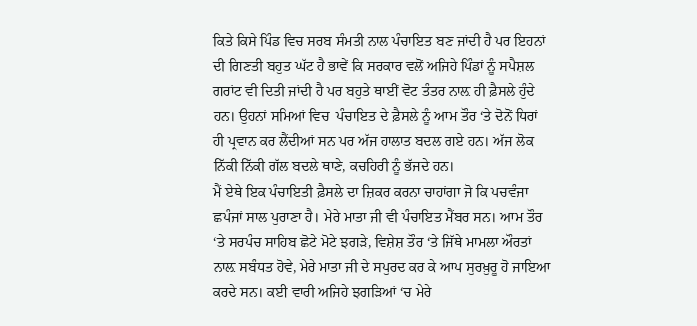ਕਿਤੇ ਕਿਸੇ ਪਿੰਡ ਵਿਚ ਸਰਬ ਸੰਮਤੀ ਨਾਲ ਪੰਚਾਇਤ ਬਣ ਜਾਂਦੀ ਹੈ ਪਰ ਇਹਨਾਂ ਦੀ ਗਿਣਤੀ ਬਹੁਤ ਘੱਟ ਹੈ ਭਾਵੇਂ ਕਿ ਸਰਕਾਰ ਵਲੋਂ ਅਜਿਹੇ ਪਿੰਡਾਂ ਨੂੰ ਸਪੈਸ਼ਲ ਗਰਾਂਟ ਵੀ ਦਿਤੀ ਜਾਂਦੀ ਹੈ ਪਰ ਬਹੁਤੇ ਥਾਈਂ ਵੋਟ ਤੰਤਰ ਨਾਲ਼ ਹੀ ਫ਼ੈਸਲੇ ਹੁੰਦੇ ਹਨ। ਉਹਨਾਂ ਸਮਿਆਂ ਵਿਚ  ਪੰਚਾਇਤ ਦੇ ਫ਼ੈਸਲੇ ਨੂੰ ਆਮ ਤੌਰ ‘ਤੇ ਦੋਨੋਂ ਧਿਰਾਂ ਹੀ ਪ੍ਰਵਾਨ ਕਰ ਲੈਂਦੀਆਂ ਸਨ ਪਰ ਅੱਜ ਹਾਲਾਤ ਬਦਲ ਗਏ ਹਨ। ਅੱਜ ਲੋਕ ਨਿੱਕੀ ਨਿੱਕੀ ਗੱਲ ਬਦਲੇ ਥਾਣੇ, ਕਚਹਿਰੀ ਨੂੰ ਭੱਜਦੇ ਹਨ।
ਮੈਂ ਏਥੇ ਇਕ ਪੰਚਾਇਤੀ ਫ਼ੈਸਲੇ ਦਾ ਜ਼ਿਕਰ ਕਰਨਾ ਚਾਹਾਂਗਾ ਜੋ ਕਿ ਪਚਵੰਜਾ ਛਪੰਜਾਂ ਸਾਲ ਪੁਰਾਣਾ ਹੈ। ਮੇਰੇ ਮਾਤਾ ਜੀ ਵੀ ਪੰਚਾਇਤ ਮੈਂਬਰ ਸਨ। ਆਮ ਤੌਰ ‘ਤੇ ਸਰਪੰਚ ਸਾਹਿਬ ਛੋਟੇ ਮੋਟੇ ਝਗੜੇ, ਵਿਸ਼ੇਸ਼ ਤੌਰ ‘ਤੇ ਜਿੱਥੇ ਮਾਮਲਾ ਔਰਤਾਂ ਨਾਲ਼ ਸਬੰਧਤ ਹੋਵੇ, ਮੇਰੇ ਮਾਤਾ ਜੀ ਦੇ ਸਪੁਰਦ ਕਰ ਕੇ ਆਪ ਸੁਰਖ਼ੁਰੂ ਹੋ ਜਾਇਆ ਕਰਦੇ ਸਨ। ਕਈ ਵਾਰੀ ਅਜਿਹੇ ਝਗੜਿਆਂ ‘ਚ ਮੇਰੇ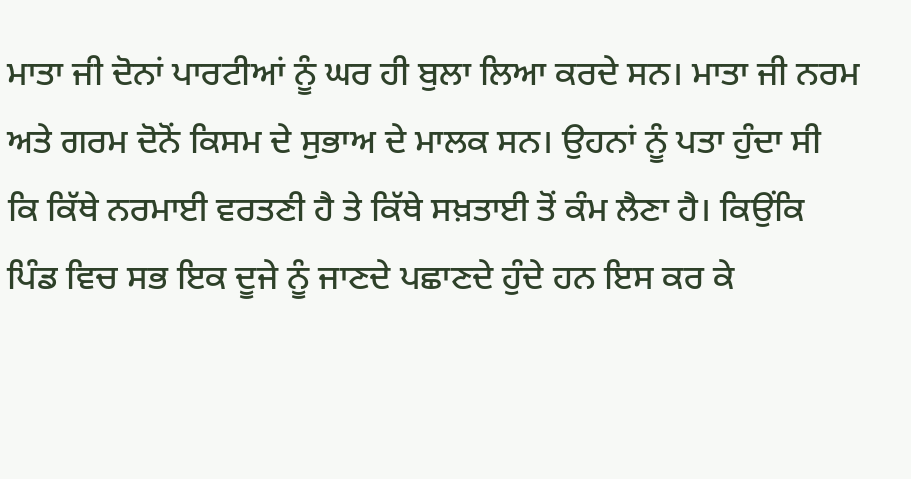ਮਾਤਾ ਜੀ ਦੋਨਾਂ ਪਾਰਟੀਆਂ ਨੂੰ ਘਰ ਹੀ ਬੁਲਾ ਲਿਆ ਕਰਦੇ ਸਨ। ਮਾਤਾ ਜੀ ਨਰਮ ਅਤੇ ਗਰਮ ਦੋਨੋਂ ਕਿਸਮ ਦੇ ਸੁਭਾਅ ਦੇ ਮਾਲਕ ਸਨ। ਉਹਨਾਂ ਨੂੰ ਪਤਾ ਹੁੰਦਾ ਸੀ ਕਿ ਕਿੱਥੇ ਨਰਮਾਈ ਵਰਤਣੀ ਹੈ ਤੇ ਕਿੱਥੇ ਸਖ਼ਤਾਈ ਤੋਂ ਕੰਮ ਲੈਣਾ ਹੈ। ਕਿਉਂਕਿ ਪਿੰਡ ਵਿਚ ਸਭ ਇਕ ਦੂਜੇ ਨੂੰ ਜਾਣਦੇ ਪਛਾਣਦੇ ਹੁੰਦੇ ਹਨ ਇਸ ਕਰ ਕੇ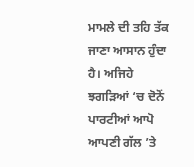ਮਾਮਲੇ ਦੀ ਤਹਿ ਤੱਕ ਜਾਣਾ ਆਸਾਨ ਹੁੰਦਾ ਹੈ। ਅਜਿਹੇ ਝਗੜਿਆਂ ‘ਚ ਦੋਨੋਂ ਪਾਰਟੀਆਂ ਆਪੋ ਆਪਣੀ ਗੱਲ ’ਤੇ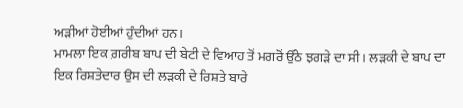ਅੜੀਆਂ ਹੋਈਆਂ ਹੁੰਦੀਆਂ ਹਨ।
ਮਾਮਲਾ ਇਕ ਗ਼ਰੀਬ ਬਾਪ ਦੀ ਬੇਟੀ ਦੇ ਵਿਆਹ ਤੋਂ ਮਗਰੋਂ ਉੱਠੇ ਝਗੜੇ ਦਾ ਸੀ। ਲੜਕੀ ਦੇ ਬਾਪ ਦਾ ਇਕ ਰਿਸ਼ਤੇਦਾਰ ਉਸ ਦੀ ਲੜਕੀ ਦੇ ਰਿਸ਼ਤੇ ਬਾਰੇ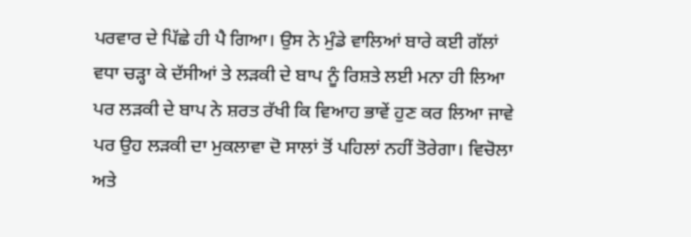ਪਰਵਾਰ ਦੇ ਪਿੱਛੇ ਹੀ ਪੈ ਗਿਆ। ਉਸ ਨੇ ਮੁੰਡੇ ਵਾਲਿਆਂ ਬਾਰੇ ਕਈ ਗੱਲਾਂ ਵਧਾ ਚੜ੍ਹਾ ਕੇ ਦੱਸੀਆਂ ਤੇ ਲੜਕੀ ਦੇ ਬਾਪ ਨੂੰ ਰਿਸ਼ਤੇ ਲਈ ਮਨਾ ਹੀ ਲਿਆ ਪਰ ਲੜਕੀ ਦੇ ਬਾਪ ਨੇ ਸ਼ਰਤ ਰੱਖੀ ਕਿ ਵਿਆਹ ਭਾਵੇਂ ਹੁਣ ਕਰ ਲਿਆ ਜਾਵੇ ਪਰ ਉਹ ਲੜਕੀ ਦਾ ਮੁਕਲਾਵਾ ਦੋ ਸਾਲਾਂ ਤੋਂ ਪਹਿਲਾਂ ਨਹੀਂ ਤੋਰੇਗਾ। ਵਿਚੋਲਾ ਅਤੇ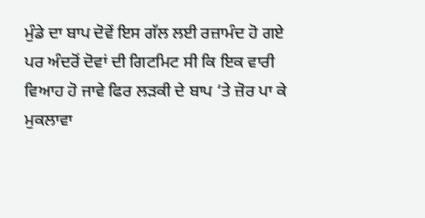ਮੁੰਡੇ ਦਾ ਬਾਪ ਦੋਵੇਂ ਇਸ ਗੱਲ ਲਈ ਰਜ਼ਾਮੰਦ ਹੋ ਗਏ ਪਰ ਅੰਦਰੋਂ ਦੋਵਾਂ ਦੀ ਗਿਟਮਿਟ ਸੀ ਕਿ ਇਕ ਵਾਰੀ ਵਿਆਹ ਹੋ ਜਾਵੇ ਫਿਰ ਲੜਕੀ ਦੇ ਬਾਪ ‘ਤੇ ਜ਼ੋਰ ਪਾ ਕੇ ਮੁਕਲਾਵਾ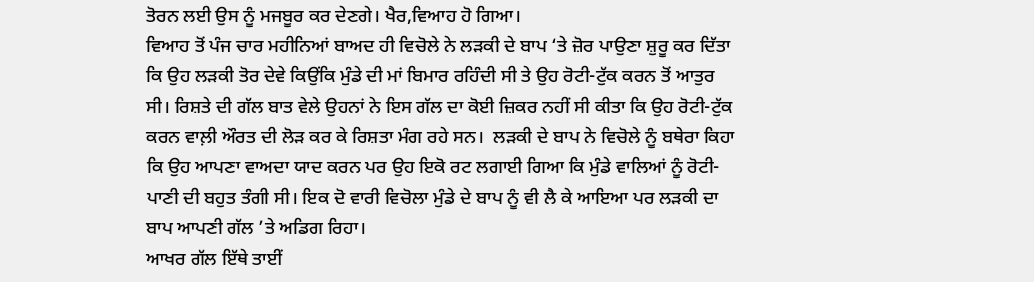ਤੋਰਨ ਲਈ ਉਸ ਨੂੰ ਮਜਬੂਰ ਕਰ ਦੇਣਗੇ। ਖੈਰ,ਵਿਆਹ ਹੋ ਗਿਆ।
ਵਿਆਹ ਤੋਂ ਪੰਜ ਚਾਰ ਮਹੀਨਿਆਂ ਬਾਅਦ ਹੀ ਵਿਚੋਲੇ ਨੇ ਲੜਕੀ ਦੇ ਬਾਪ ‘ਤੇ ਜ਼ੋਰ ਪਾਉਣਾ ਸ਼ੁਰੂ ਕਰ ਦਿੱਤਾ ਕਿ ਉਹ ਲੜਕੀ ਤੋਰ ਦੇਵੇ ਕਿਉਂਕਿ ਮੁੰਡੇ ਦੀ ਮਾਂ ਬਿਮਾਰ ਰਹਿੰਦੀ ਸੀ ਤੇ ਉਹ ਰੋਟੀ-ਟੁੱਕ ਕਰਨ ਤੋਂ ਆਤੁਰ ਸੀ। ਰਿਸ਼ਤੇ ਦੀ ਗੱਲ ਬਾਤ ਵੇਲੇ ਉਹਨਾਂ ਨੇ ਇਸ ਗੱਲ ਦਾ ਕੋਈ ਜ਼ਿਕਰ ਨਹੀਂ ਸੀ ਕੀਤਾ ਕਿ ਉਹ ਰੋਟੀ-ਟੁੱਕ ਕਰਨ ਵਾਲ਼ੀ ਔਰਤ ਦੀ ਲੋੜ ਕਰ ਕੇ ਰਿਸ਼ਤਾ ਮੰਗ ਰਹੇ ਸਨ।  ਲੜਕੀ ਦੇ ਬਾਪ ਨੇ ਵਿਚੋਲੇ ਨੂੰ ਬਥੇਰਾ ਕਿਹਾ ਕਿ ਉਹ ਆਪਣਾ ਵਾਅਦਾ ਯਾਦ ਕਰਨ ਪਰ ਉਹ ਇਕੋ ਰਟ ਲਗਾਈ ਗਿਆ ਕਿ ਮੁੰਡੇ ਵਾਲਿਆਂ ਨੂੰ ਰੋਟੀ-ਪਾਣੀ ਦੀ ਬਹੁਤ ਤੰਗੀ ਸੀ। ਇਕ ਦੋ ਵਾਰੀ ਵਿਚੋਲਾ ਮੁੰਡੇ ਦੇ ਬਾਪ ਨੂੰ ਵੀ ਲੈ ਕੇ ਆਇਆ ਪਰ ਲੜਕੀ ਦਾ ਬਾਪ ਆਪਣੀ ਗੱਲ ’ਤੇ ਅਡਿਗ ਰਿਹਾ।
ਆਖਰ ਗੱਲ ਇੱਥੇ ਤਾਈਂ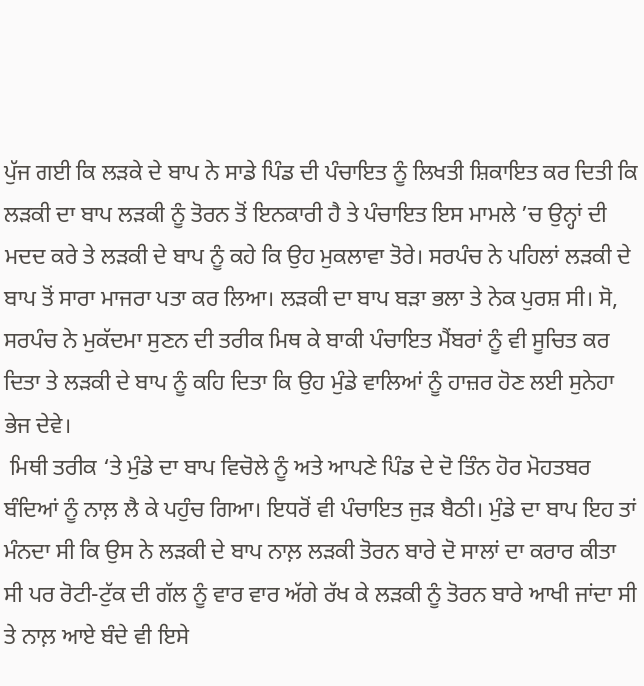ਪੁੱਜ ਗਈ ਕਿ ਲੜਕੇ ਦੇ ਬਾਪ ਨੇ ਸਾਡੇ ਪਿੰਡ ਦੀ ਪੰਚਾਇਤ ਨੂੰ ਲਿਖਤੀ ਸ਼ਿਕਾਇਤ ਕਰ ਦਿਤੀ ਕਿ ਲੜਕੀ ਦਾ ਬਾਪ ਲੜਕੀ ਨੂੰ ਤੋਰਨ ਤੋਂ ਇਨਕਾਰੀ ਹੈ ਤੇ ਪੰਚਾਇਤ ਇਸ ਮਾਮਲੇ ’ਚ ਉਨ੍ਹਾਂ ਦੀ ਮਦਦ ਕਰੇ ਤੇ ਲੜਕੀ ਦੇ ਬਾਪ ਨੂੰ ਕਹੇ ਕਿ ਉਹ ਮੁਕਲਾਵਾ ਤੋਰੇ। ਸਰਪੰਚ ਨੇ ਪਹਿਲਾਂ ਲੜਕੀ ਦੇ ਬਾਪ ਤੋਂ ਸਾਰਾ ਮਾਜਰਾ ਪਤਾ ਕਰ ਲਿਆ। ਲੜਕੀ ਦਾ ਬਾਪ ਬੜਾ ਭਲਾ ਤੇ ਨੇਕ ਪੁਰਸ਼ ਸੀ। ਸੋ, ਸਰਪੰਚ ਨੇ ਮੁਕੱਦਮਾ ਸੁਣਨ ਦੀ ਤਰੀਕ ਮਿਥ ਕੇ ਬਾਕੀ ਪੰਚਾਇਤ ਮੈਂਬਰਾਂ ਨੂੰ ਵੀ ਸੂਚਿਤ ਕਰ ਦਿਤਾ ਤੇ ਲੜਕੀ ਦੇ ਬਾਪ ਨੂੰ ਕਹਿ ਦਿਤਾ ਕਿ ਉਹ ਮੁੰਡੇ ਵਾਲਿਆਂ ਨੂੰ ਹਾਜ਼ਰ ਹੋਣ ਲਈ ਸੁਨੇਹਾ ਭੇਜ ਦੇਵੇ।
 ਮਿਥੀ ਤਰੀਕ ‘ਤੇ ਮੁੰਡੇ ਦਾ ਬਾਪ ਵਿਚੋਲੇ ਨੂੰ ਅਤੇ ਆਪਣੇ ਪਿੰਡ ਦੇ ਦੋ ਤਿੰਨ ਹੋਰ ਮੋਹਤਬਰ ਬੰਦਿਆਂ ਨੂੰ ਨਾਲ਼ ਲੈ ਕੇ ਪਹੁੰਚ ਗਿਆ। ਇਧਰੋਂ ਵੀ ਪੰਚਾਇਤ ਜੁੜ ਬੈਠੀ। ਮੁੰਡੇ ਦਾ ਬਾਪ ਇਹ ਤਾਂ ਮੰਨਦਾ ਸੀ ਕਿ ਉਸ ਨੇ ਲੜਕੀ ਦੇ ਬਾਪ ਨਾਲ਼ ਲੜਕੀ ਤੋਰਨ ਬਾਰੇ ਦੋ ਸਾਲਾਂ ਦਾ ਕਰਾਰ ਕੀਤਾ ਸੀ ਪਰ ਰੋਟੀ-ਟੁੱਕ ਦੀ ਗੱਲ ਨੂੰ ਵਾਰ ਵਾਰ ਅੱਗੇ ਰੱਖ ਕੇ ਲੜਕੀ ਨੂੰ ਤੋਰਨ ਬਾਰੇ ਆਖੀ ਜਾਂਦਾ ਸੀ ਤੇ ਨਾਲ਼ ਆਏ ਬੰਦੇ ਵੀ ਇਸੇ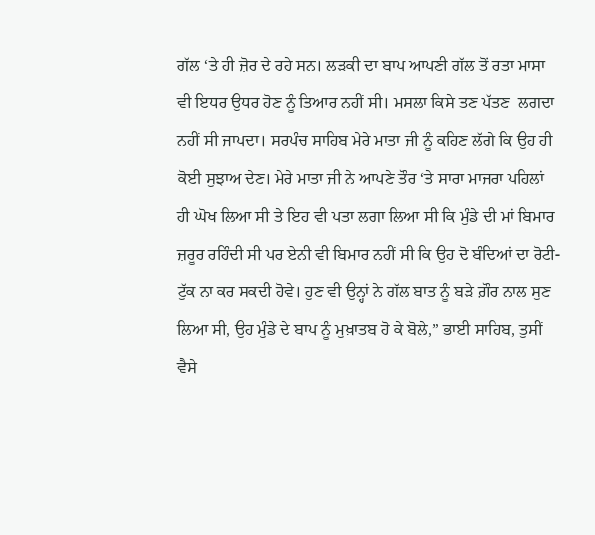ਗੱਲ ‘ਤੇ ਹੀ ਜ਼ੋਰ ਦੇ ਰਹੇ ਸਨ। ਲੜਕੀ ਦਾ ਬਾਪ ਆਪਣੀ ਗੱਲ ਤੋਂ ਰਤਾ ਮਾਸਾ ਵੀ ਇਧਰ ਉਧਰ ਹੋਣ ਨੂੰ ਤਿਆਰ ਨਹੀਂ ਸੀ। ਮਸਲਾ ਕਿਸੇ ਤਣ ਪੱਤਣ  ਲਗਦਾ ਨਹੀਂ ਸੀ ਜਾਪਦਾ। ਸਰਪੰਚ ਸਾਹਿਬ ਮੇਰੇ ਮਾਤਾ ਜੀ ਨੂੰ ਕਹਿਣ ਲੱਗੇ ਕਿ ਉਹ ਹੀ ਕੋਈ ਸੁਝਾਅ ਦੇਣ। ਮੇਰੇ ਮਾਤਾ ਜੀ ਨੇ ਆਪਣੇ ਤੌਰ ‘ਤੇ ਸਾਰਾ ਮਾਜਰਾ ਪਹਿਲਾਂ ਹੀ ਘੋਖ ਲਿਆ ਸੀ ਤੇ ਇਹ ਵੀ ਪਤਾ ਲਗਾ ਲਿਆ ਸੀ ਕਿ ਮੁੰਡੇ ਦੀ ਮਾਂ ਬਿਮਾਰ ਜ਼ਰੂਰ ਰਹਿੰਦੀ ਸੀ ਪਰ ਏਨੀ ਵੀ ਬਿਮਾਰ ਨਹੀਂ ਸੀ ਕਿ ਉਹ ਦੋ ਬੰਦਿਆਂ ਦਾ ਰੋਟੀ-ਟੁੱਕ ਨਾ ਕਰ ਸਕਦੀ ਹੋਵੇ। ਹੁਣ ਵੀ ਉਨ੍ਹਾਂ ਨੇ ਗੱਲ ਬਾਤ ਨੂੰ ਬੜੇ ਗ਼ੌਰ ਨਾਲ ਸੁਣ ਲਿਆ ਸੀ, ਉਹ ਮੁੰਡੇ ਦੇ ਬਾਪ ਨੂੰ ਮੁਖ਼ਾਤਬ ਹੋ ਕੇ ਬੋਲੇ,” ਭਾਈ ਸਾਹਿਬ, ਤੁਸੀਂ ਵੈਸੇ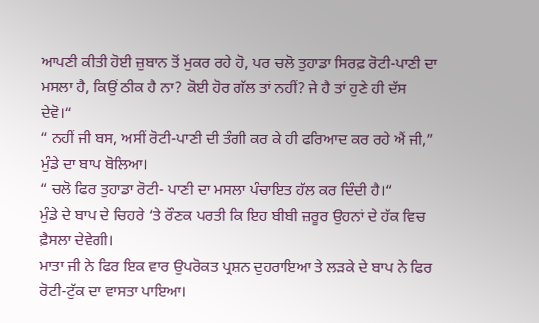ਆਪਣੀ ਕੀਤੀ ਹੋਈ ਜ਼ੁਬਾਨ ਤੋਂ ਮੁਕਰ ਰਹੇ ਹੋ, ਪਰ ਚਲੋ ਤੁਹਾਡਾ ਸਿਰਫ਼ ਰੋਟੀ-ਪਾਣੀ ਦਾ ਮਸਲਾ ਹੈ, ਕਿਉਂ ਠੀਕ ਹੈ ਨਾ? ਕੋਈ ਹੋਰ ਗੱਲ ਤਾਂ ਨਹੀਂ? ਜੇ ਹੈ ਤਾਂ ਹੁਣੇ ਹੀ ਦੱਸ ਦੇਵੋ।“
“ ਨਹੀਂ ਜੀ ਬਸ, ਅਸੀਂ ਰੋਟੀ-ਪਾਣੀ ਦੀ ਤੰਗੀ ਕਰ ਕੇ ਹੀ ਫਰਿਆਦ ਕਰ ਰਹੇ ਐਂ ਜੀ,” ਮੁੰਡੇ ਦਾ ਬਾਪ ਬੋਲਿਆ।
“ ਚਲੋ ਫਿਰ ਤੁਹਾਡਾ ਰੋਟੀ- ਪਾਣੀ ਦਾ ਮਸਲਾ ਪੰਚਾਇਤ ਹੱਲ ਕਰ ਦਿੰਦੀ ਹੈ।“
ਮੁੰਡੇ ਦੇ ਬਾਪ ਦੇ ਚਿਹਰੇ ‘ਤੇ ਰੌਣਕ ਪਰਤੀ ਕਿ ਇਹ ਬੀਬੀ ਜ਼ਰੂਰ ਉਹਨਾਂ ਦੇ ਹੱਕ ਵਿਚ ਫ਼ੈਸਲਾ ਦੇਵੇਗੀ।
ਮਾਤਾ ਜੀ ਨੇ ਫਿਰ ਇਕ ਵਾਰ ਉਪਰੋਕਤ ਪ੍ਰਸ਼ਨ ਦੁਹਰਾਇਆ ਤੇ ਲੜਕੇ ਦੇ ਬਾਪ ਨੇ ਫਿਰ ਰੋਟੀ-ਟੁੱਕ ਦਾ ਵਾਸਤਾ ਪਾਇਆ।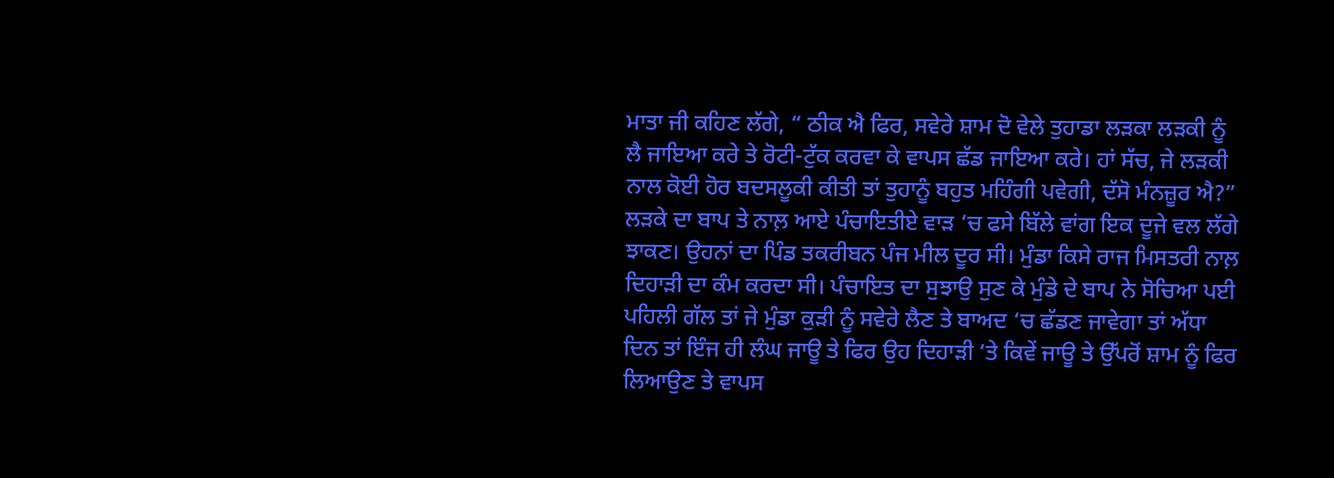ਮਾਤਾ ਜੀ ਕਹਿਣ ਲੱਗੇ, “ ਠੀਕ ਐ ਫਿਰ, ਸਵੇਰੇ ਸ਼ਾਮ ਦੋ ਵੇਲੇ ਤੁਹਾਡਾ ਲੜਕਾ ਲੜਕੀ ਨੂੰ ਲੈ ਜਾਇਆ ਕਰੇ ਤੇ ਰੋਟੀ-ਟੁੱਕ ਕਰਵਾ ਕੇ ਵਾਪਸ ਛੱਡ ਜਾਇਆ ਕਰੇ। ਹਾਂ ਸੱਚ, ਜੇ ਲੜਕੀ ਨਾਲ ਕੋਈ ਹੋਰ ਬਦਸਲੂਕੀ ਕੀਤੀ ਤਾਂ ਤੁਹਾਨੂੰ ਬਹੁਤ ਮਹਿੰਗੀ ਪਵੇਗੀ, ਦੱਸੋ ਮੰਨਜ਼ੂਰ ਐ?”  ਲੜਕੇ ਦਾ ਬਾਪ ਤੇ ਨਾਲ਼ ਆਏ ਪੰਚਾਇਤੀਏ ਵਾੜ ‘ਚ ਫਸੇ ਬਿੱਲੇ ਵਾਂਗ ਇਕ ਦੂਜੇ ਵਲ ਲੱਗੇ ਝਾਕਣ। ਉਹਨਾਂ ਦਾ ਪਿੰਡ ਤਕਰੀਬਨ ਪੰਜ ਮੀਲ ਦੂਰ ਸੀ। ਮੁੰਡਾ ਕਿਸੇ ਰਾਜ ਮਿਸਤਰੀ ਨਾਲ਼ ਦਿਹਾੜੀ ਦਾ ਕੰਮ ਕਰਦਾ ਸੀ। ਪੰਚਾਇਤ ਦਾ ਸੁਝਾਉ ਸੁਣ ਕੇ ਮੁੰਡੇ ਦੇ ਬਾਪ ਨੇ ਸੋਚਿਆ ਪਈ ਪਹਿਲੀ ਗੱਲ ਤਾਂ ਜੇ ਮੁੰਡਾ ਕੁੜੀ ਨੂੰ ਸਵੇਰੇ ਲੈਣ ਤੇ ਬਾਅਦ ‘ਚ ਛੱਡਣ ਜਾਵੇਗਾ ਤਾਂ ਅੱਧਾ ਦਿਨ ਤਾਂ ਇੰਜ ਹੀ ਲੰਘ ਜਾਊ ਤੇ ਫਿਰ ਉਹ ਦਿਹਾੜੀ ‘ਤੇ ਕਿਵੇਂ ਜਾਊ ਤੇ ਉੱਪਰੋਂ ਸ਼ਾਮ ਨੂੰ ਫਿਰ ਲਿਆਉਣ ਤੇ ਵਾਪਸ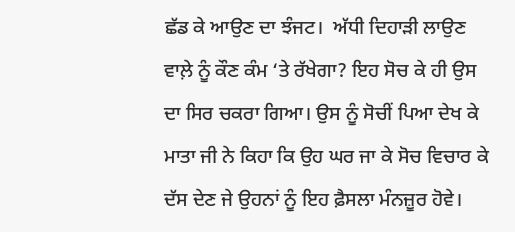ਛੱਡ ਕੇ ਆਉਣ ਦਾ ਝੰਜਟ।  ਅੱਧੀ ਦਿਹਾੜੀ ਲਾਉਣ ਵਾਲ਼ੇ ਨੂੰ ਕੌਣ ਕੰਮ ‘ਤੇ ਰੱਖੇਗਾ? ਇਹ ਸੋਚ ਕੇ ਹੀ ਉਸ ਦਾ ਸਿਰ ਚਕਰਾ ਗਿਆ। ਉਸ ਨੂੰ ਸੋਚੀਂ ਪਿਆ ਦੇਖ ਕੇ ਮਾਤਾ ਜੀ ਨੇ ਕਿਹਾ ਕਿ ਉਹ ਘਰ ਜਾ ਕੇ ਸੋਚ ਵਿਚਾਰ ਕੇ ਦੱਸ ਦੇਣ ਜੇ ਉਹਨਾਂ ਨੂੰ ਇਹ ਫ਼ੈਸਲਾ ਮੰਨਜ਼ੂਰ ਹੋਵੇ।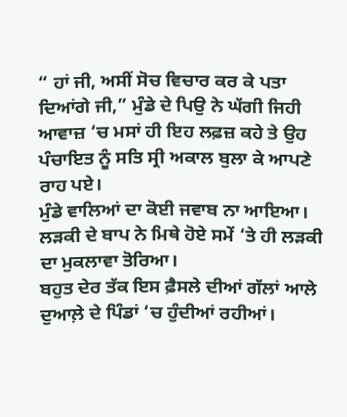“ ਹਾਂ ਜੀ, ਅਸੀਂ ਸੋਚ ਵਿਚਾਰ ਕਰ ਕੇ ਪਤਾ ਦਿਆਂਗੇ ਜੀ,” ਮੁੰਡੇ ਦੇ ਪਿਉ ਨੇ ਘੱਗੀ ਜਿਹੀ ਆਵਾਜ਼ ‘ਚ ਮਸਾਂ ਹੀ ਇਹ ਲਫ਼ਜ਼ ਕਹੇ ਤੇ ਉਹ ਪੰਚਾਇਤ ਨੂੰ ਸਤਿ ਸ੍ਰੀ ਅਕਾਲ ਬੁਲਾ ਕੇ ਆਪਣੇ ਰਾਹ ਪਏ।
ਮੁੰਡੇ ਵਾਲਿਆਂ ਦਾ ਕੋਈ ਜਵਾਬ ਨਾ ਆਇਆ। ਲੜਕੀ ਦੇ ਬਾਪ ਨੇ ਮਿਥੇ ਹੋਏ ਸਮੇਂ ‘ਤੇ ਹੀ ਲੜਕੀ ਦਾ ਮੁਕਲਾਵਾ ਤੋਰਿਆ।
ਬਹੁਤ ਦੇਰ ਤੱਕ ਇਸ ਫ਼ੈਸਲੇ ਦੀਆਂ ਗੱਲਾਂ ਆਲੇ ਦੁਆਲ਼ੇ ਦੇ ਪਿੰਡਾਂ ‘ਚ ਹੁੰਦੀਆਂ ਰਹੀਆਂ।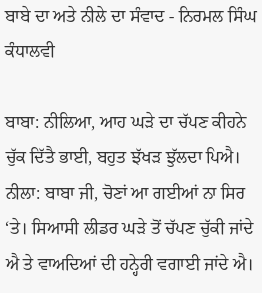ਬਾਬੇ ਦਾ ਅਤੇ ਨੀਲੇ ਦਾ ਸੰਵਾਦ - ਨਿਰਮਲ ਸਿੰਘ ਕੰਧਾਲਵੀ

ਬਾਬਾ: ਨੀਲਿਆ, ਆਹ ਘੜੇ ਦਾ ਚੱਪਣ ਕੀਹਨੇ ਚੁੱਕ ਦਿੱਤੈ ਭਾਈ, ਬਹੁਤ ਝੱਖੜ ਝੁੱਲਦਾ ਪਿਐ।
ਨੀਲਾ: ਬਾਬਾ ਜੀ, ਚੋਣਾਂ ਆ ਗਈਆਂ ਨਾ ਸਿਰ ‘ਤੇ। ਸਿਆਸੀ ਲੀਡਰ ਘੜੇ ਤੋਂ ਚੱਪਣ ਚੁੱਕੀ ਜਾਂਦੇ ਐ ਤੇ ਵਾਅਦਿਆਂ ਦੀ ਹਨ੍ਹੇਰੀ ਵਗਾਈ ਜਾਂਦੇ ਐ।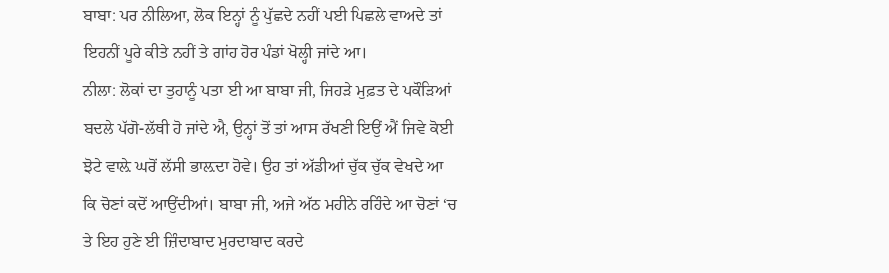ਬਾਬਾ: ਪਰ ਨੀਲਿਆ, ਲੋਕ ਇਨ੍ਹਾਂ ਨੂੰ ਪੁੱਛਦੇ ਨਹੀਂ ਪਈ ਪਿਛਲੇ ਵਾਅਦੇ ਤਾਂ ਇਹਨੀਂ ਪੂਰੇ ਕੀਤੇ ਨਹੀਂ ਤੇ ਗਾਂਹ ਹੋਰ ਪੰਡਾਂ ਖੋਲ੍ਹੀ ਜਾਂਦੇ ਆ।
ਨੀਲਾ: ਲੋਕਾਂ ਦਾ ਤੁਹਾਨੂੰ ਪਤਾ ਈ ਆ ਬਾਬਾ ਜੀ, ਜਿਹੜੇ ਮੁਫ਼ਤ ਦੇ ਪਕੌੜਿਆਂ ਬਦਲੇ ਪੱਗੋ-ਲੱਥੀ ਹੋ ਜਾਂਦੇ ਐ, ਉਨ੍ਹਾਂ ਤੋਂ ਤਾਂ ਆਸ ਰੱਖਣੀ ਇਉਂ ਐਂ ਜਿਵੇ ਕੋਈ ਝੋਟੇ ਵਾਲ਼ੇ ਘਰੋਂ ਲੱਸੀ ਭਾਲ਼ਦਾ ਹੋਵੇ। ਉਹ ਤਾਂ ਅੱਡੀਆਂ ਚੁੱਕ ਚੁੱਕ ਵੇਖਦੇ ਆ ਕਿ ਚੋਣਾਂ ਕਦੋਂ ਆਉਂਦੀਆਂ। ਬਾਬਾ ਜੀ, ਅਜੇ ਅੱਠ ਮਹੀਨੇ ਰਹਿੰਦੇ ਆ ਚੋਣਾਂ ‘ਚ ਤੇ ਇਹ ਹੁਣੇ ਈ ਜ਼ਿੰਦਾਬਾਦ ਮੁਰਦਾਬਾਦ ਕਰਦੇ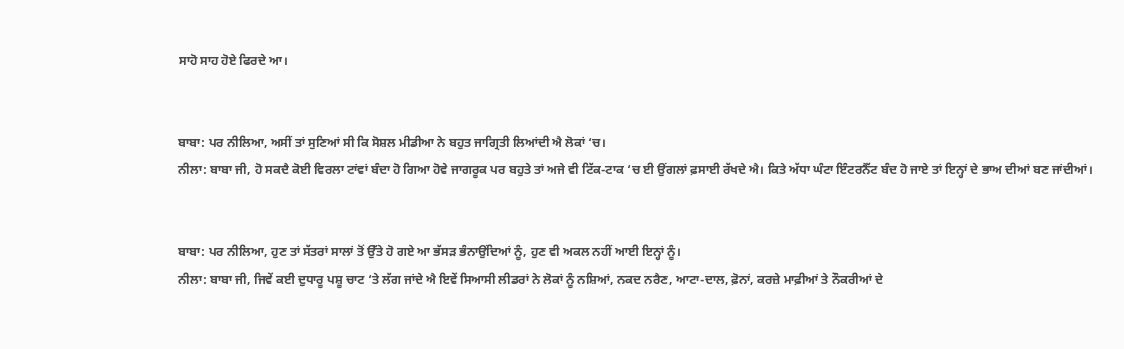ਸਾਹੋ ਸਾਹ ਹੋਏ ਫਿਰਦੇ ਆ।


ਬਾਬਾ: ਪਰ ਨੀਲਿਆ, ਅਸੀਂ ਤਾਂ ਸੁਣਿਆਂ ਸੀ ਕਿ ਸੋਸ਼ਲ ਮੀਡੀਆ ਨੇ ਬਹੁਤ ਜਾਗ੍ਰਿਤੀ ਲਿਆਂਦੀ ਐ ਲੋਕਾਂ ‘ਚ।
ਨੀਲਾ: ਬਾਬਾ ਜੀ, ਹੋ ਸਕਦੈ ਕੋਈ ਵਿਰਲਾ ਟਾਂਵਾਂ ਬੰਦਾ ਹੋ ਗਿਆ ਹੋਵੇ ਜਾਗਰੂਕ ਪਰ ਬਹੁਤੇ ਤਾਂ ਅਜੇ ਵੀ ਟਿੱਕ-ਟਾਕ ‘ਚ ਈ ਉਂਗਲਾਂ ਫ਼ਸਾਈ ਰੱਖਦੇ ਐ। ਕਿਤੇ ਅੱਧਾ ਘੰਟਾ ਇੰਟਰਨੈੱਟ ਬੰਦ ਹੋ ਜਾਏ ਤਾਂ ਇਨ੍ਹਾਂ ਦੇ ਭਾਅ ਦੀਆਂ ਬਣ ਜਾਂਦੀਆਂ।


ਬਾਬਾ: ਪਰ ਨੀਲਿਆ, ਹੁਣ ਤਾਂ ਸੱਤਰਾਂ ਸਾਲਾਂ ਤੋਂ ਉੱਤੇ ਹੋ ਗਏ ਆ ਭੱਸੜ ਭੰਨਾਉਂਦਿਆਂ ਨੂੰ, ਹੁਣ ਵੀ ਅਕਲ ਨਹੀਂ ਆਈ ਇਨ੍ਹਾਂ ਨੂੰ।
ਨੀਲਾ: ਬਾਬਾ ਜੀ, ਜਿਵੇਂ ਕਈ ਦੁਧਾਰੂ ਪਸ਼ੂ ਚਾਟ ‘ਤੇ ਲੱਗ ਜਾਂਦੇ ਐ ਇਵੇਂ ਸਿਆਸੀ ਲੀਡਰਾਂ ਨੇ ਲੋਕਾਂ ਨੂੰ ਨਸ਼ਿਆਂ, ਨਕਦ ਨਰੈਣ, ਆਟਾ-ਦਾਲ, ਫ਼ੋਨਾਂ, ਕਰਜ਼ੇ ਮਾਫ਼ੀਆਂ ਤੇ ਨੌਕਰੀਆਂ ਦੇ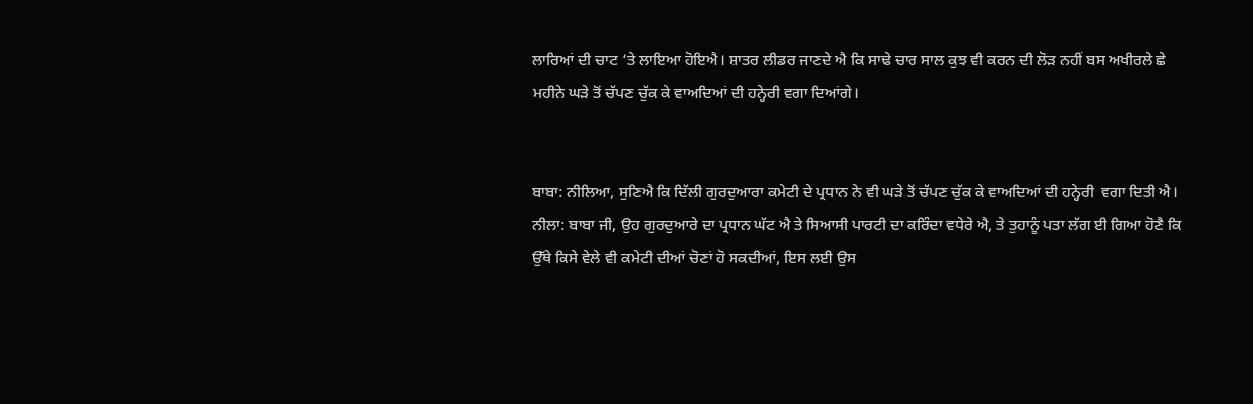ਲਾਰਿਆਂ ਦੀ ਚਾਟ ‘ਤੇ ਲਾਇਆ ਹੋਇਐ। ਸ਼ਾਤਰ ਲੀਡਰ ਜਾਣਦੇ ਐ ਕਿ ਸਾਢੇ ਚਾਰ ਸਾਲ ਕੁਝ ਵੀ ਕਰਨ ਦੀ ਲੋੜ ਨਹੀਂ ਬਸ ਅਖੀਰਲੇ ਛੇ ਮਹੀਨੇ ਘੜੇ ਤੋਂ ਚੱਪਣ ਚੁੱਕ ਕੇ ਵਾਅਦਿਆਂ ਦੀ ਹਨ੍ਹੇਰੀ ਵਗਾ ਦਿਆਂਗੇ।


ਬਾਬਾ: ਨੀਲਿਆ, ਸੁਣਿਐ ਕਿ ਦਿੱਲੀ ਗੁਰਦੁਆਰਾ ਕਮੇਟੀ ਦੇ ਪ੍ਰਧਾਨ ਨੇ ਵੀ ਘੜੇ ਤੋਂ ਚੱਪਣ ਚੁੱਕ ਕੇ ਵਾਅਦਿਆਂ ਦੀ ਹਨ੍ਹੇਰੀ  ਵਗਾ ਦਿਤੀ ਐ।
ਨੀਲਾ: ਬਾਬਾ ਜੀ, ਉਹ ਗੁਰਦੁਆਰੇ ਦਾ ਪ੍ਰਧਾਨ ਘੱਟ ਐ ਤੇ ਸਿਆਸੀ ਪਾਰਟੀ ਦਾ ਕਰਿੰਦਾ ਵਧੇਰੇ ਐ, ਤੇ ਤੁਹਾਨੂੰ ਪਤਾ ਲੱਗ ਈ ਗਿਆ ਹੋਣੈ ਕਿ ਉੱਥੇ ਕਿਸੇ ਵੇਲੇ ਵੀ ਕਮੇਟੀ ਦੀਆਂ ਚੋਣਾਂ ਹੋ ਸਕਦੀਆਂ, ਇਸ ਲਈ ਉਸ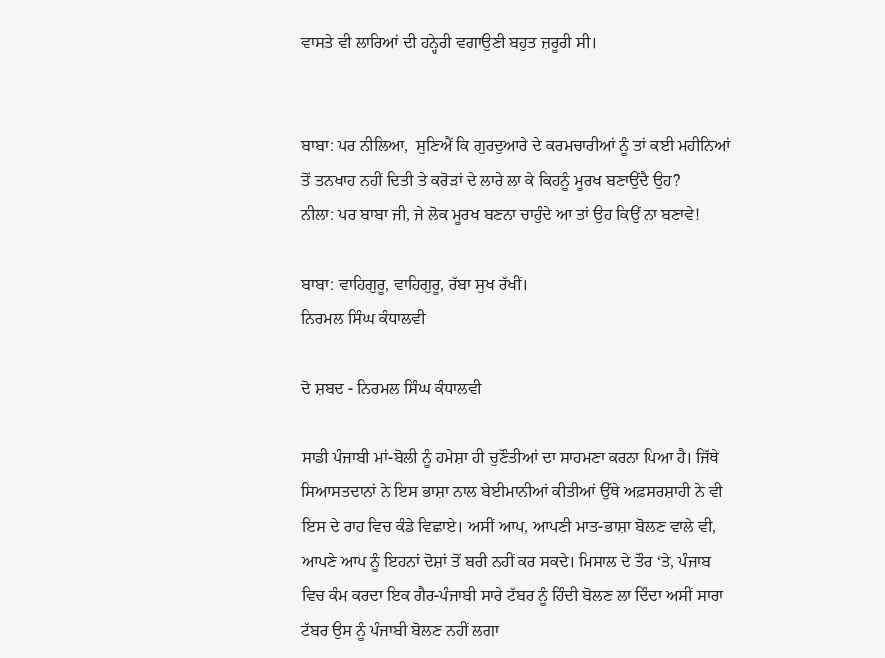ਵਾਸਤੇ ਵੀ ਲਾਰਿਆਂ ਦੀ ਹਨ੍ਹੇਰੀ ਵਗਾਉਣੀ ਬਹੁਤ ਜ਼ਰੂਰੀ ਸੀ।


ਬਾਬਾ: ਪਰ ਨੀਲਿਆ,  ਸੁਣਿਐਂ ਕਿ ਗੁਰਦੁਆਰੇ ਦੇ ਕਰਮਚਾਰੀਆਂ ਨੂੰ ਤਾਂ ਕਈ ਮਹੀਨਿਆਂ ਤੋਂ ਤਨਖਾਹ ਨਹੀਂ ਦਿਤੀ ਤੇ ਕਰੋੜਾਂ ਦੇ ਲਾਰੇ ਲਾ ਕੇ ਕਿਹਨੂੰ ਮੂਰਖ ਬਣਾਉਂਦੈ ਉਹ?
ਨੀਲਾ: ਪਰ ਬਾਬਾ ਜੀ, ਜੇ ਲੋਕ ਮੂਰਖ ਬਣਨਾ ਚਾਹੁੰਦੇ ਆ ਤਾਂ ਉਹ ਕਿਉਂ ਨਾ ਬਣਾਵੇ!

ਬਾਬਾ: ਵਾਹਿਗੁਰੂ, ਵਾਹਿਗੁਰੂ, ਰੱਬਾ ਸੁਖ ਰੱਖੀਂ।
ਨਿਰਮਲ ਸਿੰਘ ਕੰਧਾਲਵੀ

ਦੋ ਸ਼ਬਦ - ਨਿਰਮਲ ਸਿੰਘ ਕੰਧਾਲਵੀ

ਸਾਡੀ ਪੰਜਾਬੀ ਮਾਂ-ਬੋਲੀ ਨੂੰ ਹਮੇਸ਼ਾ ਹੀ ਚੁਣੌਤੀਆਂ ਦਾ ਸਾਹਮਣਾ ਕਰਨਾ ਪਿਆ ਹੈ। ਜਿੱਥੇ ਸਿਆਸਤਦਾਨਾਂ ਨੇ ਇਸ ਭਾਸ਼ਾ ਨਾਲ ਬੇਈਮਾਨੀਆਂ ਕੀਤੀਆਂ ਉੱਥੇ ਅਫ਼ਸਰਸ਼ਾਹੀ ਨੇ ਵੀ ਇਸ ਦੇ ਰਾਹ ਵਿਚ ਕੰਡੇ ਵਿਛਾਏ। ਅਸੀਂ ਆਪ, ਆਪਣੀ ਮਾਤ-ਭਾਸ਼ਾ ਬੋਲਣ ਵਾਲੇ ਵੀ, ਆਪਣੇ ਆਪ ਨੂੰ ਇਹਨਾਂ ਦੋਸ਼ਾਂ ਤੋਂ ਬਰੀ ਨਹੀਂ ਕਰ ਸਕਦੇ। ਮਿਸਾਲ ਦੇ ਤੌਰ ‘ਤੇ, ਪੰਜਾਬ ਵਿਚ ਕੰਮ ਕਰਦਾ ਇਕ ਗੈਰ-ਪੰਜਾਬੀ ਸਾਰੇ ਟੱਬਰ ਨੂੰ ਹਿੰਦੀ ਬੋਲਣ ਲਾ ਦਿੰਦਾ ਅਸੀਂ ਸਾਰਾ ਟੱਬਰ ਉਸ ਨੂੰ ਪੰਜਾਬੀ ਬੋਲਣ ਨਹੀਂ ਲਗਾ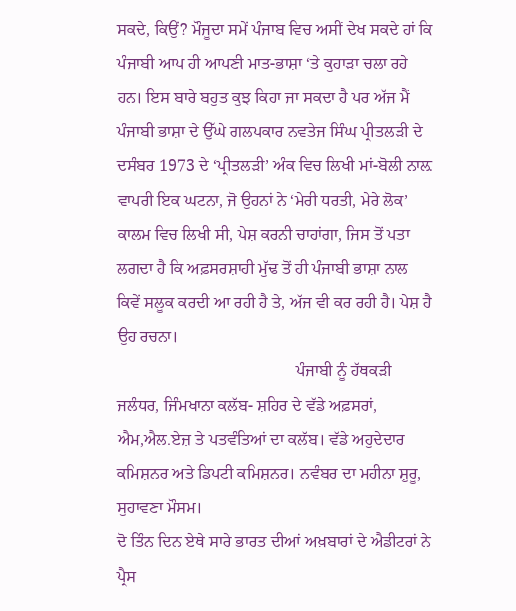ਸਕਦੇ, ਕਿਉਂ? ਮੌਜੂਦਾ ਸਮੇਂ ਪੰਜਾਬ ਵਿਚ ਅਸੀਂ ਦੇਖ ਸਕਦੇ ਹਾਂ ਕਿ ਪੰਜਾਬੀ ਆਪ ਹੀ ਆਪਣੀ ਮਾਤ-ਭਾਸ਼ਾ ‘ਤੇ ਕੁਹਾੜਾ ਚਲਾ ਰਹੇ ਹਨ। ਇਸ ਬਾਰੇ ਬਹੁਤ ਕੁਝ ਕਿਹਾ ਜਾ ਸਕਦਾ ਹੈ ਪਰ ਅੱਜ ਮੈਂ ਪੰਜਾਬੀ ਭਾਸ਼ਾ ਦੇ ਉੱਘੇ ਗਲਪਕਾਰ ਨਵਤੇਜ ਸਿੰਘ ਪ੍ਰੀਤਲੜੀ ਦੇ ਦਸੰਬਰ 1973 ਦੇ ‘ਪ੍ਰੀਤਲੜੀ’ ਅੰਕ ਵਿਚ ਲਿਖੀ ਮਾਂ-ਬੋਲੀ ਨਾਲ਼ ਵਾਪਰੀ ਇਕ ਘਟਨਾ, ਜੋ ਉਹਨਾਂ ਨੇ ‘ਮੇਰੀ ਧਰਤੀ, ਮੇਰੇ ਲੋਕ’ ਕਾਲਮ ਵਿਚ ਲਿਖੀ ਸੀ, ਪੇਸ਼ ਕਰਨੀ ਚਾਹਾਂਗਾ, ਜਿਸ ਤੋਂ ਪਤਾ ਲਗਦਾ ਹੈ ਕਿ ਅਫ਼ਸਰਸ਼ਾਹੀ ਮੁੱਢ ਤੋਂ ਹੀ ਪੰਜਾਬੀ ਭਾਸ਼ਾ ਨਾਲ ਕਿਵੇਂ ਸਲੂਕ ਕਰਦੀ ਆ ਰਹੀ ਹੈ ਤੇ, ਅੱਜ ਵੀ ਕਰ ਰਹੀ ਹੈ। ਪੇਸ਼ ਹੈ ਉਹ ਰਚਨਾ।
                                           ਪੰਜਾਬੀ ਨੂੰ ਹੱਥਕੜੀ
ਜਲੰਧਰ, ਜਿੰਮਖਾਨਾ ਕਲੱਬ- ਸ਼ਹਿਰ ਦੇ ਵੱਡੇ ਅਫ਼ਸਰਾਂ, ਐਮ,ਐਲ.ਏਜ਼ ਤੇ ਪਤਵੰਤਿਆਂ ਦਾ ਕਲੱਬ। ਵੱਡੇ ਅਹੁਦੇਦਾਰ ਕਮਿਸ਼ਨਰ ਅਤੇ ਡਿਪਟੀ ਕਮਿਸ਼ਨਰ। ਨਵੰਬਰ ਦਾ ਮਹੀਨਾ ਸ਼ੁਰੂ, ਸੁਹਾਵਣਾ ਮੌਸਮ।
ਦੋ ਤਿੰਨ ਦਿਨ ਏਥੇ ਸਾਰੇ ਭਾਰਤ ਦੀਆਂ ਅਖ਼ਬਾਰਾਂ ਦੇ ਐਡੀਟਰਾਂ ਨੇ ਪ੍ਰੈਸ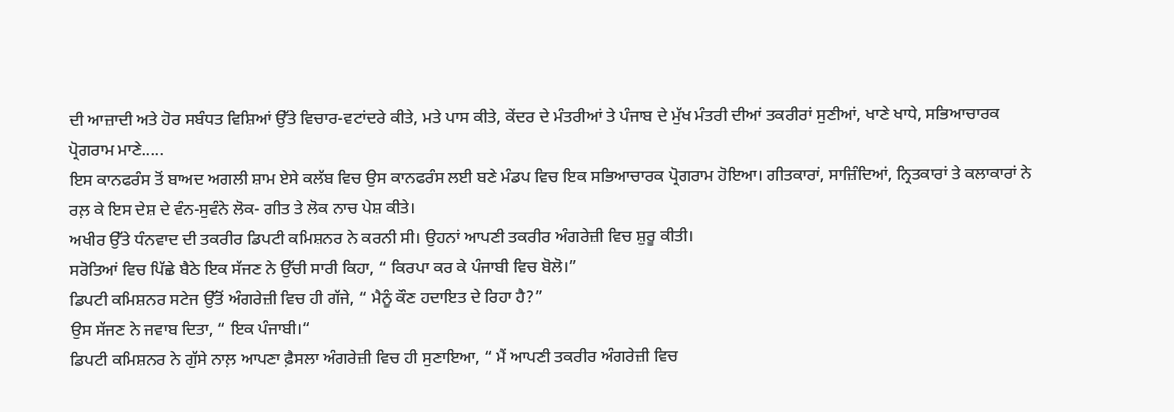ਦੀ ਆਜ਼ਾਦੀ ਅਤੇ ਹੋਰ ਸਬੰਧਤ ਵਿਸ਼ਿਆਂ ਉੱਤੇ ਵਿਚਾਰ-ਵਟਾਂਦਰੇ ਕੀਤੇ, ਮਤੇ ਪਾਸ ਕੀਤੇ, ਕੇਂਦਰ ਦੇ ਮੰਤਰੀਆਂ ਤੇ ਪੰਜਾਬ ਦੇ ਮੁੱਖ ਮੰਤਰੀ ਦੀਆਂ ਤਕਰੀਰਾਂ ਸੁਣੀਆਂ, ਖਾਣੇ ਖਾਧੇ, ਸਭਿਆਚਾਰਕ ਪ੍ਰੋਗਰਾਮ ਮਾਣੇ.....
ਇਸ ਕਾਨਫਰੰਸ ਤੋਂ ਬਾਅਦ ਅਗਲੀ ਸ਼ਾਮ ਏਸੇ ਕਲੱਬ ਵਿਚ ਉਸ ਕਾਨਫਰੰਸ ਲਈ ਬਣੇ ਮੰਡਪ ਵਿਚ ਇਕ ਸਭਿਆਚਾਰਕ ਪ੍ਰੋਗਰਾਮ ਹੋਇਆ। ਗੀਤਕਾਰਾਂ, ਸਾਜ਼ਿੰਦਿਆਂ, ਨ੍ਰਿਤਕਾਰਾਂ ਤੇ ਕਲਾਕਾਰਾਂ ਨੇ ਰਲ਼ ਕੇ ਇਸ ਦੇਸ਼ ਦੇ ਵੰਨ-ਸੁਵੰਨੇ ਲੋਕ- ਗੀਤ ਤੇ ਲੋਕ ਨਾਚ ਪੇਸ਼ ਕੀਤੇ।
ਅਖੀਰ ਉੱਤੇ ਧੰਨਵਾਦ ਦੀ ਤਕਰੀਰ ਡਿਪਟੀ ਕਮਿਸ਼ਨਰ ਨੇ ਕਰਨੀ ਸੀ। ਉਹਨਾਂ ਆਪਣੀ ਤਕਰੀਰ ਅੰਗਰੇਜ਼ੀ ਵਿਚ ਸ਼ੁਰੂ ਕੀਤੀ।
ਸਰੋਤਿਆਂ ਵਿਚ ਪਿੱਛੇ ਬੈਠੇ ਇਕ ਸੱਜਣ ਨੇ ਉੱਚੀ ਸਾਰੀ ਕਿਹਾ, “ ਕਿਰਪਾ ਕਰ ਕੇ ਪੰਜਾਬੀ ਵਿਚ ਬੋਲੋ।”
ਡਿਪਟੀ ਕਮਿਸ਼ਨਰ ਸਟੇਜ ਉੱਤੋਂ ਅੰਗਰੇਜ਼ੀ ਵਿਚ ਹੀ ਗੱਜੇ, “ ਮੈਨੂੰ ਕੌਣ ਹਦਾਇਤ ਦੇ ਰਿਹਾ ਹੈ?”
ਉਸ ਸੱਜਣ ਨੇ ਜਵਾਬ ਦਿਤਾ, “ ਇਕ ਪੰਜਾਬੀ।“
ਡਿਪਟੀ ਕਮਿਸ਼ਨਰ ਨੇ ਗੁੱਸੇ ਨਾਲ਼ ਆਪਣਾ ਫ਼ੈਸਲਾ ਅੰਗਰੇਜ਼ੀ ਵਿਚ ਹੀ ਸੁਣਾਇਆ, “ ਮੈਂ ਆਪਣੀ ਤਕਰੀਰ ਅੰਗਰੇਜ਼ੀ ਵਿਚ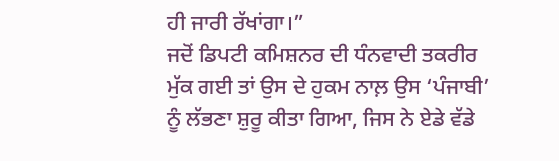ਹੀ ਜਾਰੀ ਰੱਖਾਂਗਾ।”
ਜਦੋਂ ਡਿਪਟੀ ਕਮਿਸ਼ਨਰ ਦੀ ਧੰਨਵਾਦੀ ਤਕਰੀਰ ਮੁੱਕ ਗਈ ਤਾਂ ਉਸ ਦੇ ਹੁਕਮ ਨਾਲ਼ ਉਸ ‘ਪੰਜਾਬੀ’ ਨੂੰ ਲੱਭਣਾ ਸ਼ੁਰੂ ਕੀਤਾ ਗਿਆ, ਜਿਸ ਨੇ ਏਡੇ ਵੱਡੇ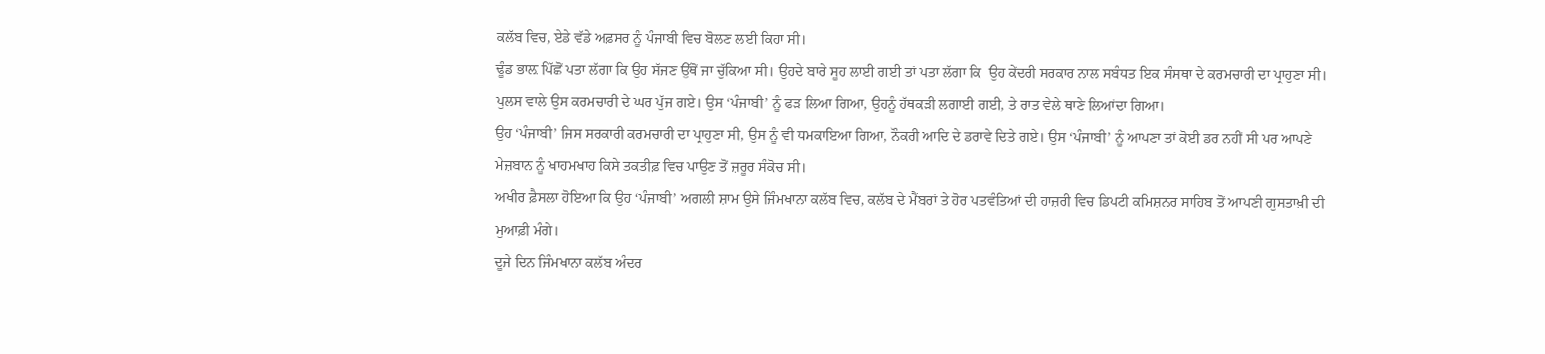ਕਲੱਬ ਵਿਚ, ਏਡੇ ਵੱਡੇ ਅਫ਼ਸਰ ਨੂੰ ਪੰਜਾਬੀ ਵਿਚ ਬੋਲਣ ਲਈ ਕਿਹਾ ਸੀ।
ਢੂੰਡ ਭਾਲ਼ ਪਿੱਛੋਂ ਪਤਾ ਲੱਗਾ ਕਿ ਉਹ ਸੱਜਣ ਉੱਥੋਂ ਜਾ ਚੁੱਕਿਆ ਸੀ। ਉਹਦੇ ਬਾਰੇ ਸੂਹ ਲਾਈ ਗਈ ਤਾਂ ਪਤਾ ਲੱਗਾ ਕਿ  ਉਹ ਕੇਂਦਰੀ ਸਰਕਾਰ ਨਾਲ ਸਬੰਧਤ ਇਕ ਸੰਸਥਾ ਦੇ ਕਰਮਚਾਰੀ ਦਾ ਪ੍ਰਾਹੁਣਾ ਸੀ। ਪੁਲਸ ਵਾਲੇ ਉਸ ਕਰਮਚਾਰੀ ਦੇ ਘਰ ਪੁੱਜ ਗਏ। ਉਸ ‘ਪੰਜਾਬੀ’ ਨੂੰ ਫੜ ਲਿਆ ਗਿਆ, ਉਹਨੂੰ ਹੱਥਕੜੀ ਲਗਾਈ ਗਈ, ਤੇ ਰਾਤ ਵੇਲੇ ਥਾਣੇ ਲਿਆਂਦਾ ਗਿਆ।
ਉਹ ‘ਪੰਜਾਬੀ’ ਜਿਸ ਸਰਕਾਰੀ ਕਰਮਚਾਰੀ ਦਾ ਪ੍ਰਾਹੁਣਾ ਸੀ, ਉਸ ਨੂੰ ਵੀ ਧਮਕਾਇਆ ਗਿਆ, ਨੌਕਰੀ ਆਦਿ ਦੇ ਡਰਾਵੇ ਦਿਤੇ ਗਏ। ਉਸ ‘ਪੰਜਾਬੀ’ ਨੂੰ ਆਪਣਾ ਤਾਂ ਕੋਈ ਡਰ ਨਹੀਂ ਸੀ ਪਰ ਆਪਣੇ ਮੇਜ਼ਬਾਨ ਨੂੰ ਖਾਹਮਖਾਹ ਕਿਸੇ ਤਕਤੀਫ਼ ਵਿਚ ਪਾਉਣ ਤੋਂ ਜ਼ਰੂਰ ਸੰਕੋਚ ਸੀ।
ਅਖੀਰ ਫ਼ੈਸਲਾ ਹੋਇਆ ਕਿ ਉਹ ‘ਪੰਜਾਬੀ’ ਅਗਲੀ ਸ਼ਾਮ ਉਸੇ ਜਿੰਮਖਾਨਾ ਕਲੱਬ ਵਿਚ, ਕਲੱਬ ਦੇ ਮੈਂਬਰਾਂ ਤੇ ਹੋਰ ਪਤਵੰਤਿਆਂ ਦੀ ਹਾਜ਼ਰੀ ਵਿਚ ਡਿਪਟੀ ਕਮਿਸ਼ਨਰ ਸਾਹਿਬ ਤੋਂ ਆਪਣੀ ਗੁਸਤਾਖ਼ੀ ਦੀ ਮੁਆਫ਼ੀ ਮੰਗੇ।
ਦੂਜੇ ਦਿਨ ਜਿੰਮਖਾਨਾ ਕਲੱਬ ਅੰਦਰ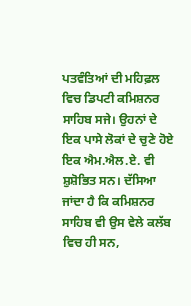ਪਤਵੰਤਿਆਂ ਦੀ ਮਹਿਫ਼ਲ ਵਿਚ ਡਿਪਟੀ ਕਮਿਸ਼ਨਰ ਸਾਹਿਬ ਸਜੇ। ਉਹਨਾਂ ਦੇ ਇਕ ਪਾਸੇ ਲੋਕਾਂ ਦੇ ਚੁਣੇ ਹੋਏ ਇਕ ਐਮ.ਐਲ.ਏ. ਵੀ ਸ਼ੁਸ਼ੋਭਿਤ ਸਨ। ਦੱਸਿਆ ਜਾਂਦਾ ਹੈ ਕਿ ਕਮਿਸ਼ਨਰ ਸਾਹਿਬ ਵੀ ਉਸ ਵੇਲੇ ਕਲੱਬ ਵਿਚ ਹੀ ਸਨ,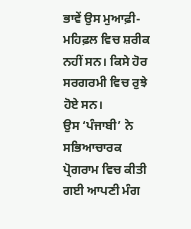ਭਾਵੇਂ ਉਸ ਮੁਆਫ਼ੀ- ਮਹਿਫ਼ਲ ਵਿਚ ਸ਼ਰੀਕ ਨਹੀਂ ਸਨ। ਕਿਸੇ ਹੋਰ ਸਰਗਰਮੀ ਵਿਚ ਰੁਝੇ ਹੋਏ ਸਨ।
ਉਸ ‘ਪੰਜਾਬੀ’ ਨੇ ਸਭਿਆਚਾਰਕ ਪ੍ਰੋਗਰਾਮ ਵਿਚ ਕੀਤੀ ਗਈ ਆਪਣੀ ਮੰਗ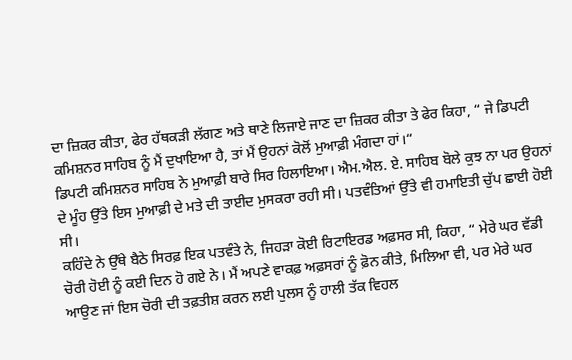ਦਾ ਜ਼ਿਕਰ ਕੀਤਾ, ਫੇਰ ਹੱਥਕੜੀ ਲੱਗਣ ਅਤੇ ਥਾਣੇ ਲਿਜਾਏ ਜਾਣ ਦਾ ਜ਼ਿਕਰ ਕੀਤਾ ਤੇ ਫੇਰ ਕਿਹਾ, “ ਜੇ ਡਿਪਟੀ ਕਮਿਸ਼ਨਰ ਸਾਹਿਬ ਨੂੰ ਮੈਂ ਦੁਖਾਇਆ ਹੈ, ਤਾਂ ਮੈਂ ਉਹਨਾਂ ਕੋਲੋਂ ਮੁਆਫ਼ੀ ਮੰਗਦਾ ਹਾਂ।“
ਡਿਪਟੀ ਕਮਿਸ਼ਨਰ ਸਾਹਿਬ ਨੇ ਮੁਆਫ਼ੀ ਬਾਰੇ ਸਿਰ ਹਿਲਾਇਆ। ਐਮ.ਐਲ. ਏ. ਸਾਹਿਬ ਬੋਲੇ ਕੁਝ ਨਾ ਪਰ ਉਹਨਾਂ ਦੇ ਮੂੰਹ ਉੱਤੇ ਇਸ ਮੁਆਫ਼ੀ ਦੇ ਮਤੇ ਦੀ ਤਾਈਦ ਮੁਸਕਰਾ ਰਹੀ ਸੀ। ਪਤਵੰਤਿਆਂ ਉੱਤੇ ਵੀ ਹਮਾਇਤੀ ਚੁੱਪ ਛਾਈ ਹੋਈ ਸੀ।
ਕਹਿੰਦੇ ਨੇ ਉੱਥੇ ਬੈਠੇ ਸਿਰਫ਼ ਇਕ ਪਤਵੰਤੇ ਨੇ, ਜਿਹੜਾ ਕੋਈ ਰਿਟਾਇਰਡ ਅਫ਼ਸਰ ਸੀ, ਕਿਹਾ, “ ਮੇਰੇ ਘਰ ਵੱਡੀ ਚੋਰੀ ਹੋਈ ਨੂੰ ਕਈ ਦਿਨ ਹੋ ਗਏ ਨੇ। ਮੈਂ ਅਪਣੇ ਵਾਕਫ਼ ਅਫ਼ਸਰਾਂ ਨੂੰ ਫ਼ੋਨ ਕੀਤੇ, ਮਿਲਿਆ ਵੀ, ਪਰ ਮੇਰੇ ਘਰ ਆਉਣ ਜਾਂ ਇਸ ਚੋਰੀ ਦੀ ਤਫ਼ਤੀਸ਼ ਕਰਨ ਲਈ ਪੁਲਸ ਨੂੰ ਹਾਲੀ ਤੱਕ ਵਿਹਲ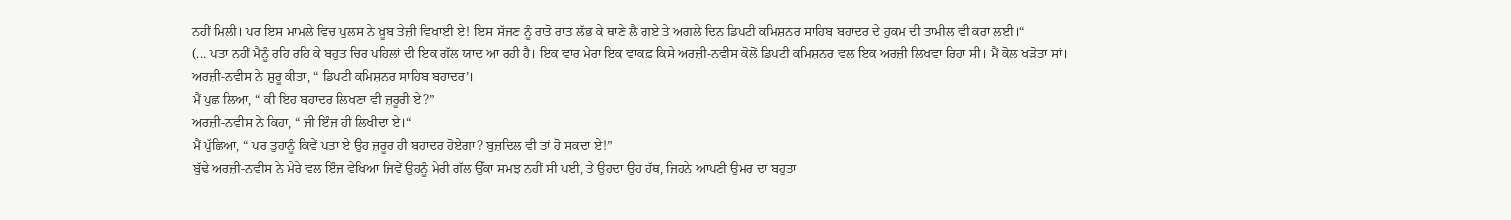ਨਹੀਂ ਮਿਲੀ। ਪਰ ਇਸ ਮਾਮਲੇ ਵਿਚ ਪੁਲਸ ਨੇ ਖ਼ੂਬ ਤੇਜ਼ੀ ਵਿਖਾਈ ਏ! ਇਸ ਸੱਜਣ ਨੂੰ ਰਾਤੋ ਰਾਤ ਲੱਭ ਕੇ ਥਾਣੇ ਲੈ ਗਏ ਤੇ ਅਗਲੇ ਦਿਨ ਡਿਪਟੀ ਕਮਿਸ਼ਨਰ ਸਾਹਿਬ ਬਹਾਦਰ ਦੇ ਹੁਕਮ ਦੀ ਤਾਮੀਲ ਵੀ ਕਰਾ ਲਈ।“
(... ਪਤਾ ਨਹੀਂ ਮੈਨੂੰ ਰਹਿ ਰਹਿ ਕੇ ਬਹੁਤ ਚਿਰ ਪਹਿਲਾਂ ਦੀ ਇਕ ਗੱਲ ਯਾਦ ਆ ਰਹੀ ਹੈ। ਇਕ ਵਾਰ ਮੇਰਾ ਇਕ ਵਾਕਫ਼ ਕਿਸੇ ਅਰਜ਼ੀ-ਨਵੀਸ ਕੋਲੋਂ ਡਿਪਟੀ ਕਮਿਸ਼ਨਰ ਵਲ ਇਕ ਅਰਜ਼ੀ ਲਿਖਵਾ ਰਿਹਾ ਸੀ। ਮੈਂ ਕੋਲ ਖੜੋਤਾ ਸਾਂ।
ਅਰਜ਼ੀ-ਨਵੀਸ ਨੇ ਸ਼ੁਰੂ ਕੀਤਾ, “ ਡਿਪਟੀ ਕਮਿਸ਼ਨਰ ਸਾਹਿਬ ਬਹਾਦਰ’।
ਮੈਂ ਪੁਛ ਲਿਆ, “ ਕੀ ਇਹ ਬਹਾਦਰ ਲਿਖਣਾ ਵੀ ਜ਼ਰੂਰੀ ਏ?”
ਅਰਜ਼ੀ-ਨਵੀਸ ਨੇ ਕਿਹਾ, “ ਜੀ ਇੰਜ ਹੀ ਲਿਖੀਦਾ ਏ।“
ਮੈਂ ਪੁੱਛਿਆ, “ ਪਰ ਤੁਹਾਨੂੰ ਕਿਵੇਂ ਪਤਾ ਏ ਉਹ ਜ਼ਰੂਰ ਹੀ ਬਹਾਦਰ ਹੋਏਗਾ? ਬੁਜ਼ਦਿਲ ਵੀ ਤਾਂ ਹੋ ਸਕਦਾ ਏ!”
ਬੁੱਢੇ ਅਰਜ਼ੀ-ਨਵੀਸ ਨੇ ਮੇਰੇ ਵਲ ਇੰਜ ਵੇਖਿਆ ਜਿਵੇਂ ਉਹਨੂੰ ਮੇਰੀ ਗੱਲ ਉੱਕਾ ਸਮਝ ਨਹੀਂ ਸੀ ਪਈ, ਤੇ ਉਹਦਾ ਉਹ ਹੱਥ, ਜਿਹਨੇ ਆਪਣੀ ਉਮਰ ਦਾ ਬਹੁਤਾ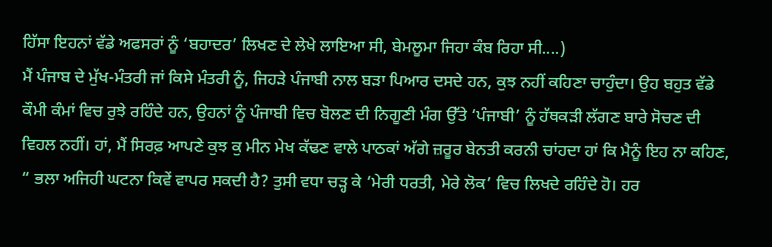ਹਿੱਸਾ ਇਹਨਾਂ ਵੱਡੇ ਅਫਸਰਾਂ ਨੂੰ ‘ਬਹਾਦਰ’ ਲਿਖਣ ਦੇ ਲੇਖੇ ਲਾਇਆ ਸੀ, ਬੇਮਲੂਮਾ ਜਿਹਾ ਕੰਬ ਰਿਹਾ ਸੀ....)
ਮੈਂ ਪੰਜਾਬ ਦੇ ਮੁੱਖ-ਮੰਤਰੀ ਜਾਂ ਕਿਸੇ ਮੰਤਰੀ ਨੂੰ, ਜਿਹੜੇ ਪੰਜਾਬੀ ਨਾਲ ਬੜਾ ਪਿਆਰ ਦਸਦੇ ਹਨ, ਕੁਝ ਨਹੀਂ ਕਹਿਣਾ ਚਾਹੁੰਦਾ। ਉਹ ਬਹੁਤ ਵੱਡੇ ਕੌਮੀ ਕੰਮਾਂ ਵਿਚ ਰੁਝੇ ਰਹਿੰਦੇ ਹਨ, ਉਹਨਾਂ ਨੂੰ ਪੰਜਾਬੀ ਵਿਚ ਬੋਲਣ ਦੀ ਨਿਗੂਣੀ ਮੰਗ ਉੱਤੇ ‘ਪੰਜਾਬੀ’ ਨੂੰ ਹੱਥਕੜੀ ਲੱਗਣ ਬਾਰੇ ਸੋਚਣ ਦੀ ਵਿਹਲ ਨਹੀਂ। ਹਾਂ, ਮੈਂ ਸਿਰਫ਼ ਆਪਣੇ ਕੁਝ ਕੁ ਮੀਨ ਮੇਖ ਕੱਢਣ ਵਾਲੇ ਪਾਠਕਾਂ ਅੱਗੇ ਜ਼ਰੂਰ ਬੇਨਤੀ ਕਰਨੀ ਚਾਂਹਦਾ ਹਾਂ ਕਿ ਮੈਨੂੰ ਇਹ ਨਾ ਕਹਿਣ, “ ਭਲਾ ਅਜਿਹੀ ਘਟਨਾ ਕਿਵੇਂ ਵਾਪਰ ਸਕਦੀ ਹੈ? ਤੁਸੀ ਵਧਾ ਚੜ੍ਹ ਕੇ ‘ਮੇਰੀ ਧਰਤੀ, ਮੇਰੇ ਲੋਕ’ ਵਿਚ ਲਿਖਦੇ ਰਹਿੰਦੇ ਹੋ। ਹਰ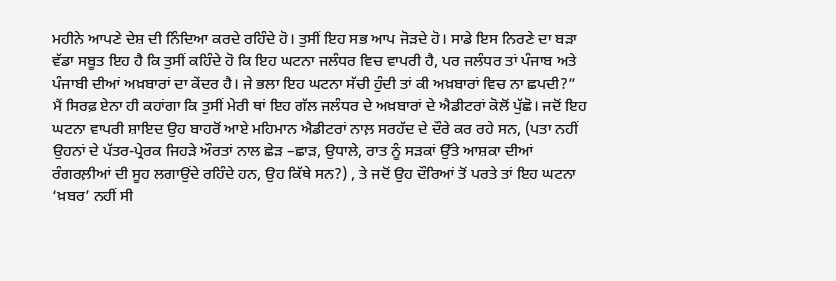ਮਹੀਨੇ ਆਪਣੇ ਦੇਸ਼ ਦੀ ਨਿੰਦਿਆ ਕਰਦੇ ਰਹਿੰਦੇ ਹੋ। ਤੁਸੀਂ ਇਹ ਸਭ ਆਪ ਜੋੜਦੇ ਹੋ। ਸਾਡੇ ਇਸ ਨਿਰਣੇ ਦਾ ਬੜਾ ਵੱਡਾ ਸਬੂਤ ਇਹ ਹੈ ਕਿ ਤੁਸੀਂ ਕਹਿੰਦੇ ਹੋ ਕਿ ਇਹ ਘਟਨਾ ਜਲੰਧਰ ਵਿਚ ਵਾਪਰੀ ਹੈ, ਪਰ ਜਲੰਧਰ ਤਾਂ ਪੰਜਾਬ ਅਤੇ ਪੰਜਾਬੀ ਦੀਆਂ ਅਖ਼ਬਾਰਾਂ ਦਾ ਕੇਂਦਰ ਹੈ। ਜੇ ਭਲਾ ਇਹ ਘਟਨਾ ਸੱਚੀ ਹੁੰਦੀ ਤਾਂ ਕੀ ਅਖ਼ਬਾਰਾਂ ਵਿਚ ਨਾ ਛਪਦੀ?”
ਮੈਂ ਸਿਰਫ਼ ਏਨਾ ਹੀ ਕਹਾਂਗਾ ਕਿ ਤੁਸੀਂ ਮੇਰੀ ਥਾਂ ਇਹ ਗੱਲ ਜਲੰਧਰ ਦੇ ਅਖ਼ਬਾਰਾਂ ਦੇ ਐਡੀਟਰਾਂ ਕੋਲੋਂ ਪੁੱਛੋ। ਜਦੋਂ ਇਹ ਘਟਨਾ ਵਾਪਰੀ ਸ਼ਾਇਦ ਉਹ ਬਾਹਰੋਂ ਆਏ ਮਹਿਮਾਨ ਐਡੀਟਰਾਂ ਨਾਲ਼ ਸਰਹੱਦ ਦੇ ਦੌਰੇ ਕਰ ਰਹੇ ਸਨ, (ਪਤਾ ਨਹੀਂ ਉਹਨਾਂ ਦੇ ਪੱਤਰ-ਪ੍ਰੇਰਕ ਜਿਹੜੇ ਔਰਤਾਂ ਨਾਲ ਛੇੜ –ਛਾੜ, ਉਧਾਲੇ, ਰਾਤ ਨੂੰ ਸੜਕਾਂ ਉੱਤੇ ਆਸ਼ਕਾ ਦੀਆਂ ਰੰਗਰਲ਼ੀਆਂ ਦੀ ਸੂਹ ਲਗਾਉਂਦੇ ਰਹਿੰਦੇ ਹਨ, ਉਹ ਕਿੱਥੇ ਸਨ?) , ਤੇ ਜਦੋਂ ਉਹ ਦੌਰਿਆਂ ਤੋਂ ਪਰਤੇ ਤਾਂ ਇਹ ਘਟਨਾ ‘ਖ਼ਬਰ’ ਨਹੀਂ ਸੀ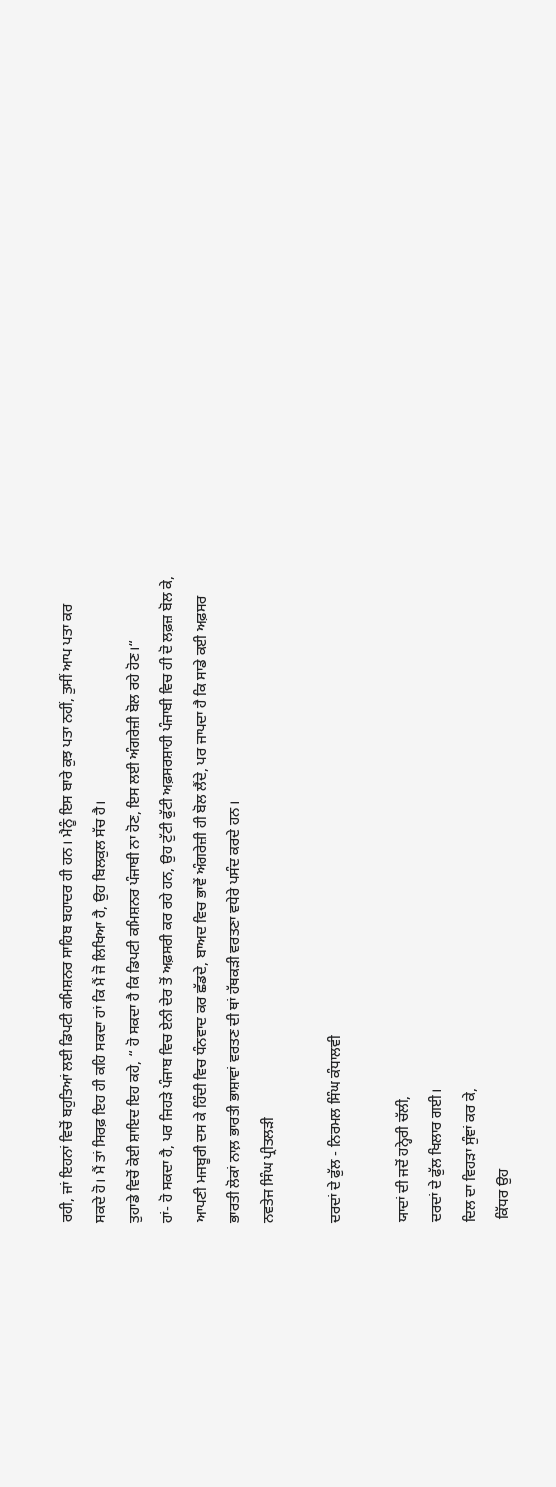ਰਹੀ, ਜਾਂ ਇਹਨਾਂ ਵਿਚੋਂ ਬਹੁਤਿਆਂ ਲਈ ਡਿਪਟੀ ਕਮਿਸ਼ਨਰ ਸਾਹਿਬ ਬਹਾਦਰ ਹੀ ਹਨ। ਮੈਨੂੰ ਇਸ ਬਾਰੇ ਕੁਝ ਪਤਾ ਨਹੀਂ, ਤੁਸੀਂ ਆਪ ਪਤਾ ਕਰ ਸਕਦੇ ਹੋ। ਮੈਂ ਤਾਂ ਸਿਰਫ਼ ਇਹ ਹੀ ਕਹਿ ਸਕਦਾ ਹਾਂ ਕਿ ਮੈਂ ਜੋ ਲਿਖਿਆ ਹੈ, ਉਹ ਬਿਲਕੁਲ ਸੱਚ ਹੈ।
ਤੁਹਾਡੇ ਵਿਚੋਂ ਕੋਈ ਸ਼ਾਇਦ ਇਹ ਕਹੇ, “ ਹੋ ਸਕਦਾ ਹੈ ਕਿ ਡਿਪਟੀ ਕਮਿਸ਼ਨਰ ਪੰਜਾਬੀ ਨਾ ਹੋਣ, ਇਸ ਲਈ ਅੰਗਰੇਜ਼ੀ ਬੋਲ ਰਹੇ ਹੋਣ।“
ਹਾਂ- ਹੋ ਸਕਦਾ ਹੈ, ਪਰ ਜਿਹੜੇ ਪੰਜਾਬ ਵਿਚ ਏਨੀ ਦੇਰ ਤੋਂ ਅਫ਼ਸਰੀ ਕਰ ਰਹੇ ਹਨ, ਉਹ ਟੁੱਟੀ ਫੁੱਟੀ ਅਫ਼ਸਰਸ਼ਾਹੀ ਪੰਜਾਬੀ ਵਿਚ ਹੀ ਦੋ ਲਫ਼ਜ਼ ਬੋਲ ਕੇ, ਆਪਣੀ ਮਜਬੂਰੀ ਦਸ ਕੇ ਹਿੰਦੀ ਵਿਚ ਧੰਨਵਾਦ ਕਰ ਛੱਡਦੇ, ਬਾਅਦ ਵਿਚ ਭਾਵੇਂ ਅੰਗਰੇਜ਼ੀ ਹੀ ਬੋਲ ਲੈਂਦੇ, ਪਰ ਜਾਪਦਾ ਹੈ ਕਿ ਸਾਡੇ ਕਈ ਅਫ਼ਸਰ ਭਾਰਤੀ ਲੋਕਾਂ ਨਾਲ਼ ਭਾਰਤੀ ਭਾਸ਼ਾਵਾਂ ਵਰਤਣ ਦੀ ਥਾਂ ਹੱਥਕੜੀ ਵਰਤਣਾ ਵਧੇਰੇ ਪਸੰਦ ਕਰਦੇ ਹਨ।
ਨਵਤੇਜ ਸਿੰਘ ਪ੍ਰੀਤਲੜੀ

ਦਰਦਾਂ ਦੇ ਫੁੱਲ - ਨਿਰਮਲ ਸਿੰਘ ਕੰਧਾਲਵੀ

ਯਾਦਾਂ ਦੀ ਜਦੋਂ ਹਨ੍ਹੇਰੀ ਚੱਲੀ,
ਦਰਦਾਂ ਦੇ ਫੁੱਲ ਖਿਲਾਰ ਗਈ।
ਦਿਲ ਦਾ ਵਿਹੜਾ ਸੁੰਞਾਂ ਕਰ ਕੇ,
 ਕਿੱਧਰ ਉਹ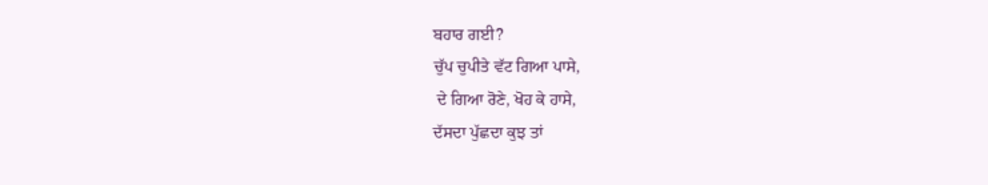ਬਹਾਰ ਗਈ?
ਚੁੱਪ ਚੁਪੀਤੇ ਵੱਟ ਗਿਆ ਪਾਸੇ,
 ਦੇ ਗਿਆ ਰੋਣੇ, ਖੋਹ ਕੇ ਹਾਸੇ,
ਦੱਸਦਾ ਪੁੱਛਦਾ ਕੁਝ ਤਾਂ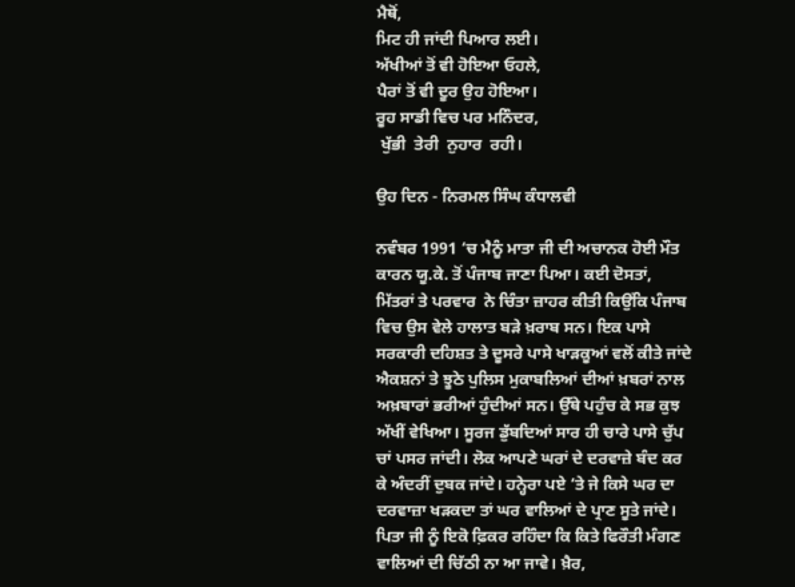ਮੈਥੋਂ,
ਮਿਟ ਹੀ ਜਾਂਦੀ ਪਿਆਰ ਲਈ।
ਅੱਖੀਆਂ ਤੋਂ ਵੀ ਹੋਇਆ ਓਹਲੇ,
ਪੈਰਾਂ ਤੋਂ ਵੀ ਦੂਰ ਉਹ ਹੋਇਆ।
ਰੂਹ ਸਾਡੀ ਵਿਚ ਪਰ ਮਨਿੰਦਰ,
 ਖੁੱਭੀ  ਤੇਰੀ  ਨੁਹਾਰ  ਰਹੀ।

ਉਹ ਦਿਨ - ਨਿਰਮਲ ਸਿੰਘ ਕੰਧਾਲਵੀ

ਨਵੰਬਰ 1991 ‘ਚ ਮੈਨੂੰ ਮਾਤਾ ਜੀ ਦੀ ਅਚਾਨਕ ਹੋਈ ਮੌਤ ਕਾਰਨ ਯੂ.ਕੇ. ਤੋਂ ਪੰਜਾਬ ਜਾਣਾ ਪਿਆ। ਕਈ ਦੋਸਤਾਂ, ਮਿੱਤਰਾਂ ਤੇ ਪਰਵਾਰ  ਨੇ ਚਿੰਤਾ ਜ਼ਾਹਰ ਕੀਤੀ ਕਿਉਂਕਿ ਪੰਜਾਬ ਵਿਚ ਉਸ ਵੇਲੇ ਹਾਲਾਤ ਬੜੇ ਖ਼ਰਾਬ ਸਨ। ਇਕ ਪਾਸੇ ਸਰਕਾਰੀ ਦਹਿਸ਼ਤ ਤੇ ਦੂਸਰੇ ਪਾਸੇ ਖਾੜਕੂਆਂ ਵਲੋਂ ਕੀਤੇ ਜਾਂਦੇ ਐਕਸ਼ਨਾਂ ਤੇ ਝੂਠੇ ਪੁਲਿਸ ਮੁਕਾਬਲਿਆਂ ਦੀਆਂ ਖ਼ਬਰਾਂ ਨਾਲ ਅਖ਼ਬਾਰਾਂ ਭਰੀਆਂ ਹੁੰਦੀਆਂ ਸਨ। ਉੱਥੇ ਪਹੁੰਚ ਕੇ ਸਭ ਕੁਝ ਅੱਖੀਂ ਵੇਖਿਆ। ਸੂਰਜ ਡੁੱਬਦਿਆਂ ਸਾਰ ਹੀ ਚਾਰੇ ਪਾਸੇ ਚੁੱਪ ਚਾਂ ਪਸਰ ਜਾਂਦੀ। ਲੋਕ ਆਪਣੇ ਘਰਾਂ ਦੇ ਦਰਵਾਜ਼ੇ ਬੰਦ ਕਰ ਕੇ ਅੰਦਰੀਂ ਦੁਬਕ ਜਾਂਦੇ। ਹਨ੍ਹੇਰਾ ਪਏ ‘ਤੇ ਜੇ ਕਿਸੇ ਘਰ ਦਾ ਦਰਵਾਜ਼ਾ ਖੜਕਦਾ ਤਾਂ ਘਰ ਵਾਲਿਆਂ ਦੇ ਪ੍ਰਾਣ ਸੂਤੇ ਜਾਂਦੇ। ਪਿਤਾ ਜੀ ਨੂੰ ਇਕੋ ਫ਼ਿਕਰ ਰਹਿੰਦਾ ਕਿ ਕਿਤੇ ਫਿਰੌਤੀ ਮੰਗਣ ਵਾਲਿਆਂ ਦੀ ਚਿੱਠੀ ਨਾ ਆ ਜਾਵੇ। ਖ਼ੈਰ,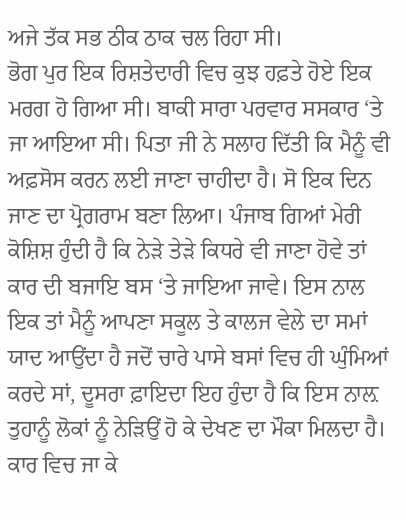ਅਜੇ ਤੱਕ ਸਭ ਠੀਕ ਠਾਕ ਚਲ ਰਿਹਾ ਸੀ।
ਭੋਗ ਪੁਰ ਇਕ ਰਿਸ਼ਤੇਦਾਰੀ ਵਿਚ ਕੁਝ ਹਫ਼ਤੇ ਹੋਏ ਇਕ ਮਰਗ ਹੋ ਗਿਆ ਸੀ। ਬਾਕੀ ਸਾਰਾ ਪਰਵਾਰ ਸਸਕਾਰ ‘ਤੇ ਜਾ ਆਇਆ ਸੀ। ਪਿਤਾ ਜੀ ਨੇ ਸਲਾਹ ਦਿੱਤੀ ਕਿ ਮੈਨੂੰ ਵੀ ਅਫ਼ਸੋਸ ਕਰਨ ਲਈ ਜਾਣਾ ਚਾਹੀਦਾ ਹੈ। ਸੋ ਇਕ ਦਿਨ ਜਾਣ ਦਾ ਪ੍ਰੋਗਰਾਮ ਬਣਾ ਲਿਆ। ਪੰਜਾਬ ਗਿਆਂ ਮੇਰੀ ਕੋਸ਼ਿਸ਼ ਹੁੰਦੀ ਹੈ ਕਿ ਨੇੜੇ ਤੇੜੇ ਕਿਧਰੇ ਵੀ ਜਾਣਾ ਹੋਵੇ ਤਾਂ ਕਾਰ ਦੀ ਬਜਾਇ ਬਸ ‘ਤੇ ਜਾਇਆ ਜਾਵੇ। ਇਸ ਨਾਲ ਇਕ ਤਾਂ ਮੈਨੂੰ ਆਪਣਾ ਸਕੂਲ ਤੇ ਕਾਲਜ ਵੇਲੇ ਦਾ ਸਮਾਂ ਯਾਦ ਆਉਂਦਾ ਹੈ ਜਦੋਂ ਚਾਰੇ ਪਾਸੇ ਬਸਾਂ ਵਿਚ ਹੀ ਘੁੰਮਿਆਂ ਕਰਦੇ ਸਾਂ, ਦੂਸਰਾ ਫ਼ਾਇਦਾ ਇਹ ਹੁੰਦਾ ਹੈ ਕਿ ਇਸ ਨਾਲ਼ ਤੁਹਾਨੂੰ ਲੋਕਾਂ ਨੂੰ ਨੇੜਿਉਂ ਹੋ ਕੇ ਦੇਖਣ ਦਾ ਮੌਕਾ ਮਿਲਦਾ ਹੈ। ਕਾਰ ਵਿਚ ਜਾ ਕੇ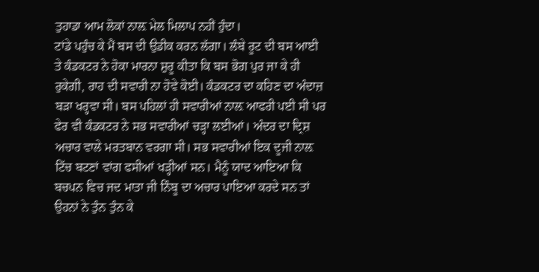ਤੁਹਾਡਾ ਆਮ ਲੋਕਾਂ ਨਾਲ਼ ਮੇਲ ਮਿਲਾਪ ਨਹੀਂ ਹੁੰਦਾ।
ਟਾਂਡੇ ਪਹੁੰਚ ਕੇ ਮੈਂ ਬਸ ਦੀ ਉਡੀਕ ਕਰਨ ਲੱਗਾ। ਲੰਬੇ ਰੂਟ ਦੀ ਬਸ ਆਈ ਤੇ ਕੰਡਕਟਰ ਨੇ ਹੋਕਾ ਮਾਰਨਾ ਸ਼ੁਰੂ ਕੀਤਾ ਕਿ ਬਸ ਭੋਗ ਪੁਰ ਜਾ ਕੇ ਹੀ ਰੁਕੇਗੀ, ਰਾਹ ਦੀ ਸਵਾਰੀ ਨਾ ਹੋਵੇ ਕੋਈ। ਕੰਡਕਟਰ ਦਾ ਕਹਿਣ ਦਾ ਅੰਦਾਜ਼ ਬੜਾ ਖਰ੍ਹਵਾ ਸੀ। ਬਸ ਪਹਿਲਾਂ ਹੀ ਸਵਾਰੀਆਂ ਨਾਲ਼ ਆਫਰੀ ਪਈ ਸੀ ਪਰ ਫੇਰ ਵੀ ਕੰਡਕਟਰ ਨੇ ਸਭ ਸਵਾਰੀਆਂ ਚੜ੍ਹਾ ਲਈਆਂ। ਅੰਦਰ ਦਾ ਦ੍ਰਿਸ਼ ਅਚਾਰ ਵਾਲੇ ਮਰਤਬਾਨ ਵਰਗਾ ਸੀ। ਸਭ ਸਵਾਰੀਆਂ ਇਕ ਦੂਜੀ ਨਾਲ਼ ਟਿੱਚ ਬਟਣਾਂ ਵਾਂਗ ਫਸੀਆਂ ਖੜ੍ਹੀਆਂ ਸਨ। ਮੈਨੂੰ ਯਾਦ ਆਇਆ ਕਿ ਬਚਪਨ ਵਿਚ ਜਦ ਮਾਤਾ ਜੀ ਨਿੰਬੂ ਦਾ ਅਚਾਰ ਪਾਇਆ ਕਰਦੇ ਸਨ ਤਾਂ ਉਹਨਾਂ ਨੇ ਤੁੰਨ ਤੁੰਨ ਕੇ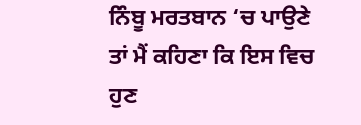ਨਿੰਬੂ ਮਰਤਬਾਨ ‘ਚ ਪਾਉਣੇ ਤਾਂ ਮੈਂ ਕਹਿਣਾ ਕਿ ਇਸ ਵਿਚ ਹੁਣ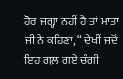ਹੋਰ ਜਗ੍ਹਾ ਨਹੀਂ ਹੈ ਤਾਂ ਮਾਤਾ ਜੀ ਨੇ ਕਹਿਣਾ, “ ਦੇਖੀਂ ਜਦੋਂ ਇਹ ਗਲ਼ ਗਏ ਚੰਗੀ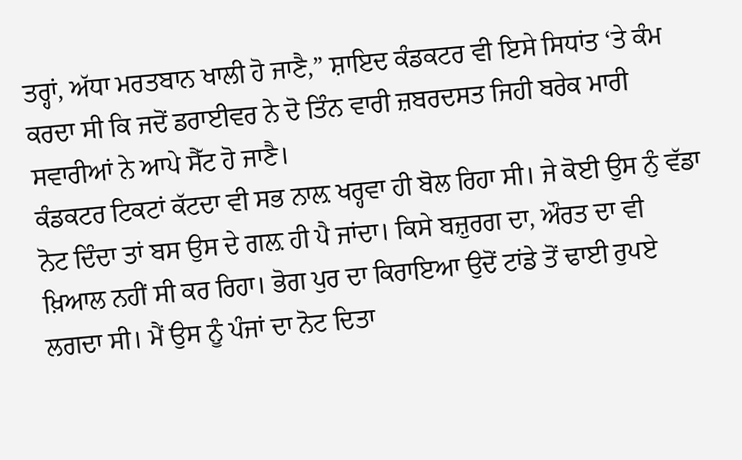ਤਰ੍ਹਾਂ, ਅੱਧਾ ਮਰਤਬਾਨ ਖਾਲੀ ਹੋ ਜਾਣੈ,” ਸ਼ਾਇਦ ਕੰਡਕਟਰ ਵੀ ਇਸੇ ਸਿਧਾਂਤ ‘ਤੇ ਕੰਮ ਕਰਦਾ ਸੀ ਕਿ ਜਦੋਂ ਡਰਾਈਵਰ ਨੇ ਦੋ ਤਿੰਨ ਵਾਰੀ ਜ਼ਬਰਦਸਤ ਜਿਹੀ ਬਰੇਕ ਮਾਰੀ ਸਵਾਰੀਆਂ ਨੇ ਆਪੇ ਸੈੱਟ ਹੋ ਜਾਣੈ।
ਕੰਡਕਟਰ ਟਿਕਟਾਂ ਕੱਟਦਾ ਵੀ ਸਭ ਨਾਲ਼ ਖਰ੍ਹਵਾ ਹੀ ਬੋਲ ਰਿਹਾ ਸੀ। ਜੇ ਕੋਈ ਉਸ ਨੁੰ ਵੱਡਾ ਨੋਟ ਦਿੰਦਾ ਤਾਂ ਬਸ ਉਸ ਦੇ ਗਲ਼ ਹੀ ਪੈ ਜਾਂਦਾ। ਕਿਸੇ ਬਜ਼ੁਰਗ ਦਾ, ਔਰਤ ਦਾ ਵੀ ਖ਼ਿਆਲ ਨਹੀਂ ਸੀ ਕਰ ਰਿਹਾ। ਭੋਗ ਪੁਰ ਦਾ ਕਿਰਾਇਆ ਉਦੋਂ ਟਾਂਡੇ ਤੋਂ ਢਾਈ ਰੁਪਏ ਲਗਦਾ ਸੀ। ਮੈਂ ਉਸ ਨੂੰ ਪੰਜਾਂ ਦਾ ਨੋਟ ਦਿਤਾ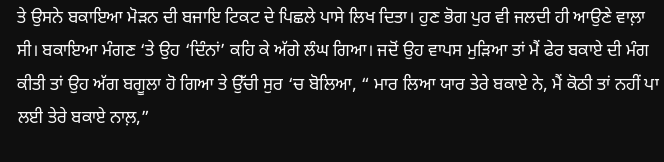ਤੇ ਉਸਨੇ ਬਕਾਇਆ ਮੋੜਨ ਦੀ ਬਜਾਇ ਟਿਕਟ ਦੇ ਪਿਛਲੇ ਪਾਸੇ ਲਿਖ ਦਿਤਾ। ਹੁਣ ਭੋਗ ਪੁਰ ਵੀ ਜਲਦੀ ਹੀ ਆਉਣੇ ਵਾਲ਼ਾ ਸੀ। ਬਕਾਇਆ ਮੰਗਣ ‘ਤੇ ਉਹ ‘ਦਿੰਨਾਂ’ ਕਹਿ ਕੇ ਅੱਗੇ ਲੰਘ ਗਿਆ। ਜਦੋਂ ਉਹ ਵਾਪਸ ਮੁੜਿਆ ਤਾਂ ਮੈਂ ਫੇਰ ਬਕਾਏ ਦੀ ਮੰਗ ਕੀਤੀ ਤਾਂ ਉਹ ਅੱਗ ਬਗੂਲਾ ਹੋ ਗਿਆ ਤੇ ਉੱਚੀ ਸੁਰ ‘ਚ ਬੋਲਿਆ, “ ਮਾਰ ਲਿਆ ਯਾਰ ਤੇਰੇ ਬਕਾਏ ਨੇ, ਮੈਂ ਕੋਠੀ ਤਾਂ ਨਹੀਂ ਪਾ ਲਈ ਤੇਰੇ ਬਕਾਏ ਨਾਲ਼,”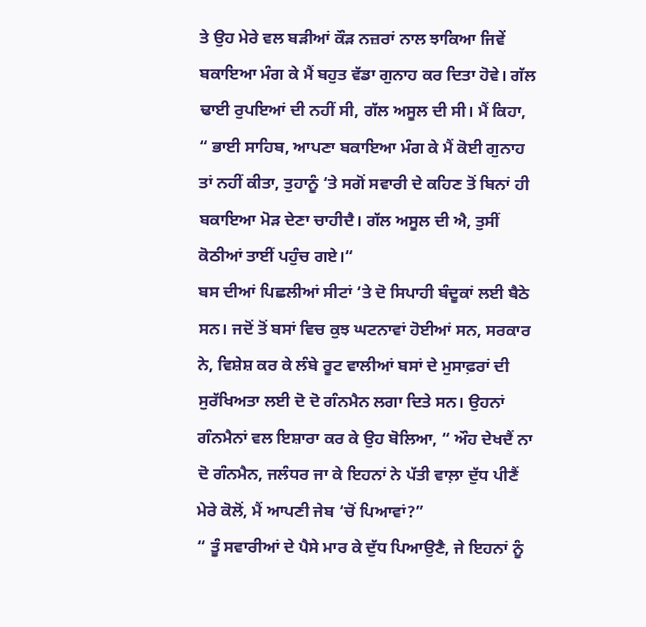ਤੇ ਉਹ ਮੇਰੇ ਵਲ ਬੜੀਆਂ ਕੌੜ ਨਜ਼ਰਾਂ ਨਾਲ ਝਾਕਿਆ ਜਿਵੇਂ ਬਕਾਇਆ ਮੰਗ ਕੇ ਮੈਂ ਬਹੁਤ ਵੱਡਾ ਗੁਨਾਹ ਕਰ ਦਿਤਾ ਹੋਵੇ। ਗੱਲ ਢਾਈ ਰੁਪਇਆਂ ਦੀ ਨਹੀਂ ਸੀ, ਗੱਲ ਅਸੂਲ ਦੀ ਸੀ। ਮੈਂ ਕਿਹਾ, “ ਭਾਈ ਸਾਹਿਬ, ਆਪਣਾ ਬਕਾਇਆ ਮੰਗ ਕੇ ਮੈਂ ਕੋਈ ਗੁਨਾਹ ਤਾਂ ਨਹੀਂ ਕੀਤਾ, ਤੁਹਾਨੂੰ ‘ਤੇ ਸਗੋਂ ਸਵਾਰੀ ਦੇ ਕਹਿਣ ਤੋਂ ਬਿਨਾਂ ਹੀ ਬਕਾਇਆ ਮੋੜ ਦੇਣਾ ਚਾਹੀਦੈ। ਗੱਲ ਅਸੂਲ ਦੀ ਐ, ਤੁਸੀਂ ਕੋਠੀਆਂ ਤਾਈਂ ਪਹੁੰਚ ਗਏ।“
ਬਸ ਦੀਆਂ ਪਿਛਲੀਆਂ ਸੀਟਾਂ ‘ਤੇ ਦੋ ਸਿਪਾਹੀ ਬੰਦੂਕਾਂ ਲਈ ਬੈਠੇ ਸਨ। ਜਦੋਂ ਤੋਂ ਬਸਾਂ ਵਿਚ ਕੁਝ ਘਟਨਾਵਾਂ ਹੋਈਆਂ ਸਨ, ਸਰਕਾਰ ਨੇ, ਵਿਸ਼ੇਸ਼ ਕਰ ਕੇ ਲੰਬੇ ਰੂਟ ਵਾਲੀਆਂ ਬਸਾਂ ਦੇ ਮੁਸਾਫ਼ਰਾਂ ਦੀ ਸੁਰੱਖਿਅਤਾ ਲਈ ਦੋ ਦੋ ਗੰਨਮੈਨ ਲਗਾ ਦਿਤੇ ਸਨ। ਉਹਨਾਂ ਗੰਨਮੈਨਾਂ ਵਲ ਇਸ਼ਾਰਾ ਕਰ ਕੇ ਉਹ ਬੋਲਿਆ, “ ਔਹ ਦੇਖਦੈਂ ਨਾ ਦੋ ਗੰਨਮੈਨ, ਜਲੰਧਰ ਜਾ ਕੇ ਇਹਨਾਂ ਨੇ ਪੱਤੀ ਵਾਲ਼ਾ ਦੁੱਧ ਪੀਣੈਂ ਮੇਰੇ ਕੋਲੋਂ, ਮੈਂ ਆਪਣੀ ਜੇਬ ‘ਚੋਂ ਪਿਆਵਾਂ?”
“ ਤੂੰ ਸਵਾਰੀਆਂ ਦੇ ਪੈਸੇ ਮਾਰ ਕੇ ਦੁੱਧ ਪਿਆਉਣੈ, ਜੇ ਇਹਨਾਂ ਨੂੰ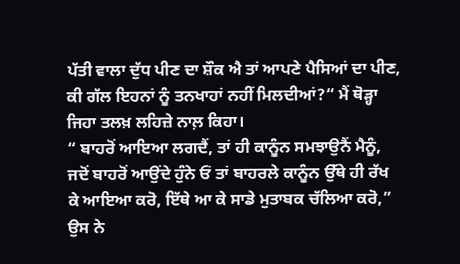ਪੱਤੀ ਵਾਲਾ ਦੁੱਧ ਪੀਣ ਦਾ ਸ਼ੌਕ ਐ ਤਾਂ ਆਪਣੇ ਪੈਸਿਆਂ ਦਾ ਪੀਣ, ਕੀ ਗੱਲ ਇਹਨਾਂ ਨੂੰ ਤਨਖਾਹਾਂ ਨਹੀਂ ਮਿਲਦੀਆਂ?“ ਮੈਂ ਥੋੜ੍ਹਾ ਜਿਹਾ ਤਲਖ਼ ਲਹਿਜ਼ੇ ਨਾਲ਼ ਕਿਹਾ।
“ ਬਾਹਰੋਂ ਆਇਆ ਲਗਦੈਂ, ਤਾਂ ਹੀ ਕਾਨੂੰਨ ਸਮਝਾਉਨੈਂ ਮੈਨੂੰ, ਜਦੋਂ ਬਾਹਰੋਂ ਆਉਂਦੇ ਹੁੰਨੇ ਓਂ ਤਾਂ ਬਾਹਰਲੇ ਕਾਨੂੰਨ ਉੱਥੇ ਹੀ ਰੱਖ ਕੇ ਆਇਆ ਕਰੋ, ਇੱਥੇ ਆ ਕੇ ਸਾਡੇ ਮੁਤਾਬਕ ਚੱਲਿਆ ਕਰੋ,” ਉਸ ਨੇ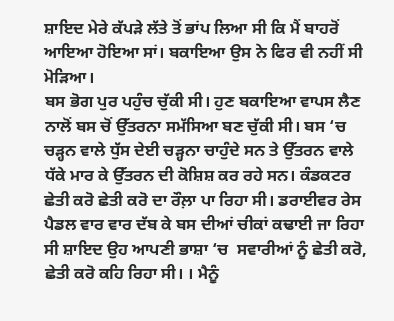ਸ਼ਾਇਦ ਮੇਰੇ ਕੱਪੜੇ ਲੱਤੇ ਤੋਂ ਭਾਂਪ ਲਿਆ ਸੀ ਕਿ ਮੈਂ ਬਾਹਰੋਂ ਆਇਆ ਹੋਇਆ ਸਾਂ। ਬਕਾਇਆ ਉਸ ਨੇ ਫਿਰ ਵੀ ਨਹੀਂ ਸੀ ਮੋੜਿਆ।
ਬਸ ਭੋਗ ਪੁਰ ਪਹੁੰਚ ਚੁੱਕੀ ਸੀ। ਹੁਣ ਬਕਾਇਆ ਵਾਪਸ ਲੈਣ ਨਾਲੋਂ ਬਸ ਚੋਂ ਉੱਤਰਨਾ ਸਮੱਸਿਆ ਬਣ ਚੁੱਕੀ ਸੀ। ਬਸ ‘ਚ ਚੜ੍ਹਨ ਵਾਲੇ ਧੁੱਸ ਦੇਈ ਚੜ੍ਹਨਾ ਚਾਹੁੰਦੇ ਸਨ ਤੇ ਉੱਤਰਨ ਵਾਲੇ ਧੱਕੇ ਮਾਰ ਕੇ ਉੱਤਰਨ ਦੀ ਕੋਸ਼ਿਸ਼ ਕਰ ਰਹੇ ਸਨ। ਕੰਡਕਟਰ ਛੇਤੀ ਕਰੋ ਛੇਤੀ ਕਰੋ ਦਾ ਰੌਲ਼ਾ ਪਾ ਰਿਹਾ ਸੀ। ਡਰਾਈਵਰ ਰੇਸ ਪੈਡਲ ਵਾਰ ਵਾਰ ਦੱਬ ਕੇ ਬਸ ਦੀਆਂ ਚੀਕਾਂ ਕਢਾਈ ਜਾ ਰਿਹਾ ਸੀ ਸ਼ਾਇਦ ਉਹ ਆਪਣੀ ਭਾਸ਼ਾ ‘ਚ  ਸਵਾਰੀਆਂ ਨੂੰ ਛੇਤੀ ਕਰੋ, ਛੇਤੀ ਕਰੋ ਕਹਿ ਰਿਹਾ ਸੀ। । ਮੈਨੂੰ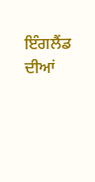ਇੰਗਲੈਂਡ ਦੀਆਂ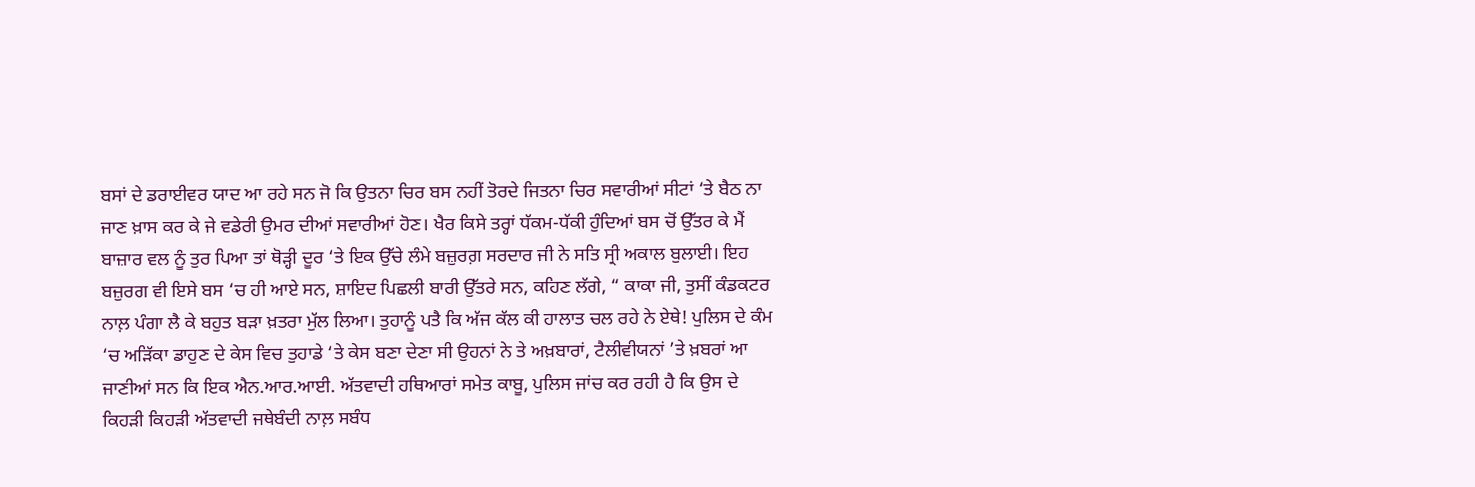ਬਸਾਂ ਦੇ ਡਰਾਈਵਰ ਯਾਦ ਆ ਰਹੇ ਸਨ ਜੋ ਕਿ ਉਤਨਾ ਚਿਰ ਬਸ ਨਹੀਂ ਤੋਰਦੇ ਜਿਤਨਾ ਚਿਰ ਸਵਾਰੀਆਂ ਸੀਟਾਂ ‘ਤੇ ਬੈਠ ਨਾ ਜਾਣ ਖ਼ਾਸ ਕਰ ਕੇ ਜੇ ਵਡੇਰੀ ਉਮਰ ਦੀਆਂ ਸਵਾਰੀਆਂ ਹੋਣ। ਖੈਰ ਕਿਸੇ ਤਰ੍ਹਾਂ ਧੱਕਮ-ਧੱਕੀ ਹੁੰਦਿਆਂ ਬਸ ਚੋਂ ਉੱਤਰ ਕੇ ਮੈਂ ਬਾਜ਼ਾਰ ਵਲ ਨੂੰ ਤੁਰ ਪਿਆ ਤਾਂ ਥੋੜ੍ਹੀ ਦੂਰ ‘ਤੇ ਇਕ ਉੱਚੇ ਲੰਮੇ ਬਜ਼ੁਰਗ਼ ਸਰਦਾਰ ਜੀ ਨੇ ਸਤਿ ਸ੍ਰੀ ਅਕਾਲ ਬੁਲਾਈ। ਇਹ ਬਜ਼ੁਰਗ ਵੀ ਇਸੇ ਬਸ ‘ਚ ਹੀ ਆਏ ਸਨ, ਸ਼ਾਇਦ ਪਿਛਲੀ ਬਾਰੀ ਉੱਤਰੇ ਸਨ, ਕਹਿਣ ਲੱਗੇ, “ ਕਾਕਾ ਜੀ, ਤੁਸੀਂ ਕੰਡਕਟਰ ਨਾਲ਼ ਪੰਗਾ ਲੈ ਕੇ ਬਹੁਤ ਬੜਾ ਖ਼ਤਰਾ ਮੁੱਲ ਲਿਆ। ਤੁਹਾਨੂੰ ਪਤੈ ਕਿ ਅੱਜ ਕੱਲ ਕੀ ਹਾਲਾਤ ਚਲ ਰਹੇ ਨੇ ਏਥੇ! ਪੁਲਿਸ ਦੇ ਕੰਮ ‘ਚ ਅੜਿੱਕਾ ਡਾਹੁਣ ਦੇ ਕੇਸ ਵਿਚ ਤੁਹਾਡੇ ‘ਤੇ ਕੇਸ ਬਣਾ ਦੇਣਾ ਸੀ ਉਹਨਾਂ ਨੇ ਤੇ ਅਖ਼ਬਾਰਾਂ, ਟੈਲੀਵੀਯਨਾਂ ’ਤੇ ਖ਼ਬਰਾਂ ਆ ਜਾਣੀਆਂ ਸਨ ਕਿ ਇਕ ਐਨ.ਆਰ.ਆਈ. ਅੱਤਵਾਦੀ ਹਥਿਆਰਾਂ ਸਮੇਤ ਕਾਬੂ, ਪੁਲਿਸ ਜਾਂਚ ਕਰ ਰਹੀ ਹੈ ਕਿ ਉਸ ਦੇ ਕਿਹੜੀ ਕਿਹੜੀ ਅੱਤਵਾਦੀ ਜਥੇਬੰਦੀ ਨਾਲ਼ ਸਬੰਧ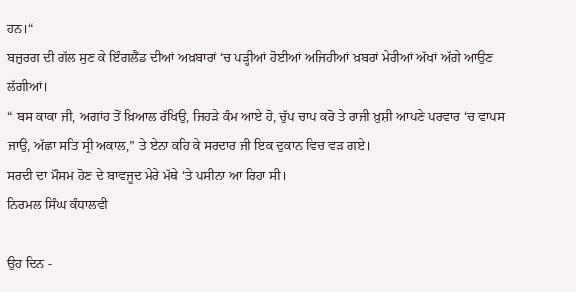ਹਨ।“
ਬਜ਼ੁਰਗ ਦੀ ਗੱਲ ਸੁਣ ਕੇ ਇੰਗਲੈਂਡ ਦੀਆਂ ਅਖ਼ਬਾਰਾਂ ‘ਚ ਪੜ੍ਹੀਆਂ ਹੋਈਆਂ ਅਜਿਹੀਆਂ ਖ਼ਬਰਾਂ ਮੇਰੀਆਂ ਅੱਖਾਂ ਅੱਗੇ ਆਉਣ ਲੱਗੀਆਂ।
“ ਬਸ ਕਾਕਾ ਜੀ, ਅਗਾਂਹ ਤੋਂ ਖ਼ਿਆਲ ਰੱਖਿਉ, ਜਿਹੜੇ ਕੰਮ ਆਏ ਹੋ, ਚੁੱਪ ਚਾਪ ਕਰੋ ਤੇ ਰਾਜੀ ਖ਼ੁਸ਼ੀ ਆਪਣੇ ਪਰਵਾਰ ‘ਚ ਵਾਪਸ ਜਾਉ, ਅੱਛਾ ਸਤਿ ਸ੍ਰੀ ਅਕਾਲ,” ਤੇ ਏਨਾ ਕਹਿ ਕੇ ਸਰਦਾਰ ਜੀ ਇਕ ਦੁਕਾਨ ਵਿਚ ਵੜ ਗਏ।
ਸਰਦੀ ਦਾ ਮੌਸਮ ਹੋਣ ਦੇ ਬਾਵਜੂਦ ਮੇਰੇ ਮੱਥੇ ‘ਤੇ ਪਸੀਨਾ ਆ ਰਿਹਾ ਸੀ।
ਨਿਰਮਲ ਸਿੰਘ ਕੰਧਾਲਵੀ

ਉਹ ਦਿਨ -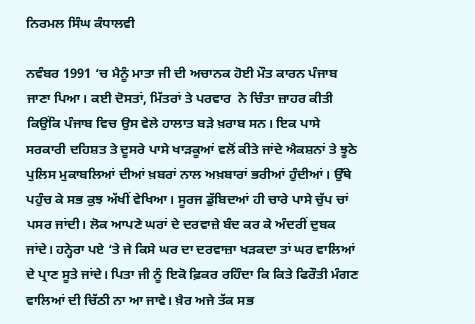ਨਿਰਮਲ ਸਿੰਘ ਕੰਧਾਲਵੀ

ਨਵੰਬਰ 1991 ‘ਚ ਮੈਨੂੰ ਮਾਤਾ ਜੀ ਦੀ ਅਚਾਨਕ ਹੋਈ ਮੌਤ ਕਾਰਨ ਪੰਜਾਬ ਜਾਣਾ ਪਿਆ। ਕਈ ਦੋਸਤਾਂ, ਮਿੱਤਰਾਂ ਤੇ ਪਰਵਾਰ  ਨੇ ਚਿੰਤਾ ਜ਼ਾਹਰ ਕੀਤੀ ਕਿਉਂਕਿ ਪੰਜਾਬ ਵਿਚ ਉਸ ਵੇਲੇ ਹਾਲਾਤ ਬੜੇ ਖ਼ਰਾਬ ਸਨ। ਇਕ ਪਾਸੇ ਸਰਕਾਰੀ ਦਹਿਸ਼ਤ ਤੇ ਦੂਸਰੇ ਪਾਸੇ ਖਾੜਕੂਆਂ ਵਲੋਂ ਕੀਤੇ ਜਾਂਦੇ ਐਕਸ਼ਨਾਂ ਤੇ ਝੂਠੇ ਪੁਲਿਸ ਮੁਕਾਬਲਿਆਂ ਦੀਆਂ ਖ਼ਬਰਾਂ ਨਾਲ ਅਖ਼ਬਾਰਾਂ ਭਰੀਆਂ ਹੁੰਦੀਆਂ। ਉੱਥੇ ਪਹੁੰਚ ਕੇ ਸਭ ਕੁਝ ਅੱਖੀਂ ਵੇਖਿਆ। ਸੂਰਜ ਡੁੱਬਿਦਆਂ ਹੀ ਚਾਰੇ ਪਾਸੇ ਚੁੱਪ ਚਾਂ ਪਸਰ ਜਾਂਦੀ। ਲੋਕ ਆਪਣੇ ਘਰਾਂ ਦੇ ਦਰਵਾਜ਼ੇ ਬੰਦ ਕਰ ਕੇ ਅੰਦਰੀਂ ਦੁਬਕ ਜਾਂਦੇ। ਹਨ੍ਹੇਰਾ ਪਏ ‘ਤੇ ਜੇ ਕਿਸੇ ਘਰ ਦਾ ਦਰਵਾਜ਼ਾ ਖੜਕਦਾ ਤਾਂ ਘਰ ਵਾਲਿਆਂ ਦੇ ਪ੍ਰਾਣ ਸੂਤੇ ਜਾਂਦੇ। ਪਿਤਾ ਜੀ ਨੂੰ ਇਕੋ ਫ਼ਿਕਰ ਰਹਿੰਦਾ ਕਿ ਕਿਤੇ ਫਿਰੌਤੀ ਮੰਗਣ ਵਾਲਿਆਂ ਦੀ ਚਿੱਠੀ ਨਾ ਆ ਜਾਵੇ। ਖ਼ੈਰ ਅਜੇ ਤੱਕ ਸਭ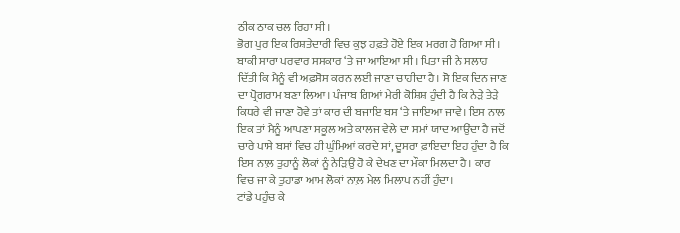ਠੀਕ ਠਾਕ ਚਲ ਰਿਹਾ ਸੀ।
ਭੋਗ ਪੁਰ ਇਕ ਰਿਸ਼ਤੇਦਾਰੀ ਵਿਚ ਕੁਝ ਹਫ਼ਤੇ ਹੋਏ ਇਕ ਮਰਗ ਹੋ ਗਿਆ ਸੀ। ਬਾਕੀ ਸਾਰਾ ਪਰਵਾਰ ਸਸਕਾਰ ‘ਤੇ ਜਾ ਆਇਆ ਸੀ। ਪਿਤਾ ਜੀ ਨੇ ਸਲਾਹ ਦਿੱਤੀ ਕਿ ਮੈਨੂੰ ਵੀ ਅਫ਼ਸੋਸ ਕਰਨ ਲਈ ਜਾਣਾ ਚਾਹੀਦਾ ਹੈ। ਸੋ ਇਕ ਦਿਨ ਜਾਣ ਦਾ ਪ੍ਰੋਗਰਾਮ ਬਣਾ ਲਿਆ। ਪੰਜਾਬ ਗਿਆਂ ਮੇਰੀ ਕੋਸ਼ਿਸ਼ ਹੁੰਦੀ ਹੈ ਕਿ ਨੇੜੇ ਤੇੜੇ ਕਿਧਰੇ ਵੀ ਜਾਣਾ ਹੋਵੇ ਤਾਂ ਕਾਰ ਦੀ ਬਜਾਇ ਬਸ ‘ਤੇ ਜਾਇਆ ਜਾਵੇ। ਇਸ ਨਾਲ ਇਕ ਤਾਂ ਮੈਨੂੰ ਆਪਣਾ ਸਕੂਲ ਅਤੇ ਕਾਲਜ ਵੇਲੇ ਦਾ ਸਮਾਂ ਯਾਦ ਆਉਂਦਾ ਹੈ ਜਦੋਂ ਚਾਰੇ ਪਾਸੇ ਬਸਾਂ ਵਿਚ ਹੀ ਘੁੰਮਿਆਂ ਕਰਦੇ ਸਾਂ, ਦੂਸਰਾ ਫ਼ਾਇਦਾ ਇਹ ਹੁੰਦਾ ਹੈ ਕਿ ਇਸ ਨਾਲ਼ ਤੁਹਾਨੂੰ ਲੋਕਾਂ ਨੂੰ ਨੇੜਿਉਂ ਹੋ ਕੇ ਦੇਖਣ ਦਾ ਮੌਕਾ ਮਿਲਦਾ ਹੈ। ਕਾਰ ਵਿਚ ਜਾ ਕੇ ਤੁਹਾਡਾ ਆਮ ਲੋਕਾਂ ਨਾਲ਼ ਮੇਲ ਮਿਲਾਪ ਨਹੀਂ ਹੁੰਦਾ।
ਟਾਂਡੇ ਪਹੁੰਚ ਕੇ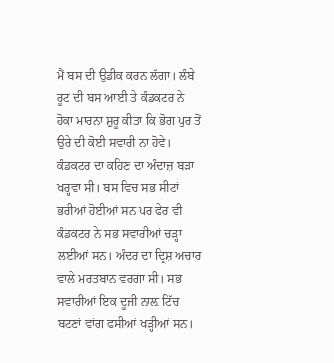ਮੈਂ ਬਸ ਦੀ ਉਡੀਕ ਕਰਨ ਲੱਗਾ। ਲੰਬੇ ਰੂਟ ਦੀ ਬਸ ਆਈ ਤੇ ਕੰਡਕਟਰ ਨੇ ਹੋਕਾ ਮਾਰਨਾ ਸ਼ੁਰੂ ਕੀਤਾ ਕਿ ਭੋਗ ਪੁਰ ਤੋਂ ਉਰੇ ਦੀ ਕੋਈ ਸਵਾਰੀ ਨਾ ਹੋਵੇ। ਕੰਡਕਟਰ ਦਾ ਕਹਿਣ ਦਾ ਅੰਦਾਜ਼ ਬੜਾ ਖਰ੍ਹਵਾ ਸੀ। ਬਸ ਵਿਚ ਸਭ ਸੀਟਾਂ ਭਰੀਆਂ ਹੋਈਆਂ ਸਨ ਪਰ ਫੇਰ ਵੀ ਕੰਡਕਟਰ ਨੇ ਸਭ ਸਵਾਰੀਆਂ ਚੜ੍ਹਾ ਲਈਆਂ ਸਨ। ਅੰਦਰ ਦਾ ਦ੍ਰਿਸ਼ ਅਚਾਰ ਵਾਲੇ ਮਰਤਬਾਨ ਵਰਗਾ ਸੀ। ਸਭ ਸਵਾਰੀਆਂ ਇਕ ਦੂਜੀ ਨਾਲ਼ ਟਿੱਚ ਬਟਣਾਂ ਵਾਂਗ ਫਸੀਆਂ ਖੜ੍ਹੀਆਂ ਸਨ।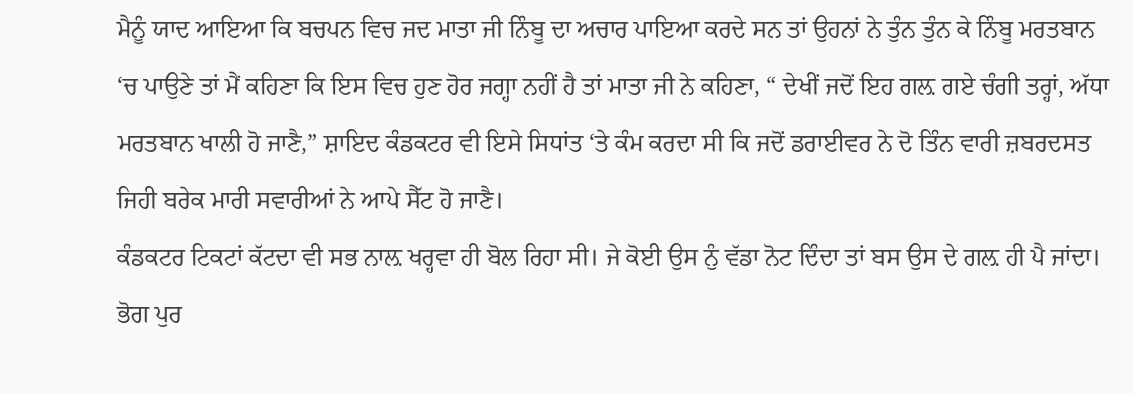ਮੈਨੂੰ ਯਾਦ ਆਇਆ ਕਿ ਬਚਪਨ ਵਿਚ ਜਦ ਮਾਤਾ ਜੀ ਨਿੰਬੂ ਦਾ ਅਚਾਰ ਪਾਇਆ ਕਰਦੇ ਸਨ ਤਾਂ ਉਹਨਾਂ ਨੇ ਤੁੰਨ ਤੁੰਨ ਕੇ ਨਿੰਬੂ ਮਰਤਬਾਨ ‘ਚ ਪਾਉਣੇ ਤਾਂ ਮੈਂ ਕਹਿਣਾ ਕਿ ਇਸ ਵਿਚ ਹੁਣ ਹੋਰ ਜਗ੍ਹਾ ਨਹੀਂ ਹੈ ਤਾਂ ਮਾਤਾ ਜੀ ਨੇ ਕਹਿਣਾ, “ ਦੇਖੀਂ ਜਦੋਂ ਇਹ ਗਲ਼ ਗਏ ਚੰਗੀ ਤਰ੍ਹਾਂ, ਅੱਧਾ ਮਰਤਬਾਨ ਖਾਲੀ ਹੋ ਜਾਣੈ,” ਸ਼ਾਇਦ ਕੰਡਕਟਰ ਵੀ ਇਸੇ ਸਿਧਾਂਤ ‘ਤੇ ਕੰਮ ਕਰਦਾ ਸੀ ਕਿ ਜਦੋਂ ਡਰਾਈਵਰ ਨੇ ਦੋ ਤਿੰਨ ਵਾਰੀ ਜ਼ਬਰਦਸਤ ਜਿਹੀ ਬਰੇਕ ਮਾਰੀ ਸਵਾਰੀਆਂ ਨੇ ਆਪੇ ਸੈੱਟ ਹੋ ਜਾਣੈ।
ਕੰਡਕਟਰ ਟਿਕਟਾਂ ਕੱਟਦਾ ਵੀ ਸਭ ਨਾਲ਼ ਖਰ੍ਹਵਾ ਹੀ ਬੋਲ ਰਿਹਾ ਸੀ। ਜੇ ਕੋਈ ਉਸ ਨੁੰ ਵੱਡਾ ਨੋਟ ਦਿੰਦਾ ਤਾਂ ਬਸ ਉਸ ਦੇ ਗਲ਼ ਹੀ ਪੈ ਜਾਂਦਾ। ਭੋਗ ਪੁਰ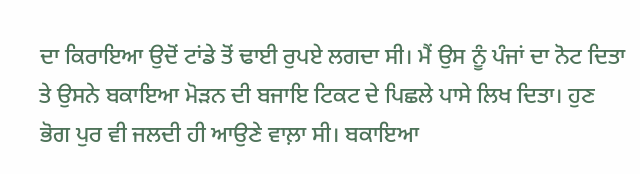ਦਾ ਕਿਰਾਇਆ ਉਦੋਂ ਟਾਂਡੇ ਤੋਂ ਢਾਈ ਰੁਪਏ ਲਗਦਾ ਸੀ। ਮੈਂ ਉਸ ਨੂੰ ਪੰਜਾਂ ਦਾ ਨੋਟ ਦਿਤਾ ਤੇ ਉਸਨੇ ਬਕਾਇਆ ਮੋੜਨ ਦੀ ਬਜਾਇ ਟਿਕਟ ਦੇ ਪਿਛਲੇ ਪਾਸੇ ਲਿਖ ਦਿਤਾ। ਹੁਣ ਭੋਗ ਪੁਰ ਵੀ ਜਲਦੀ ਹੀ ਆਉਣੇ ਵਾਲ਼ਾ ਸੀ। ਬਕਾਇਆ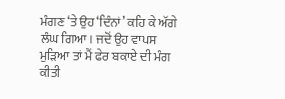ਮੰਗਣ ‘ਤੇ ਉਹ ‘ਦਿੰਨਾਂ’ ਕਹਿ ਕੇ ਅੱਗੇ ਲੰਘ ਗਿਆ। ਜਦੋਂ ਉਹ ਵਾਪਸ ਮੁੜਿਆ ਤਾਂ ਮੈਂ ਫੇਰ ਬਕਾਏ ਦੀ ਮੰਗ ਕੀਤੀ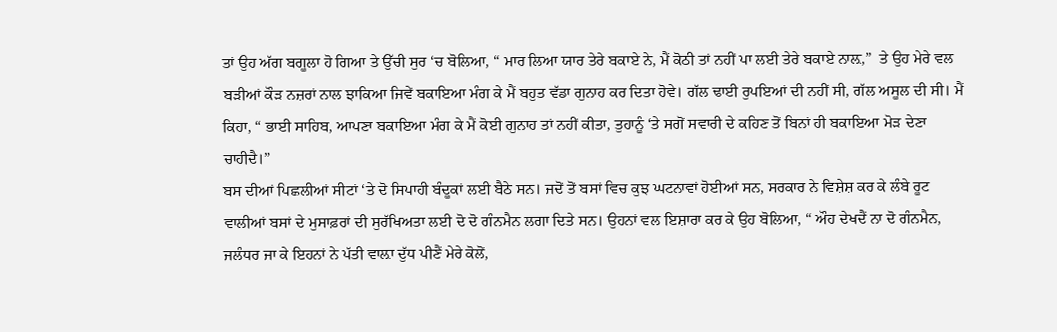ਤਾਂ ਉਹ ਅੱਗ ਬਗੂਲਾ ਹੋ ਗਿਆ ਤੇ ਉੱਚੀ ਸੁਰ ‘ਚ ਬੋਲਿਆ, “ ਮਾਰ ਲਿਆ ਯਾਰ ਤੇਰੇ ਬਕਾਏ ਨੇ, ਮੈਂ ਕੋਠੀ ਤਾਂ ਨਹੀਂ ਪਾ ਲਈ ਤੇਰੇ ਬਕਾਏ ਨਾਲ਼,”  ਤੇ ਉਹ ਮੇਰੇ ਵਲ ਬੜੀਆਂ ਕੌੜ ਨਜ਼ਰਾਂ ਨਾਲ ਝਾਕਿਆ ਜਿਵੇਂ ਬਕਾਇਆ ਮੰਗ ਕੇ ਮੈਂ ਬਹੁਤ ਵੱਡਾ ਗੁਨਾਹ ਕਰ ਦਿਤਾ ਹੋਵੇ। ਗੱਲ ਢਾਈ ਰੁਪਇਆਂ ਦੀ ਨਹੀਂ ਸੀ, ਗੱਲ ਅਸੂਲ ਦੀ ਸੀ। ਮੈਂ ਕਿਹਾ, “ ਭਾਈ ਸਾਹਿਬ, ਆਪਣਾ ਬਕਾਇਆ ਮੰਗ ਕੇ ਮੈਂ ਕੋਈ ਗੁਨਾਹ ਤਾਂ ਨਹੀਂ ਕੀਤਾ, ਤੁਹਾਨੂੰ ‘ਤੇ ਸਗੋਂ ਸਵਾਰੀ ਦੇ ਕਹਿਣ ਤੋਂ ਬਿਨਾਂ ਹੀ ਬਕਾਇਆ ਮੋੜ ਦੇਣਾ ਚਾਹੀਦੈ।”
ਬਸ ਦੀਆਂ ਪਿਛਲੀਆਂ ਸੀਟਾਂ ‘ਤੇ ਦੋ ਸਿਪਾਹੀ ਬੰਦੂਕਾਂ ਲਈ ਬੈਠੇ ਸਨ। ਜਦੋਂ ਤੋਂ ਬਸਾਂ ਵਿਚ ਕੁਝ ਘਟਨਾਵਾਂ ਹੋਈਆਂ ਸਨ, ਸਰਕਾਰ ਨੇ ਵਿਸ਼ੇਸ਼ ਕਰ ਕੇ ਲੰਬੇ ਰੂਟ ਵਾਲੀਆਂ ਬਸਾਂ ਦੇ ਮੁਸਾਫ਼ਰਾਂ ਦੀ ਸੁਰੱਖਿਅਤਾ ਲਈ ਦੋ ਦੋ ਗੰਨਮੈਨ ਲਗਾ ਦਿਤੇ ਸਨ। ਉਹਨਾਂ ਵਲ ਇਸ਼ਾਰਾ ਕਰ ਕੇ ਉਹ ਬੋਲਿਆ, “ ਔਹ ਦੇਖਦੈਂ ਨਾ ਦੋ ਗੰਨਮੈਨ, ਜਲੰਧਰ ਜਾ ਕੇ ਇਹਨਾਂ ਨੇ ਪੱਤੀ ਵਾਲ਼ਾ ਦੁੱਧ ਪੀਣੈਂ ਮੇਰੇ ਕੋਲੋਂ,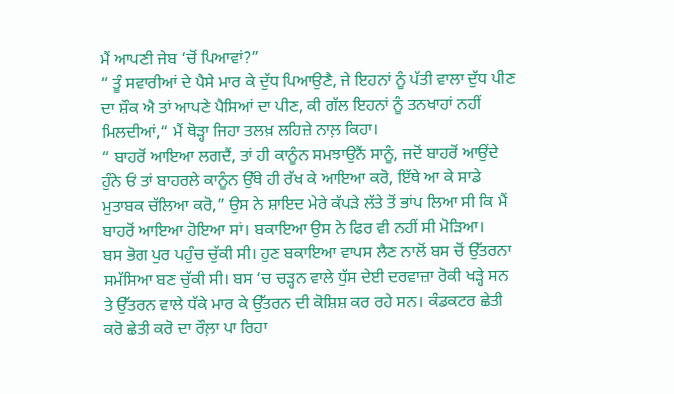ਮੈਂ ਆਪਣੀ ਜੇਬ ‘ਚੋਂ ਪਿਆਵਾਂ?”
“ ਤੂੰ ਸਵਾਰੀਆਂ ਦੇ ਪੈਸੇ ਮਾਰ ਕੇ ਦੁੱਧ ਪਿਆਉਣੈ, ਜੇ ਇਹਨਾਂ ਨੂੰ ਪੱਤੀ ਵਾਲਾ ਦੁੱਧ ਪੀਣ ਦਾ ਸ਼ੌਕ ਐ ਤਾਂ ਆਪਣੇ ਪੈਸਿਆਂ ਦਾ ਪੀਣ, ਕੀ ਗੱਲ ਇਹਨਾਂ ਨੂੰ ਤਨਖਾਹਾਂ ਨਹੀਂ ਮਿਲਦੀਆਂ,“ ਮੈਂ ਥੋੜ੍ਹਾ ਜਿਹਾ ਤਲਖ਼ ਲਹਿਜ਼ੇ ਨਾਲ਼ ਕਿਹਾ।
“ ਬਾਹਰੋਂ ਆਇਆ ਲਗਦੈਂ, ਤਾਂ ਹੀ ਕਾਨੂੰਨ ਸਮਝਾਉਨੈਂ ਸਾਨੂੰ, ਜਦੋਂ ਬਾਹਰੋਂ ਆਉਂਦੇ ਹੁੰਨੇ ਓਂ ਤਾਂ ਬਾਹਰਲੇ ਕਾਨੂੰਨ ਉੱਥੇ ਹੀ ਰੱਖ ਕੇ ਆਇਆ ਕਰੋ, ਇੱਥੇ ਆ ਕੇ ਸਾਡੇ ਮੁਤਾਬਕ ਚੱਲਿਆ ਕਰੋ,” ਉਸ ਨੇ ਸ਼ਾਇਦ ਮੇਰੇ ਕੱਪੜੇ ਲੱਤੇ ਤੋਂ ਭਾਂਪ ਲਿਆ ਸੀ ਕਿ ਮੈਂ ਬਾਹਰੋਂ ਆਇਆ ਹੋਇਆ ਸਾਂ। ਬਕਾਇਆ ਉਸ ਨੇ ਫਿਰ ਵੀ ਨਹੀਂ ਸੀ ਮੋੜਿਆ।
ਬਸ ਭੋਗ ਪੁਰ ਪਹੁੰਚ ਚੁੱਕੀ ਸੀ। ਹੁਣ ਬਕਾਇਆ ਵਾਪਸ ਲੈਣ ਨਾਲੋਂ ਬਸ ਚੋਂ ਉੱਤਰਨਾ ਸਮੱਸਿਆ ਬਣ ਚੁੱਕੀ ਸੀ। ਬਸ ‘ਚ ਚੜ੍ਹਨ ਵਾਲੇ ਧੁੱਸ ਦੇਈ ਦਰਵਾਜ਼ਾ ਰੋਕੀ ਖੜ੍ਹੇ ਸਨ ਤੇ ਉੱਤਰਨ ਵਾਲੇ ਧੱਕੇ ਮਾਰ ਕੇ ਉੱਤਰਨ ਦੀ ਕੋਸ਼ਿਸ਼ ਕਰ ਰਹੇ ਸਨ। ਕੰਡਕਟਰ ਛੇਤੀ ਕਰੋ ਛੇਤੀ ਕਰੋ ਦਾ ਰੌਲ਼ਾ ਪਾ ਰਿਹਾ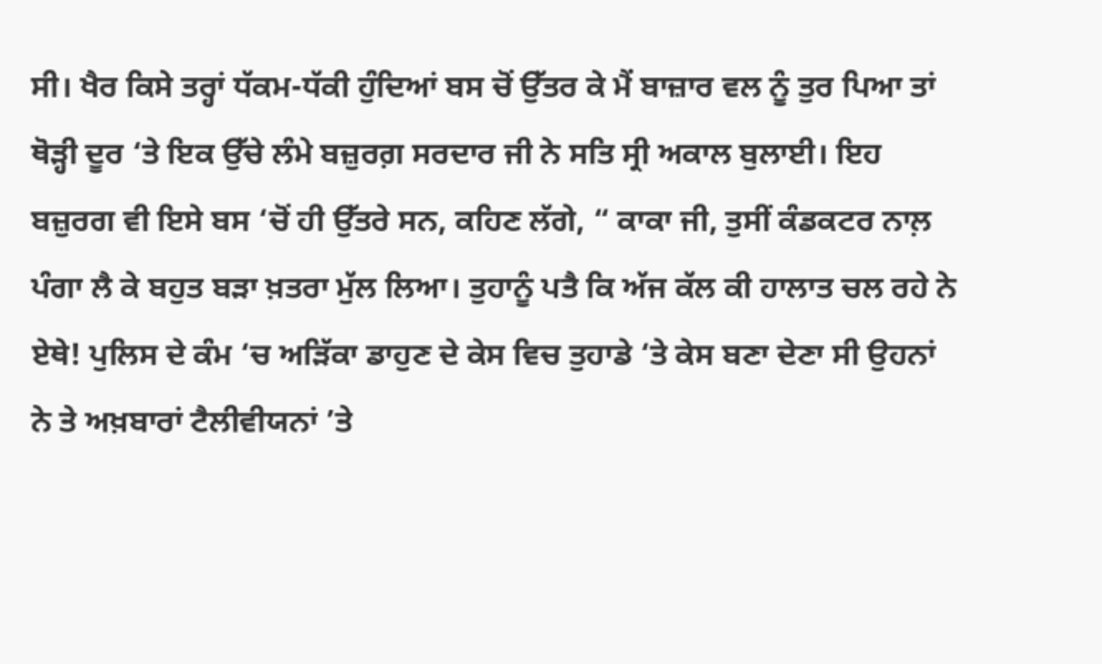ਸੀ। ਖੈਰ ਕਿਸੇ ਤਰ੍ਹਾਂ ਧੱਕਮ-ਧੱਕੀ ਹੁੰਦਿਆਂ ਬਸ ਚੋਂ ਉੱਤਰ ਕੇ ਮੈਂ ਬਾਜ਼ਾਰ ਵਲ ਨੂੰ ਤੁਰ ਪਿਆ ਤਾਂ ਥੋੜ੍ਹੀ ਦੂਰ ‘ਤੇ ਇਕ ਉੱਚੇ ਲੰਮੇ ਬਜ਼ੁਰਗ਼ ਸਰਦਾਰ ਜੀ ਨੇ ਸਤਿ ਸ੍ਰੀ ਅਕਾਲ ਬੁਲਾਈ। ਇਹ ਬਜ਼ੁਰਗ ਵੀ ਇਸੇ ਬਸ ‘ਚੋਂ ਹੀ ਉੱਤਰੇ ਸਨ, ਕਹਿਣ ਲੱਗੇ, “ ਕਾਕਾ ਜੀ, ਤੁਸੀਂ ਕੰਡਕਟਰ ਨਾਲ਼ ਪੰਗਾ ਲੈ ਕੇ ਬਹੁਤ ਬੜਾ ਖ਼ਤਰਾ ਮੁੱਲ ਲਿਆ। ਤੁਹਾਨੂੰ ਪਤੈ ਕਿ ਅੱਜ ਕੱਲ ਕੀ ਹਾਲਾਤ ਚਲ ਰਹੇ ਨੇ ਏਥੇ! ਪੁਲਿਸ ਦੇ ਕੰਮ ‘ਚ ਅੜਿੱਕਾ ਡਾਹੁਣ ਦੇ ਕੇਸ ਵਿਚ ਤੁਹਾਡੇ ‘ਤੇ ਕੇਸ ਬਣਾ ਦੇਣਾ ਸੀ ਉਹਨਾਂ ਨੇ ਤੇ ਅਖ਼ਬਾਰਾਂ ਟੈਲੀਵੀਯਨਾਂ ’ਤੇ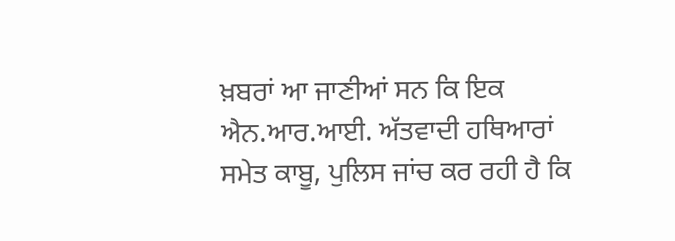ਖ਼ਬਰਾਂ ਆ ਜਾਣੀਆਂ ਸਨ ਕਿ ਇਕ ਐਨ.ਆਰ.ਆਈ. ਅੱਤਵਾਦੀ ਹਥਿਆਰਾਂ ਸਮੇਤ ਕਾਬੂ, ਪੁਲਿਸ ਜਾਂਚ ਕਰ ਰਹੀ ਹੈ ਕਿ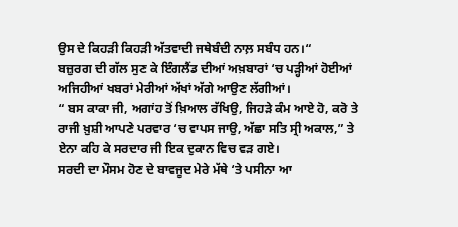ਉਸ ਦੇ ਕਿਹੜੀ ਕਿਹੜੀ ਅੱਤਵਾਦੀ ਜਥੇਬੰਦੀ ਨਾਲ਼ ਸਬੰਧ ਹਨ।“
ਬਜ਼ੁਰਗ ਦੀ ਗੱਲ ਸੁਣ ਕੇ ਇੰਗਲੈਂਡ ਦੀਆਂ ਅਖ਼ਬਾਰਾਂ ‘ਚ ਪੜ੍ਹੀਆਂ ਹੋਈਆਂ ਅਜਿਹੀਆਂ ਖਬਰਾਂ ਮੇਰੀਆਂ ਅੱਖਾਂ ਅੱਗੇ ਆਉਣ ਲੱਗੀਆਂ।
“ ਬਸ ਕਾਕਾ ਜੀ, ਅਗਾਂਹ ਤੋਂ ਖ਼ਿਆਲ ਰੱਖਿਉ, ਜਿਹੜੇ ਕੰਮ ਆਏ ਹੋ, ਕਰੋ ਤੇ ਰਾਜੀ ਖ਼ੁਸ਼ੀ ਆਪਣੇ ਪਰਵਾਰ ‘ਚ ਵਾਪਸ ਜਾਉ, ਅੱਛਾ ਸਤਿ ਸ੍ਰੀ ਅਕਾਲ,” ਤੇ ਏਨਾ ਕਹਿ ਕੇ ਸਰਦਾਰ ਜੀ ਇਕ ਦੁਕਾਨ ਵਿਚ ਵੜ ਗਏ।
ਸਰਦੀ ਦਾ ਮੌਸਮ ਹੋਣ ਦੇ ਬਾਵਜੂਦ ਮੇਰੇ ਮੱਥੇ ‘ਤੇ ਪਸੀਨਾ ਆ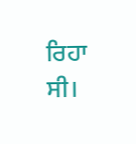ਰਿਹਾ ਸੀ।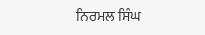ਨਿਰਮਲ ਸਿੰਘ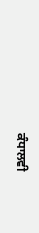ਕੰਧਾਲਵੀ